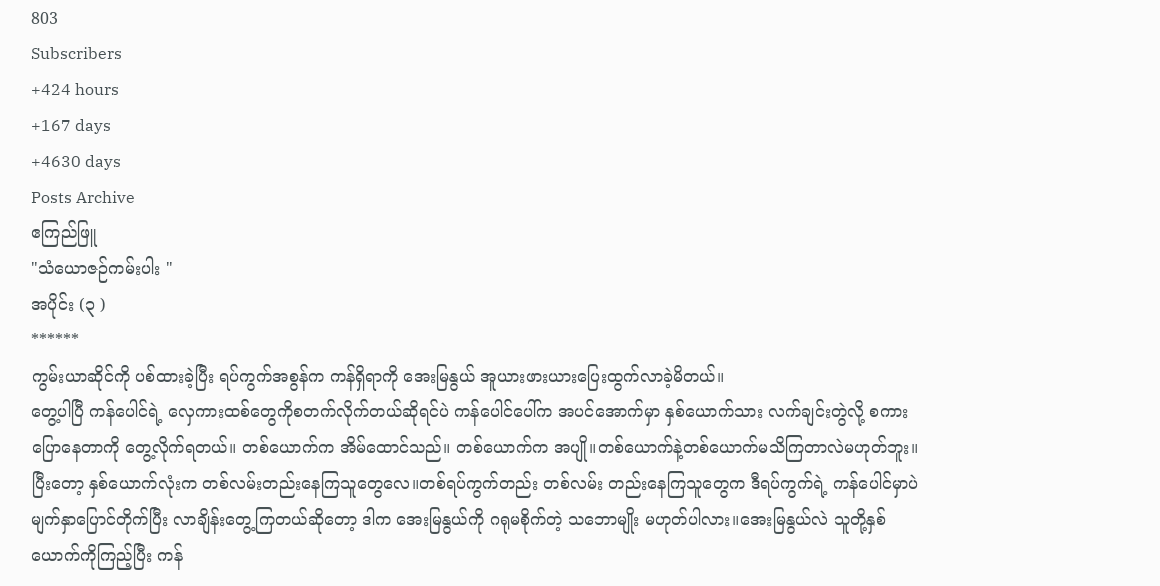803
Subscribers
+424 hours
+167 days
+4630 days
Posts Archive
ဧကြည်ဖြူ
"သံယောဇဉ်ကမ်းပါး "
အပိုင်း (၃ )
******
ကွမ်းယာဆိုင်ကို ပစ်ထားခဲ့ပြီး ရပ်ကွက်အစွန်က ကန်ရှိရာကို အေးမြနွယ် အူယားဖားယားပြေးထွက်လာခဲ့မိတယ်။
တွေ့ပါပြီ ကန်ပေါင်ရဲ့ လှေကားထစ်တွေကိုစတက်လိုက်တယ်ဆိုရင်ပဲ ကန်ပေါင်ပေါ်က အပင်အောက်မှာ နှစ်ယောက်သား လက်ချင်းတွဲလို့ စကားပြောနေတာကို တွေ့လိုက်ရတယ်။ တစ်ယောက်က အိမ်ထောင်သည်။ တစ်ယောက်က အပျို။တစ်ယောက်နဲ့တစ်ယောက်မသိကြတာလဲမဟုတ်ဘူး။ပြီးတော့ နှစ်ယောက်လုံးက တစ်လမ်းတည်းနေကြသူတွေလေ။တစ်ရပ်ကွက်တည်း တစ်လမ်း တည်းနေကြသူတွေက ဒီရပ်ကွက်ရဲ့ ကန်ပေါင်မှာပဲ မျက်နှာပြောင်တိုက်ပြီး လာချိန်းတွေ့ကြတယ်ဆိုတော့ ဒါက အေးမြနွယ်ကို ဂရုမစိုက်တဲ့ သဘောမျိုး မဟုတ်ပါလား။အေးမြနွယ်လဲ သူတို့နှစ်ယောက်ကိုကြည့်ပြီး ကန်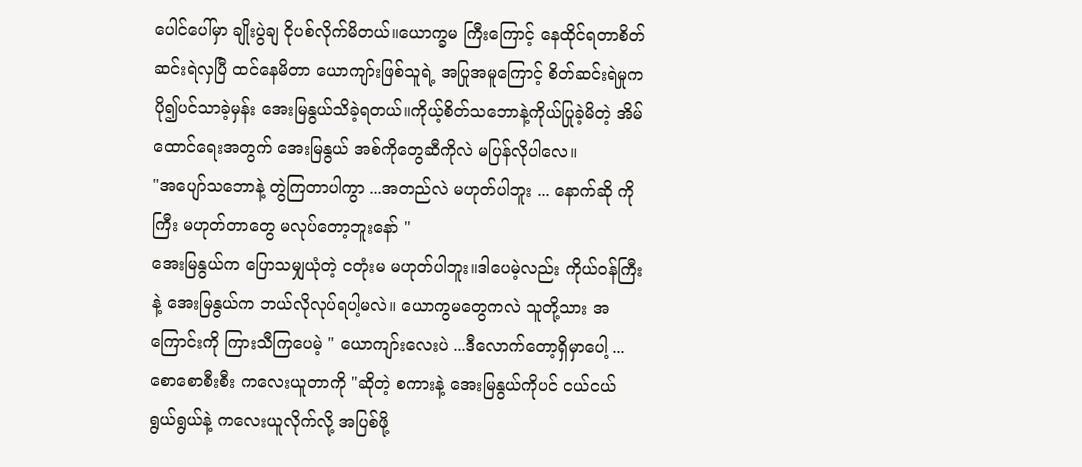ပေါင်ပေါ်မှာ ချိုးပွဲချ ငိုပစ်လိုက်မိတယ်။ယောက္ခမ ကြီးကြောင့် နေထိုင်ရတာစိတ်ဆင်းရဲလှပြီ ထင်နေမိတာ ယောကျာ်းဖြစ်သူရဲ့ အပြုအမူကြောင့် စိတ်ဆင်းရဲမှုက ပို၍ပင်သာခဲ့မှန်း အေးမြနွယ်သိခဲ့ရတယ်။ကိုယ့်စိတ်သဘောနဲ့ကိုယ်ပြုခဲ့မိတဲ့ အိမ်ထောင်ရေးအတွက် အေးမြနွယ် အစ်ကိုတွေဆီကိုလဲ မပြန်လိုပါလေ။
"အပျော်သဘောနဲ့ တွဲကြတာပါကွာ ...အတည်လဲ မဟုတ်ပါဘူး ... နောက်ဆို ကိုကြီး မဟုတ်တာတွေ မလုပ်တော့ဘူးနော် "
အေးမြနွယ်က ပြောသမျှယုံတဲ့ ငတုံးမ မဟုတ်ပါဘူး။ဒါပေမဲ့လည်း ကိုယ်ဝန်ကြီးနဲ့ အေးမြနွယ်က ဘယ်လိုလုပ်ရပါ့မလဲ။ ယောကွမတွေကလဲ သူတို့သား အကြောင်းကို ကြားသီကြပေမဲ့ " ယောကျာ်းလေးပဲ ...ဒီလောက်တော့ရှိမှာပေါ့ ... စောစောစီးစီး ကလေးယူတာကို "ဆိုတဲ့ စကားနဲ့ အေးမြနွယ်ကိုပင် ငယ်ငယ်ရွယ်ရွယ်နဲ့ ကလေးယူလိုက်လို့ အပြစ်ဖို့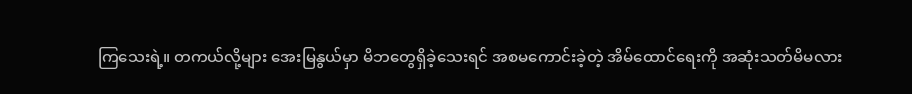ကြသေးရဲ့။ တကယ်လို့များ အေးမြနွယ်မှာ မိဘတွေရှိခဲ့သေးရင် အစမကောင်းခဲ့တဲ့ အိမ်ထောင်ရေးကို အဆုံးသတ်မိမလား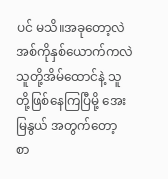ပင် မသိ။အခုတော့လဲ အစ်ကိုနှစ်ယောက်ကလဲ သူတို့အိမ်ထောင်နဲ့ သူတို့ဖြစ်နေကြပြီမို့ အေးမြနွယ် အတွက်တော့ စာ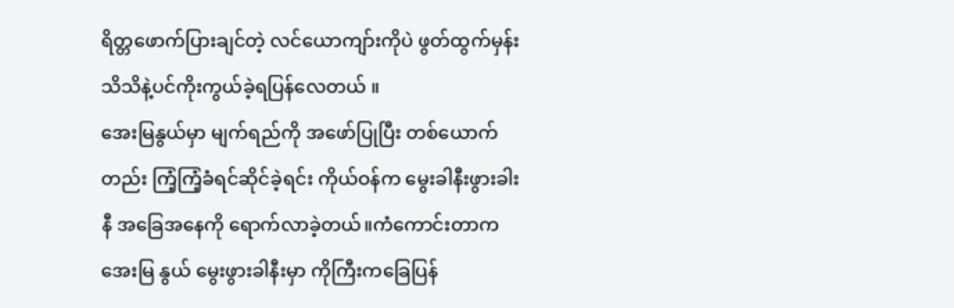ရိတ္တဖောက်ပြားချင်တဲ့ လင်ယောကျာ်းကိုပဲ ဖွတ်ထွက်မှန်း သိသိနဲ့ပင်ကိုးကွယ်ခဲ့ရပြန်လေတယ် ။
အေးမြနွယ်မှာ မျက်ရည်ကို အဖော်ပြုပြီး တစ်ယောက်တည်း ကြံ့ကြံ့ခံရင်ဆိုင်ခဲ့ရင်း ကိုယ်ဝန်က မွေးခါနီးဖွားခါးနီ အခြေအနေကို ရောက်လာခဲ့တယ်။ကံကောင်းတာက အေးမြ နွယ် မွေးဖွားခါနီးမှာ ကိုကြီးကခြေပြန်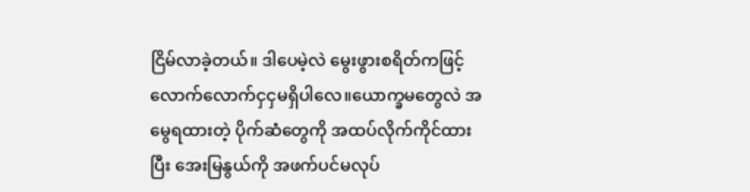ငြိမ်လာခဲ့တယ်။ ဒါပေမဲ့လဲ မွေးဖွားစရိတ်ကဖြင့် လောက်လောက်ငှငှမရှိပါလေ။ယောက္ခမတွေလဲ အမွေရထားတဲ့ ပိုက်ဆံတွေကို အထပ်လိုက်ကိုင်ထားပြီး အေးမြနွယ်ကို အဖက်ပင်မလုပ်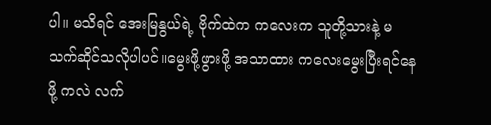ပါ။ မသိရင် အေးမြနွယ်ရဲ့ ဗိုက်ထဲက ကလေးက သူတို့သားနဲ့ မသက်ဆိုင်သလိုပါပင်။မွေးဖို့ဖွားဖို့ အသာထား ကလေးမွေးပြီးရင်နေဖို့ ကလဲ လက်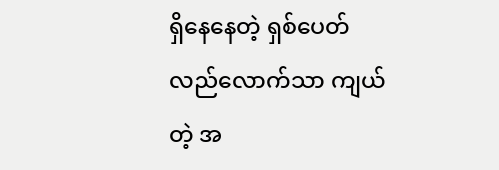ရှိနေနေတဲ့ ရှစ်ပေတ်လည်လောက်သာ ကျယ်တဲ့ အ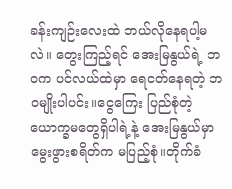ခန်းကျဉ်းလေးထဲ ဘယ်လိုနေရပါ့မလဲ။ တွေးကြည့်ရင် အေးမြနွယ်ရဲ့ ဘ၀က ပင်လယ်ထဲမှာ ရေငတ်နေရတဲ့ ဘ၀မျိုးပါပင်း။ငွေကြေး ပြည်စုံတဲ့ ယောက္ခမတွေရှိပါရဲ့နဲ့ အေးမြနွယ်မှာ မွေးဖွားစရိတ်က မပြည့်စုံ။တိုက်ခံ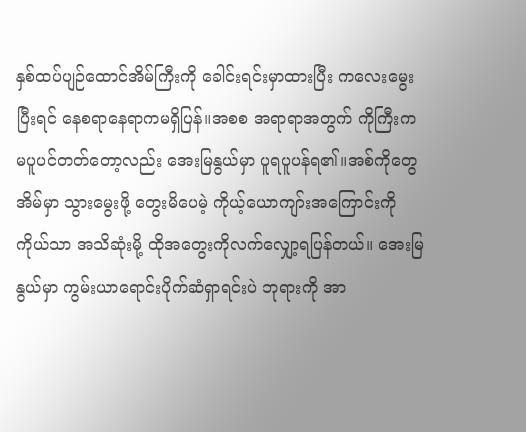နှစ်ထပ်ပျဉ်ထောင်အိမ်ကြီးကို ခေါင်းရင်းမှာထားပြီး ကလေးမွေးပြီးရင် နေစရာနေရာကမရှိပြန်။အစစ အရာရာအတွက် ကိုကြီးက မပူပင်တတ်တော့လည်း အေးမြနွယ်မှာ ပူရပူပန်ရ၏။အစ်ကိုတွေ အိမ်မှာ သွားမွေးဖို့ တွေးမိပေမဲ့ ကိုယ့်ယောကျာ်းအကြောင်းကို ကိုယ်သာ အသိဆုံးမို့ ထိုအတွေးကိုလက်လျှော့ရပြန်တယ်။ အေးမြနွယ်မှာ ကွမ်းယာရောင်းပိုက်ဆံရှာရင်းပဲ ဘုရားကို အာ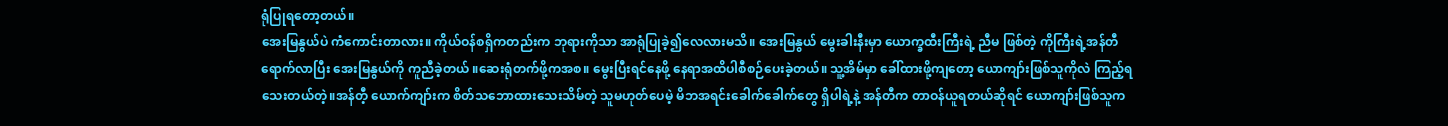ရုံပြုရတော့တယ်။
အေးမြနွယ်ပဲ ကံကောင်းတာလား။ ကိုယ်ဝန်စရှိကတည်းက ဘုရားကိုသာ အာရုံပြုခဲ့၍လေလားမသိ။ အေးမြနွယ် မွေးခါးနီးမှာ ယောက္ခထီးကြီးရဲ့ ညီမ ဖြစ်တဲ့ ကိုကြီးရဲ့အန်တီရောက်လာပြီး အေးမြနွယ်ကို ကူညီခဲ့တယ် ။ဆေးရုံတက်ဖို့ကအစ။ မွေးပြီးရင်နေဖို့ နေရာအထိပါစီစဉ်ပေးခဲ့တယ်။ သူ့အိမ်မှာ ခေါ်ထားဖို့ကျတော့ ယောကျာ်းဖြစ်သူကိုလဲ ကြည့်ရသေးတယ်တဲ့။အန်တီ့ ယောက်ကျာ်းက စိတ်သဘောထားသေးသိမ်တဲ့ သူမဟုတ်ပေမဲ့ မိဘအရင်းခေါက်ခေါက်တွေ ရှိပါရဲ့နဲ့ အန်တီက တာဝန်ယူရတယ်ဆိုရင် ယောကျာ်းဖြစ်သူက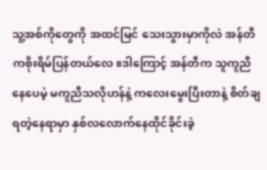သူ့အစ်ကိုတွေကို အထင်မြင် သေးသွားမှာကိုလဲ အန်တီကစိုးရိမ်ပြန်တယ်လေ။ဒါကြောင့် အန်တီက သူကူညီနေပေမဲ့ မကူညီသလိုဟန်နဲ့ ကလေးမွေးပြီးတာနဲ့ စိတ်ချရတဲ့နေရာမှာ နှစ်လလောက်နေထိုင်ခိုင်းခဲ့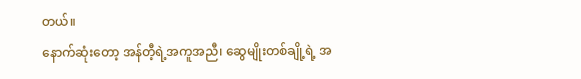တယ်။
နောက်ဆုံးတော့ အန်တီ့ရဲ့အကူအညီ၊ ဆွေမျိုးတစ်ချို့ရဲ့ အ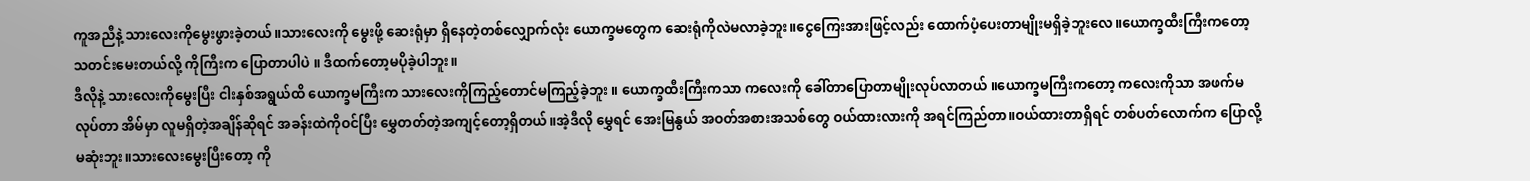ကူအညီနဲ့ သားလေးကိုမွေးဖွားခဲ့တယ်။သားလေးကို မွေးဖို့ ဆေးရုံမှာ ရှိနေတဲ့တစ်လျှောက်လုံး ယောက္ခမတွေက ဆေးရုံကိုလဲမလာခဲ့ဘူး။ငွေကြေးအားဖြင့်လည်း ထောက်ပံ့ပေးတာမျိုးမရှိခဲ့ဘူးလေ။ယောက္ခထီးကြီးကတော့ သတင်းမေးတယ်လို့ ကိုကြီးက ပြောတာပါပဲ ။ ဒီထက်တော့မပိုခဲ့ပါဘူး။
ဒီလိုနဲ့ သားလေးကိုမွေးပြီး ငါးနှစ်အရွယ်ထိ ယောက္ခမကြီးက သားလေးကိုကြည့်တောင်မကြည့်ခဲ့ဘူး ။ ယောက္ခထီးကြီးကသာ ကလေးကို ခေါ်တာပြောတာမျိုးလုပ်လာတယ် ။ယောက္ခမကြီးကတော့ ကလေးကိုသာ အဖက်မလုပ်တာ အိမ်မှာ လူမရှိတဲ့အချိန်ဆိုရင် အခန်းထဲကိုဝင်ပြီး မွှေတတ်တဲ့အကျင့်တော့ရှိတယ်။အဲ့ဒီလို မွှေရင် အေးမြနွယ် အဝတ်အစားအသစ်တွေ ဝယ်ထားလားကို အရင်ကြည်တာ။ဝယ်ထားတာရှိရင် တစ်ပတ်လောက်က ပြောလို့မဆုံးဘူး။သားလေးမွေးပြီးတော့ ကို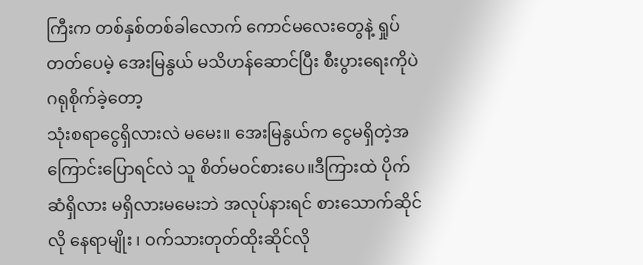ကြီးက တစ်နှစ်တစ်ခါလောက် ကောင်မလေးတွေနဲ့ ရှုပ်တတ်ပေမဲ့ အေးမြနွယ် မသိဟန်ဆောင်ပြီး စီးပွားရေးကိုပဲ ဂရုစိုက်ခဲ့တော့
သုံးစရာငွေရှိလားလဲ မမေး။ အေးမြနွယ်က ငွေမရှိတဲ့အကြောင်းပြောရင်လဲ သူ စိတ်မဝင်စားပေ။ဒီကြားထဲ ပိုက်ဆံရှိလား မရှိလားမမေးဘဲ အလုပ်နားရင် စားသောက်ဆိုင်လို နေရာမျိုး ၊ ဝက်သားတုတ်ထိုးဆိုင်လို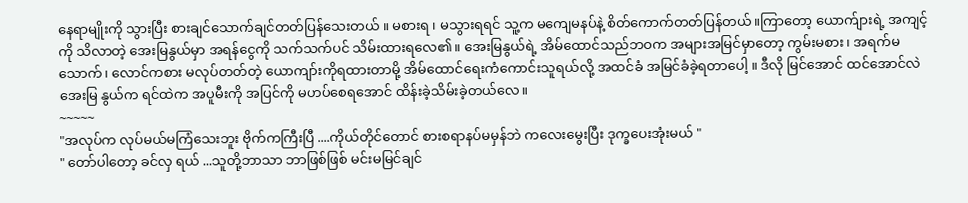နေရာမျိုးကို သွားပြီး စားချင်သောက်ချင်တတ်ပြန်သေးတယ် ။ မစားရ ၊ မသွားရရင် သူ့က မကျေမနပ်နဲ့ စိတ်ကောက်တတ်ပြန်တယ်။ကြာတော့ ယောက်ျားရဲ့ အကျင့်ကို သိလာတဲ့ အေးမြနွယ်မှာ အရန်ငွေကို သက်သက်ပင် သိမ်းထားရလေ၏။ အေးမြနွယ်ရဲ့ အိမ်ထောင်သည်ဘဝက အများအမြင်မှာတော့ ကွမ်းမစား၊ အရက်မသောက်၊ လောင်ကစား မလုပ်တတ်တဲ့ ယောကျာ်းကိုရထားတာမို့ အိမ်ထောင်ရေးကံကောင်းသူရယ်လို့ အထင်ခံ အမြင်ခံခဲ့ရတာပေါ့ ။ ဒီလို မြင်အောင် ထင်အောင်လဲ အေးမြ နွယ်က ရင်ထဲက အပူမီးကို အပြင်ကို မဟပ်စေရအောင် ထိန်းခဲ့သိမ်းခဲ့တယ်လေ။
~~~~~
"အလုပ်က လုပ်မယ်မကြံသေးဘူး ဗိုက်ကကြီးပြီ ....ကိုယ်တိုင်တောင် စားစရာနပ်မမှန်ဘဲ ကလေးမွေးပြီး ဒုက္ခပေးအုံးမယ် "
" တော်ပါတော့ ခင်လှ ရယ် ...သူတို့ဘာသာ ဘာဖြစ်ဖြစ် မင်းမမြင်ချင်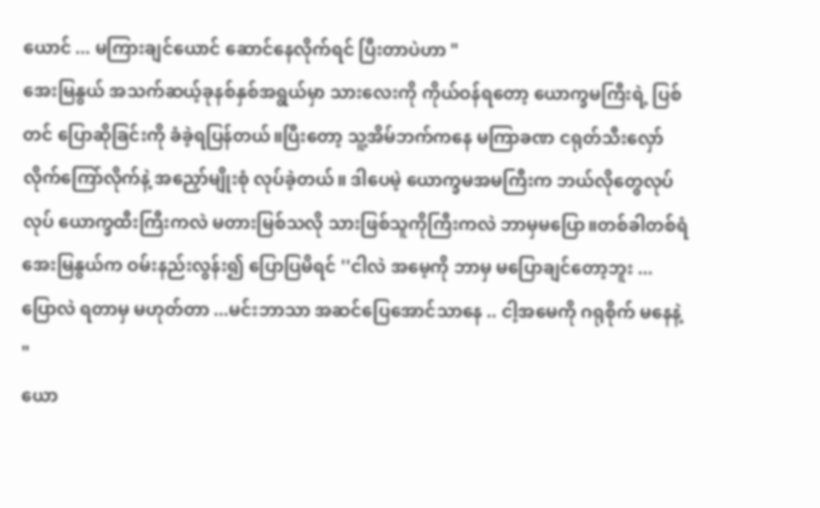ယောင် ... မကြားချင်ယောင် ဆောင်နေလိုက်ရင် ပြီးတာပဲဟာ "
အေးမြနွယ် အသက်ဆယ့်ခုနစ်နှစ်အရွယ်မှာ သားလေးကို ကိုယ်ဝန်ရတော့ ယောက္ခမကြီးရဲ့ ပြစ်တင် ပြောဆိုခြင်းကို ခံခဲ့ရပြန်တယ်။ပြီးတော့ သူ့အိမ်ဘက်ကနေ မကြာခဏ ငရုတ်သီးလှော်လိုက်ကြော်လိုက်နဲ့ အညှော်မျိုးစုံ လုပ်ခဲ့တယ်။ ဒါပေမဲ့ ယောက္ခမအမကြီးက ဘယ်လိုတွေလုပ်လုပ် ယောက္ခထီးကြီးကလဲ မတားမြစ်သလို သားဖြစ်သူကိုကြီးကလဲ ဘာမှမပြော။တစ်ခါတစ်ရံ အေးမြနွယ်က ဝမ်းနည်းလွန်း၍ ပြောပြမိရင် ''ငါလဲ အမေ့ကို ဘာမှ မပြောချင်တော့ဘူး ... ပြောလဲ ရတာမှ မဟုတ်တာ ...မင်းဘာသာ အဆင်ပြေအောင်သာနေ .. ငါ့အမေကို ဂရုစိုက် မနေနဲ့ "
ယော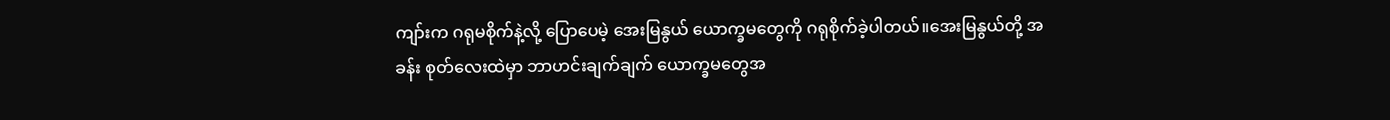ကျာ်းက ဂရုမစိုက်နဲ့လို့ ပြောပေမဲ့ အေးမြနွယ် ယောက္ခမတွေကို ဂရုစိုက်ခဲ့ပါတယ်။အေးမြနွယ်တို့ အခန်း စုတ်လေးထဲမှာ ဘာဟင်းချက်ချက် ယောက္ခမတွေအ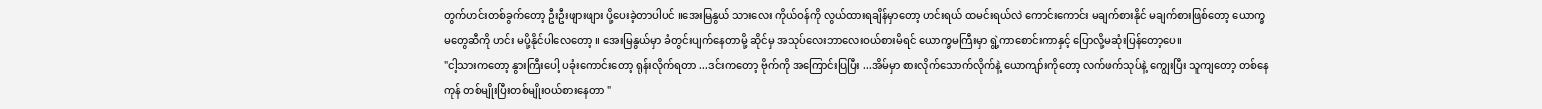တွက်ဟင်းတစ်ခွက်တော့ ဦးဦးဖျားဖျား ပို့ပေးခဲ့တာပါပင် ။အေးမြနွယ် သားလေး ကိုယ်ဝန်ကို လွယ်ထားရချိန်မှာတော့ ဟင်းရယ် ထမင်းရယ်လဲ ကောင်းကောင်း မချက်စားနိုင် မချက်စားဖြစ်တော့ ယောက္ခမတွေဆီကို ဟင်း မပို့နိုင်ပါလေတော့ ။ အေးမြနွယ်မှာ ခံတွင်းပျက်နေတာမို့ ဆိုင်မှ အသုပ်လေးဘာလေးဝယ်စားမိရင် ယောက္ခမကြီးမှာ ရွဲ့ကာစောင်းကာနှင့် ပြောလို့မဆုံးပြန်တော့ပေ။
"ငါ့သားကတော့ နွားကြီးပေါ့ ပခုံးကောင်းတော့ ရုန်းလိုက်ရတာ ...ဒင်းကတော့ ဗိုက်ကို အကြောင်းပြပြီး ...အိမ်မှာ စားလိုက်သောက်လိုက်နဲ့ ယောကျာ်းကိုတော့ လက်ဖက်သုပ်နဲ့ ကျွေးပြီး သူကျတော့ တစ်နေကုန် တစ်မျိုးပြီးတစ်မျိုးဝယ်စားနေတာ "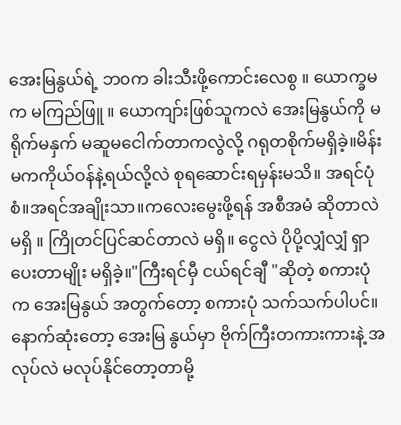အေးမြနွယ်ရဲ့ ဘ၀က ခါးသီးဖို့ကောင်းလေစွ ။ ယောက္ခမက မကြည်ဖြူ ။ ယောကျာ်းဖြစ်သူကလဲ အေးမြနွယ်ကို မရိုက်မနှက် မဆူမငေါက်တာကလွဲလို့ ဂရုတစိုက်မရှိခဲ့။မိန်းမကကိုယ်ဝန်နဲ့ရယ်လို့လဲ စုရဆောင်းရမှန်းမသိ။ အရင်ပုံစံ။အရင်အချိုးသာ။ကလေးမွေးဖို့ရန် အစီအမံ ဆိုတာလဲ မရှိ ။ ကြိုတင်ပြင်ဆင်တာလဲ မရှိ။ ငွေလဲ ပိုပို့လျှံလျှံ ရှာပေးတာမျိုး မရှိခဲ့။"ကြီးရင်မှီ ငယ်ရင်ချီ "ဆိုတဲ့ စကားပုံက အေးမြနွယ် အတွက်တော့ စကားပုံ သက်သက်ပါပင်။နောက်ဆုံးတော့ အေးမြ နွယ်မှာ ဗိုက်ကြီးတကားကားနဲ့ အလုပ်လဲ မလုပ်နိုင်တော့တာမို့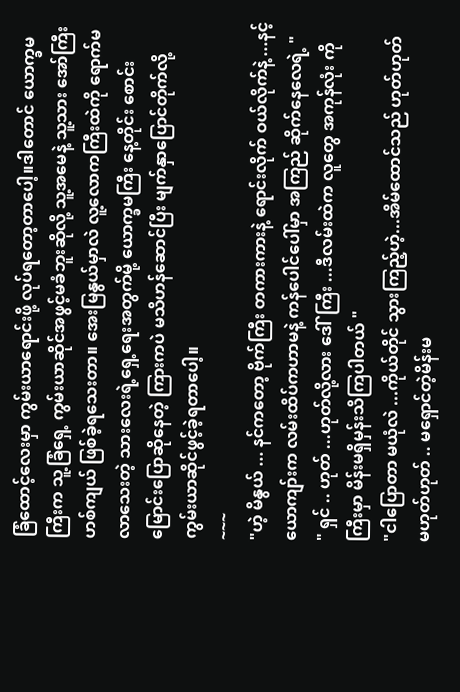ခြံထောင့်လေးမှာ ကွမ်းယာရောင်းဖို့ လုပ်ရတော့တာပေါ့။ဒါတောင် ယောက္ခမကြီးက သူ့ခြံရှေ့ ကွမ်းယာဆိုင်အဖွင့်မခံဘူးဆိုလို့ သူ့အမေနဲ့ သူ့သား အော်ကြီးဟစ်ကျယ် ဖြစ်ခဲ့ရသေးတာ။ အေးမြနွယ်မှာလဲ လူ့လောကကြီးထဲကို ရောက်မလာသေးတဲ့ သားလေးရဲ့ရှေ့ရေးအတွက်မို့ ယောက္ခမကြီး နေ့တိုင်း စောင်းမြောင်းပြောဆိုနေတဲ့ ကြားကပဲ မသိဟန်ဆောင်ပြီး မျက်နှာပြောင်တိုက်လို့ ကွမ်းယာဆိုင်ဖွင့်ခဲ့ရတာပေါ့။
~~~
"ဟဲ့ မိနွယ် ... နင်ကတော့ ဗိုက်ကြီး တကားကားနဲ့ ရောင်းလိုက် ဝယ်လိုက်နဲ့ ...နင့်ယောကျာ်းက လမ်းထိပ်ကဟာမနဲ့ ကန်ပေါင်ပေါ်မှာ အကြည် ဆိုက်နေလေရဲ့ "
" ရှင် .. ဟုတ် ...ဟုတ်လို့လား ဒေါ်ကြီး ...ဒီလမ်းထဲက လူတွေ အကုန်လုံး ကိုကြီးမှာ မိန်းမရှိမှန်းသိကြပါတယ် "
"ငါပြောတာ မယုံလဲ ...ကိုယ်တိုင် သွားကြည့်ဟဲ့...အိမ်ထောင်သည် ဟုတ်ဟုတ် မဟုတ်ဟုတ် .. မရှောင်တဲ့မိန်းမ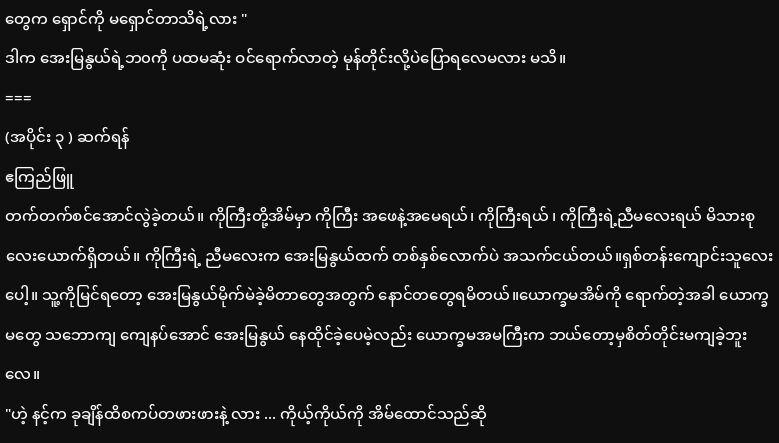တွေက ရှောင်ကို မရှောင်တာသိရဲ့လား "
ဒါက အေးမြနွယ်ရဲ့ဘ၀ကို ပထမဆုံး ဝင်ရောက်လာတဲ့ မုန်တိုင်းလို့ပဲပြောရလေမလား မသိ။
===
(အပိုင်း ၃ ) ဆက်ရန်
ဧကြည်ဖြူ
တက်တက်စင်အောင်လွဲခဲ့တယ်။ ကိုကြီးတို့အိမ်မှာ ကိုကြီး အဖေနဲ့အမေရယ်၊ ကိုကြီးရယ် ၊ ကိုကြီးရဲ့ညီမလေးရယ် မိသားစု လေးယောက်ရှိတယ်။ ကိုကြီးရဲ့ ညီမလေးက အေးမြနွယ်ထက် တစ်နှစ်လောက်ပဲ အသက်ငယ်တယ်။ရှစ်တန်းကျောင်းသူလေးပေါ့။ သူ့ကိုမြင်ရတော့ အေးမြနွယ်မိုက်မဲခဲ့မိတာတွေအတွက် နောင်တတွေရမိတယ်။ယောက္ခမအိမ်ကို ရောက်တဲ့အခါ ယောက္ခမတွေ သဘောကျ ကျေနပ်အောင် အေးမြနွယ် နေထိုင်ခဲ့ပေမဲ့လည်း ယောက္ခမအမကြီးက ဘယ်တော့မှစိတ်တိုင်းမကျခဲ့ဘူးလေ။
"ဟဲ့ နင့်က ခုချိန်ထိစကပ်တဖားဖားနဲ့ လား ... ကိုယ့်ကိုယ်ကို အိမ်ထောင်သည်ဆို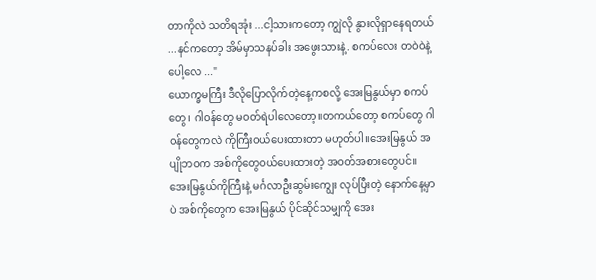တာကိုလဲ သတိရအုံး ...ငါ့သားကတော့ ကျွဲလို နွားလိုရှာနေရတယ် ...နင်ကတော့ အိမ်မှာသနပ်ခါး အဖွေးသားနဲ့. စကပ်လေး တဝဲဝဲနဲ့ပေါ့လေ ..."
ယောက္ခမကြီး ဒီလိုပြောလိုက်တဲ့နေ့ကစလို့ အေးမြနွယ်မှာ စကပ်တွေ၊ ဂါဝန်တွေ မဝတ်ရဲပါလေတော့။တကယ်တော့ စကပ်တွေ ဂါ၀န်တွေကလဲ ကိုကြီးဝယ်ပေးထားတာ မဟုတ်ပါ။အေးမြနွယ် အပျိုဘဝက အစ်ကိုတွေ၀ယ်ပေးထားတဲ့ အဝတ်အစားတွေပင်။ အေးမြနွယ်ကိုကြီးနဲ့ မင်္ဂလာဦးဆွမ်းကျွေး လုပ်ပြီးတဲ့ နောက်နေ့မှာပဲ အစ်ကိုတွေက အေးမြနွယ် ပိုင်ဆိုင်သမျှကို အေး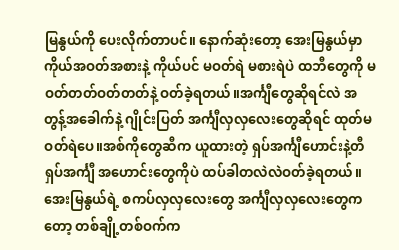မြနွယ်ကို ပေးလိုက်တာပင်။ နောက်ဆုံးတော့ အေးမြနွယ်မှာ ကိုယ်အဝတ်အစားနဲ့ ကိုယ်ပင် မဝတ်ရဲ မစားရဲပဲ ထဘီတွေကို မဝတ်တတ်ဝတ်တတ်နဲ့ ဝတ်ခဲ့ရတယ်။အင်္ကျီတွေဆိုရင်လဲ အတွန့်အခေါက်နဲ့ ဂျိုင်းပြတ် အင်္ကျီလှလှလေးတွေဆိုရင် ထုတ်မဝတ်ရဲပေ။အစ်ကိုတွေဆီက ယူထားတဲ့ ရှပ်အင်္ကျီဟောင်းနဲ့တီရှပ်အင်္ကျီ အဟောင်းတွေကိုပဲ ထပ်ခါတလဲလဲဝတ်ခဲ့ရတယ်။ အေးမြနွယ်ရဲ့ စကပ်လှလှလေးတွေ အင်္ကျီလှလှလေးတွေကတော့ တစ်ချို့တစ်ဝက်က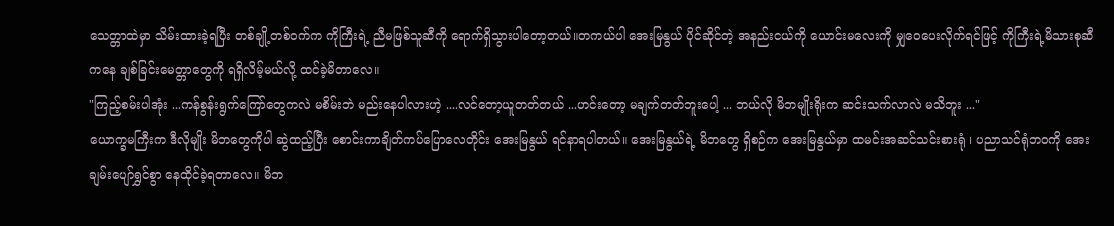သေတ္တာထဲမှာ သိမ်းထားခဲ့ရပြီး တစ်ချို့တစ်ဝက်က ကိုကြီးရဲ့ ညီမဖြစ်သူဆီကို ရောက်ရှိသွားပါတော့တယ်။တကယ်ပါ အေးမြနွယ် ပိုင်ဆိုင်တဲ့ အနည်းငယ်ကို ယောင်းမလေးကို မျှဝေပေးလိုက်ရင်ဖြင့် ကိုကြီးရဲ့မိသားစုဆီကနေ ချစ်ခြင်းမေတ္တာတွေကို ရရှိလိမ့်မယ်လို့ ထင်ခဲ့မိတာလေ။
"ကြည့်စမ်းပါအုံး ...ကန်စွန်းရွက်ကြော်တွေကလဲ မစိမ်းဘဲ မည်းနေပါလားဟဲ့ ....လင်တော့ယူတတ်တယ် ...ဟင်းတော့ မချက်တတ်ဘူးပေါ့ ... ဘယ်လို မိဘမျိုးရိုးက ဆင်းသက်လာလဲ မသိဘူး ..."
ယောက္ခမကြီးက ဒီလိုမျိုး မိဘတွေကိုပါ ဆွဲထည့်ပြီး စောင်းကာချိတ်ကပ်ပြောလေတိုင်း အေးမြနွယ် ရင်နာရပါတယ်။ အေးမြနွယ်ရဲ့ မိဘတွေ ရှိစဉ်က အေးမြနွယ်မှာ ထမင်းအဆင်သင်းစားရုံ ၊ ပညာသင်ရုံဘဝကို အေးချမ်းပျော်ရွှင်စွာ နေထိုင်ခဲ့ရတာလေ။ မိဘ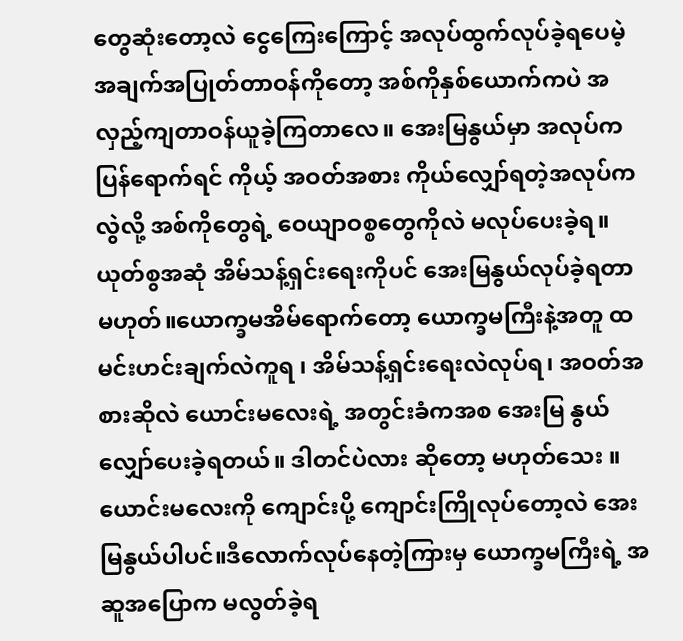တွေဆုံးတော့လဲ ငွေကြေးကြောင့် အလုပ်ထွက်လုပ်ခဲ့ရပေမဲ့ အချက်အပြုတ်တာဝန်ကိုတော့ အစ်ကိုနှစ်ယောက်ကပဲ အလှည့်ကျတာဝန်ယူခဲ့ကြတာလေ။ အေးမြနွယ်မှာ အလုပ်က ပြန်ရောက်ရင် ကိုယ့် အဝတ်အစား ကိုယ်လျှော်ရတဲ့အလုပ်ကလွဲလို့ အစ်ကိုတွေရဲ့ ဝေယျာဝစ္စတွေကိုလဲ မလုပ်ပေးခဲ့ရ။ ယုတ်စွအဆုံ အိမ်သန့်ရှင်းရေးကိုပင် အေးမြနွယ်လုပ်ခဲ့ရတာ မဟုတ်။ယောက္ခမအိမ်ရောက်တော့ ယောက္ခမကြီးနဲ့အတူ ထမင်းဟင်းချက်လဲကူရ ၊ အိမ်သန့်ရှင်းရေးလဲလုပ်ရ၊ အဝတ်အစားဆိုလဲ ယောင်းမလေးရဲ့ အတွင်းခံကအစ အေးမြ နွယ်လျှော်ပေးခဲ့ရတယ်။ ဒါတင်ပဲလား ဆိုတော့ မဟုတ်သေး ။ယောင်းမလေးကို ကျောင်းပို့ ကျောင်းကြိုလုပ်တော့လဲ အေးမြနွယ်ပါပင်။ဒီလောက်လုပ်နေတဲ့ကြားမှ ယောက္ခမကြီးရဲ့ အဆူအပြောက မလွတ်ခဲ့ရ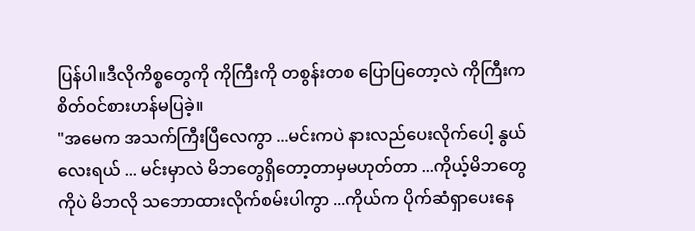ပြန်ပါ။ဒီလိုကိစ္စတွေကို ကိုကြီးကို တစွန်းတစ ပြောပြတော့လဲ ကိုကြီးက စိတ်ဝင်စားဟန်မပြခဲ့။
"အမေက အသက်ကြီးပြီလေကွာ ...မင်းကပဲ နားလည်ပေးလိုက်ပေါ့ နွယ်လေးရယ် ... မင်းမှာလဲ မိဘတွေရှိတော့တာမှမဟုတ်တာ ...ကိုယ့်မိဘတွေကိုပဲ မိဘလို သဘောထားလိုက်စမ်းပါကွာ ...ကိုယ်က ပိုက်ဆံရှာပေးနေ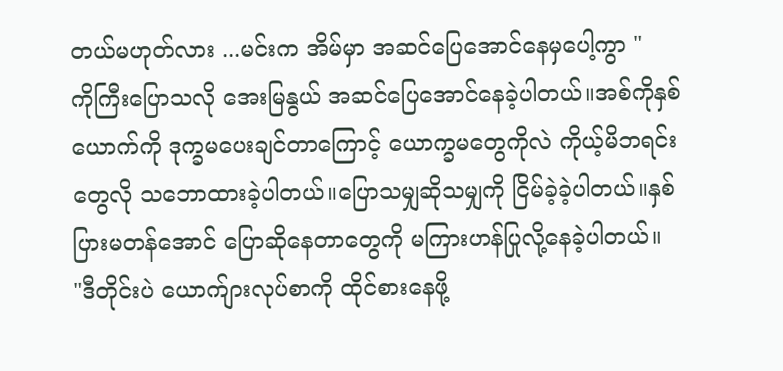တယ်မဟုတ်လား ...မင်းက အိမ်မှာ အဆင်ပြေအောင်နေမှပေါ့ကွာ "
ကိုကြီးပြောသလို အေးမြနွယ် အဆင်ပြေအောင်နေခဲ့ပါတယ်။အစ်ကိုနှစ်ယောက်ကို ဒုက္ခမပေးချင်တာကြောင့် ယောက္ခမတွေကိုလဲ ကိုယ့်မိဘရင်းတွေလို သဘောထားခဲ့ပါတယ်။ပြောသမျှဆိုသမျှကို ငြိမ်ခဲ့ခဲ့ပါတယ်။နှစ်ပြားမတန်အောင် ပြောဆိုနေတာတွေကို မကြားဟန်ပြုလို့နေခဲ့ပါတယ်။
"ဒီတိုင်းပဲ ယောက်ျားလုပ်စာကို ထိုင်စားနေဖို့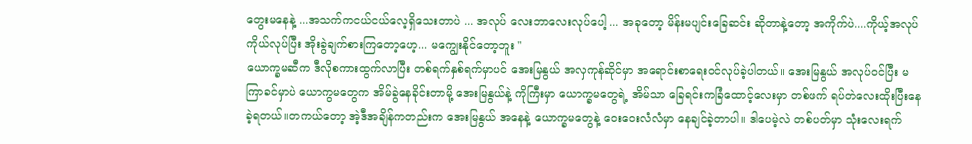တွေးမနေနဲ့ ...အသက်ကငယ်ငယ်လေ့ရှိသေးတာပဲ ... အလုပ် လေးဘာလေးလုပ်ပေါ့ ... အခုတော့ မိန်းမပျင်းခြေဆင်း ဆိုတာနဲ့တော့ အကိုက်ပဲ....ကိုယ့်အလုပ်ကိုယ်လုပ်ပြီး အိုးခွဲချက်စားကြတော့ဟေ့... မကျွေးနိုင်တော့ဘူး "
ယောက္ခမဆီက ဒီလိုစကားထွက်လာပြီး တစ်ရက်နှစ်ရက်မှာပင် အေးမြနွယ် အလှကုန်ဆိုင်မှာ အရောင်းစာရေးဝင်လုပ်ခဲ့ပါတယ်။ အေးမြနွယ် အလုပ်ဝင်ပြီး မကြာခင်မှာပဲ ယောကွမတွေက အိမ်ခွဲနေခိုင်းတာမို့ အေးမြနွယ်နဲ့ ကိုကြီးမှာ ယောက္ခမတွေရဲ့ အိမ်သာ ခြေရင်းကခြံထောင့်လေးမှာ တစ်ဖက် ရပ်တဲလေးထိုးပြီးနေခဲ့ရတယ်။တကယ်တော့ အဲ့ဒီအချိန်ကတည်းက အေးမြနွယ် အနေနဲ့ ယောက္ခမတွေနဲ့ ဝေးဝေးလံလံမှာ နေချင်ခဲ့တာပါ။ ဒါပေမဲ့လဲ တစ်ပတ်မှာ သုံးလေးရက်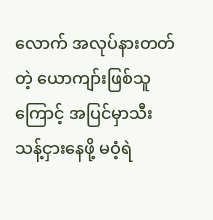လောက် အလုပ်နားတတ်တဲ့ ယောကျာ်းဖြစ်သူ ကြောင့် အပြင်မှာသီးသန့်ငှားနေဖို့ မဝံ့ရဲ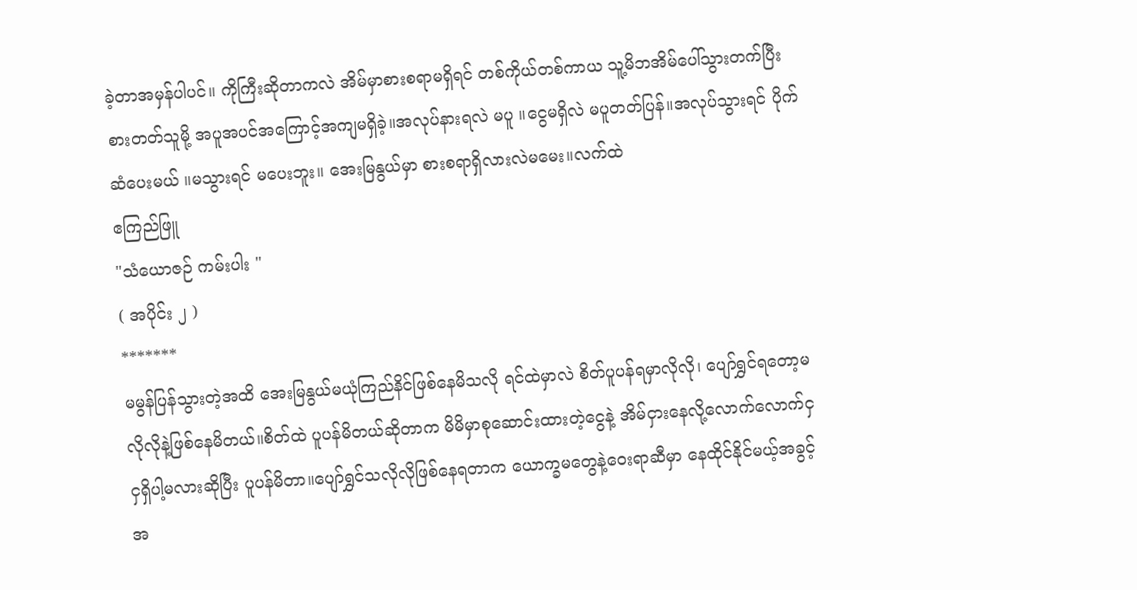ခဲ့တာအမှန်ပါပင်။ ကိုကြီးဆိုတာကလဲ အိမ်မှာစားစရာမရှိရင် တစ်ကိုယ်တစ်ကာယ သူ့မိဘအိမ်ပေါ်သွားတက်ပြီး စားတတ်သူမို့ အပူအပင်အကြောင့်အကျမရှိခဲ့။အလုပ်နားရလဲ မပူ ။ငွေမရှိလဲ မပူတတ်ပြန်။အလုပ်သွားရင် ပိုက်ဆံပေးမယ် ။မသွားရင် မပေးဘူး။ အေးမြနွယ်မှာ စားစရာရှိလားလဲမမေး။လက်ထဲ
ဧကြည်ဖြူ
"သံယောဇဉ် ကမ်းပါး "
( အပိုင်း ၂ )
*******
မမွန်ပြန်သွားတဲ့အထိ အေးမြနွယ်မယုံကြည်နိင်ဖြစ်နေမိသလို ရင်ထဲမှာလဲ စိတ်ပူပန်ရမှာလိုလို၊ ပျော်ရွှင်ရတော့မလိုလိုနဲ့ဖြစ်နေမိတယ်။စိတ်ထဲ ပူပန်မိတယ်ဆိုတာက မိမိမှာစုဆောင်းထားတဲ့ငွေနဲ့ အိမ်ငှားနေလို့လောက်လောက်ငှငှရှိပါ့မလားဆိုပြီး ပူပန်မိတာ။ပျော်ရွှင်သလိုလိုဖြစ်နေရတာက ယောက္ခမတွေနဲ့ဝေးရာဆီမှာ နေထိုင်နိုင်မယ့်အခွင့်အ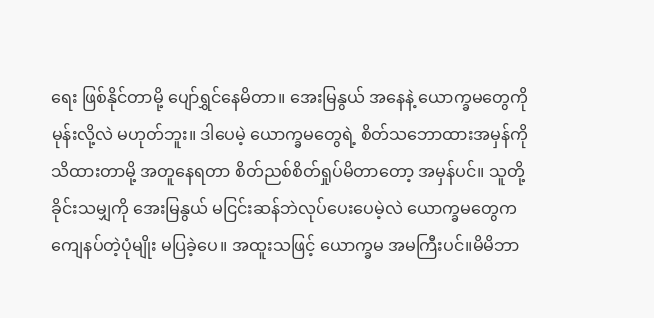ရေး ဖြစ်နိုင်တာမို့ ပျော်ရွှင်နေမိတာ။ အေးမြနွယ် အနေနဲ့ ယောက္ခမတွေကို မုန်းလို့လဲ မဟုတ်ဘူး။ ဒါပေမဲ့ ယောက္ခမတွေရဲ့ စိတ်သဘောထားအမှန်ကို သိထားတာမို့ အတူနေရတာ စိတ်ညစ်စိတ်ရှုပ်မိတာတော့ အမှန်ပင်။ သူတို့ ခိုင်းသမျှကို အေးမြနွယ် မငြင်းဆန်ဘဲလုပ်ပေးပေမဲ့လဲ ယောက္ခမတွေက ကျေနပ်တဲ့ပုံမျိုး မပြခဲ့ပေ။ အထူးသဖြင့် ယောက္ခမ အမကြီးပင်။မိမိဘာ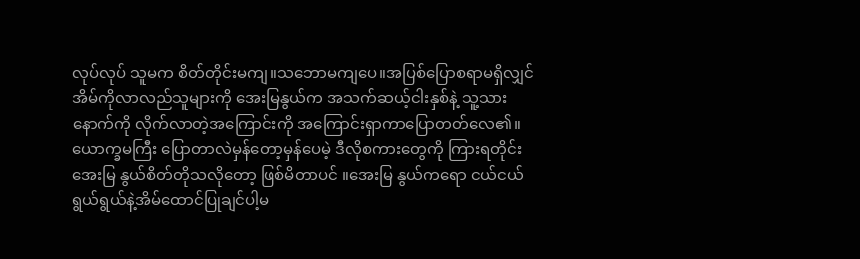လုပ်လုပ် သူမက စိတ်တိုင်းမကျ။သဘောမကျပေ။အပြစ်ပြောစရာမရှိလျှင် အိမ်ကိုလာလည်သူများကို အေးမြနွယ်က အသက်ဆယ့်ငါးနှစ်နဲ့ သူ့သား နောက်ကို လိုက်လာတဲ့အကြောင်းကို အကြောင်းရှာကာပြောတတ်လေ၏။ယောက္ခမကြီး ပြောတာလဲမှန်တော့မှန်ပေမဲ့ ဒီလိုစကားတွေကို ကြားရတိုင်း အေးမြ နွယ်စိတ်တိုသလိုတော့ ဖြစ်မိတာပင် ။အေးမြ နွယ်ကရော ငယ်ငယ်ရွယ်ရွယ်နဲ့အိမ်ထောင်ပြုချင်ပါ့မ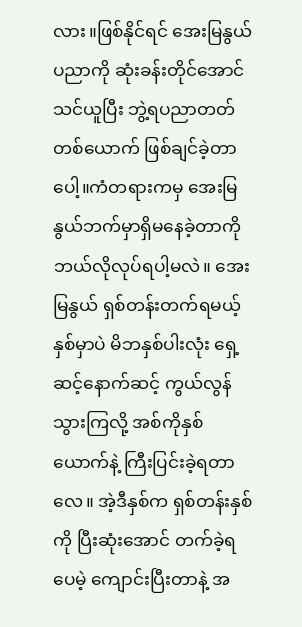လား။ဖြစ်နိုင်ရင် အေးမြနွယ် ပညာကို ဆုံးခန်းတိုင်အောင်သင်ယူပြီး ဘွဲ့ရပညာတတ်တစ်ယောက် ဖြစ်ချင်ခဲ့တာပေါ့။ကံတရားကမှ အေးမြနွယ်ဘက်မှာရှိမနေခဲ့တာကို ဘယ်လိုလုပ်ရပါ့မလဲ။ အေးမြနွယ် ရှစ်တန်းတက်ရမယ့်နှစ်မှာပဲ မိဘနှစ်ပါးလုံး ရှေ့ဆင့်နောက်ဆင့် ကွယ်လွန်သွားကြလို့ အစ်ကိုနှစ်ယောက်နဲ့ ကြီးပြင်းခဲ့ရတာလေ။ အဲ့ဒီနှစ်က ရှစ်တန်းနှစ်ကို ပြီးဆုံးအောင် တက်ခဲ့ရပေမဲ့ ကျောင်းပြီးတာနဲ့ အ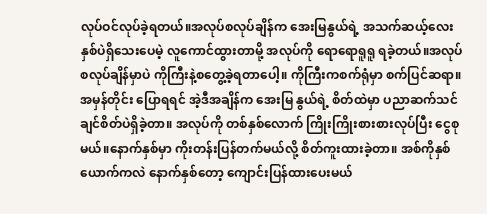လုပ်ဝင်လုပ်ခဲ့ရတယ်။အလုပ်စလုပ်ချိန်က အေးမြနွယ်ရဲ့ အသက်ဆယ့်လေးနှစ်ပဲရှိသေးပေမဲ့ လူကောင်ထွားတာမို့ အလုပ်ကို ရောရောရူရူ ရခဲ့တယ်။အလုပ်စလုပ်ချိန်မှာပဲ ကိုကြီးနဲ့စတွေ့ခဲ့ရတာပေါ့။ ကိုကြီးကစက်ရုံမှာ စက်ပြင်ဆရာ။အမှန်တိုင်း ပြောရရင် အဲ့ဒီအချိန်က အေးမြ နွယ်ရဲ့ စိတ်ထဲမှာ ပညာဆက်သင်ချင်စိတ်ပဲရှိခဲ့တာ။ အလုပ်ကို တစ်နှစ်လောက် ကြိုးကြိုးစားစားလုပ်ပြီး ငွေစုမယ်။နောက်နှစ်မှာ ကိုးတန်းပြန်တက်မယ်လို့ စိတ်ကူးထားခဲ့တာ။ အစ်ကိုနှစ်ယောက်ကလဲ နောက်နှစ်တော့ ကျောင်းပြန်ထားပေးမယ်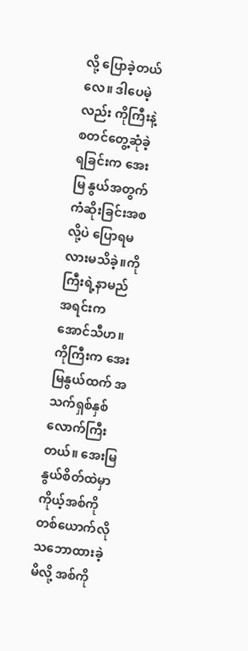လို့ ပြောခဲ့တယ်လေ။ ဒါပေမဲ့လည်း ကိုကြီးနဲ့ စတင်တွေ့ဆုံခဲ့ရခြင်းက အေးမြ နွယ်အတွက် ကံဆိုးခြင်းအစလို့ပဲ ပြောရမလားမသိခဲ့။ကိုကြီးရဲ့နာမည်အရင်းက အောင်သီဟ။ ကိုကြီးက အေးမြနွယ်ထက် အသက်ရှစ်နှစ်လောက်ကြီးတယ်။ အေးမြနွယ်စိတ်ထဲမှာ ကိုယ့်အစ်ကိုတစ်ယောက်လို သဘောထားခဲ့မိလို့ အစ်ကို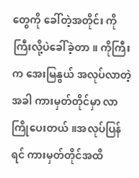တွေကို ခေါ်တဲ့အတိုင်း ကိုကြီးလို့ပဲခေါ်ခဲ့တာ။ ကိုကြီးက အေးမြနွယ် အလုပ်လာတဲ့အခါ ကားမှတ်တိုင်မှာ လာကြိုပေးတယ်။အလုပ်ပြန်ရင် ကားမှတ်တိုင်အထိ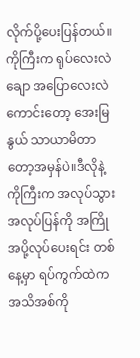လိုက်ပို့ပေးပြန်တယ်။ ကိုကြီးက ရုပ်လေးလဲချော အပြောလေးလဲကောင်းတော့ အေးမြနွယ် သာယာမိတာတော့အမှန်ပဲ။ဒီလိုနဲ့ ကိုကြီးက အလုပ်သွားအလုပ်ပြန်ကို အကြိုအပို့လုပ်ပေးရင်း တစ်နေ့မှာ ရပ်ကွက်ထဲက အသိအစ်ကို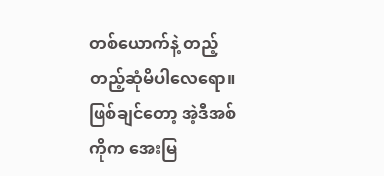တစ်ယောက်နဲ့ တည့်တည့်ဆုံမိပါလေရော။ဖြစ်ချင်တော့ အဲ့ဒီအစ်ကိုက အေးမြ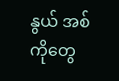နွယ် အစ်ကိုတွေ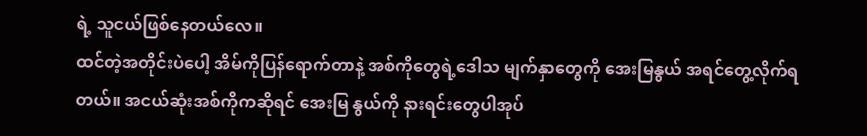ရဲ့ သူငယ်ဖြစ်နေတယ်လေ။
ထင်တဲ့အတိုင်းပဲပေါ့ အိမ်ကိုပြန်ရောက်တာနဲ့ အစ်ကိုတွေရဲ့ဒေါသ မျက်နှာတွေကို အေးမြနွယ် အရင်တွေ့လိုက်ရတယ်။ အငယ်ဆုံးအစ်ကိုကဆိုရင် အေးမြ နွယ်ကို နားရင်းတွေပါအုပ်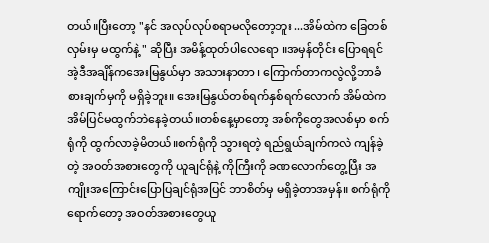တယ်။ပြီးတော့ "နင် အလုပ်လုပ်စရာမလိုတော့ဘူး ...အိမ်ထဲက ခြေတစ်လှမ်းမှ မထွက်နဲ့ " ဆိုပြီး အမိန့်ထုတ်ပါလေရော ။အမှန်တိုင်း ပြောရရင် အဲ့ဒီအချိန်ကအေးမြနွယ်မှာ အသားနာတာ ၊ ကြောက်တာကလွဲလို့ဘာခံစားချက်မှကို မရှိခဲ့ဘူး။ အေးမြနွယ်တစ်ရက်နှစ်ရက်လောက် အိမ်ထဲကအိမ်ပြင်မထွက်ဘဲနေခဲ့တယ်။တစ်နေ့မှာတော့ အစ်ကိုတွေအလစ်မှာ စက်ရုံကို ထွက်လာခဲ့မိတယ်။စက်ရုံကို သွားရတဲ့ ရည်ရွယ်ချက်ကလဲ ကျန်ခဲ့တဲ့ အဝတ်အစားတွေကို ယူချင်ရုံနဲ့ ကိုကြီးကို ခဏလောက်တွေ့ပြီး အကျိုးအကြောင်းပြောပြချင်ရုံအပြင် ဘာစိတ်မှ မရှိခဲ့တာအမှန်။ စက်ရုံကိုရောက်တော့ အဝတ်အစားတွေယူ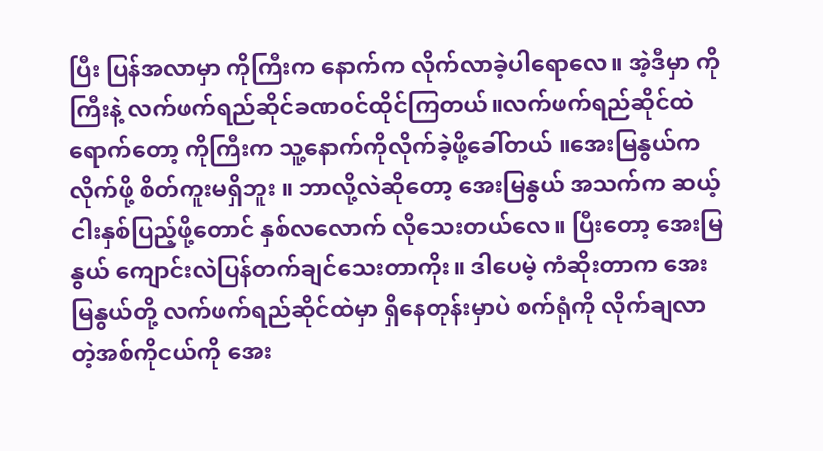ပြီး ပြန်အလာမှာ ကိုကြီးက နောက်က လိုက်လာခဲ့ပါရောလေ။ အဲ့ဒီမှာ ကိုကြီးနဲ့ လက်ဖက်ရည်ဆိုင်ခဏ၀င်ထိုင်ကြတယ်။လက်ဖက်ရည်ဆိုင်ထဲရောက်တော့ ကိုကြီးက သူ့နောက်ကိုလိုက်ခဲ့ဖို့ခေါ်တယ် ။အေးမြနွယ်က လိုက်ဖို့ စိတ်ကူးမရှိဘူး ။ ဘာလို့လဲဆိုတော့ အေးမြနွယ် အသက်က ဆယ့်ငါးနှစ်ပြည့်ဖို့တောင် နှစ်လလောက် လိုသေးတယ်လေ။ ပြီးတော့ အေးမြနွယ် ကျောင်းလဲပြန်တက်ချင်သေးတာကိုး။ ဒါပေမဲ့ ကံဆိုးတာက အေးမြနွယ်တို့ လက်ဖက်ရည်ဆိုင်ထဲမှာ ရှိနေတုန်းမှာပဲ စက်ရုံကို လိုက်ချလာတဲ့အစ်ကိုငယ်ကို အေး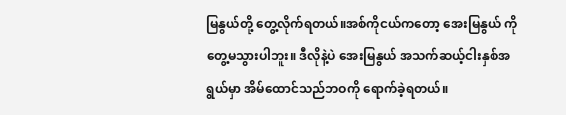မြနွယ်တို့ တွေ့လိုက်ရတယ်။အစ်ကိုငယ်ကတော့ အေးမြနွယ် ကို တွေ့မသွားပါဘူး။ ဒီလိုနဲ့ပဲ အေးမြနွယ် အသက်ဆယ့်ငါးနှစ်အရွယ်မှာ အိမ်ထောင်သည်ဘဝကို ရောက်ခဲ့ရတယ်။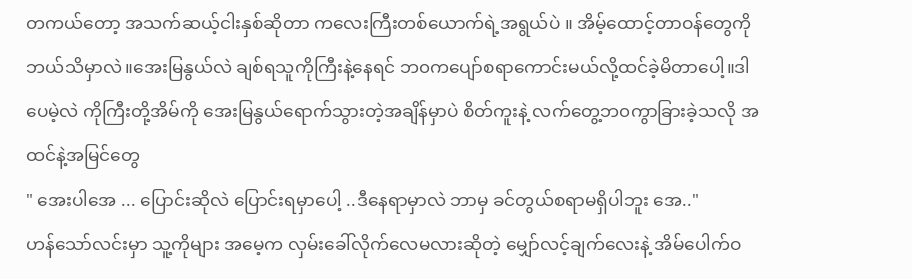တကယ်တော့ အသက်ဆယ့်ငါးနှစ်ဆိုတာ ကလေးကြီးတစ်ယောက်ရဲ့အရွယ်ပဲ ။ အိမ့်ထောင့်တာဝန်တွေကို ဘယ်သိမှာလဲ။အေးမြနွယ်လဲ ချစ်ရသူကိုကြီးနဲ့နေရင် ဘ၀ကပျော်စရာကောင်းမယ်လို့ထင်ခဲ့မိတာပေါ့။ဒါပေမဲ့လဲ ကိုကြီးတို့အိမ်ကို အေးမြနွယ်ရောက်သွားတဲ့အချိန်မှာပဲ စိတ်ကူးနဲ့ လက်တွေ့ဘ၀ကွာခြားခဲ့သလို အထင်နဲ့အမြင်တွေ
" အေးပါအေ ... ပြောင်းဆိုလဲ ပြောင်းရမှာပေါ့ ..ဒီနေရာမှာလဲ ဘာမှ ခင်တွယ်စရာမရှိပါဘူး အေ.."
ဟန်သော်လင်းမှာ သူ့ကိုများ အမေ့က လှမ်းခေါ်လိုက်လေမလားဆိုတဲ့ မျှော်လင့်ချက်လေးနဲ့ အိမ်ပေါက်ဝ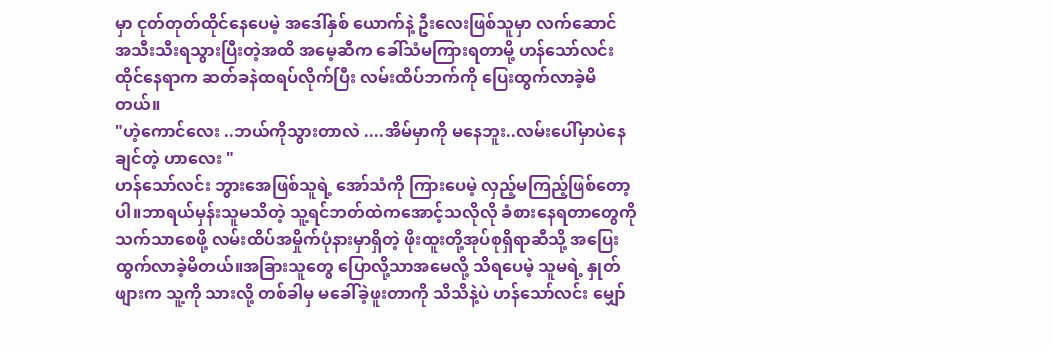မှာ ငုတ်တုတ်ထိုင်နေပေမဲ့ အဒေါ်နှစ် ယောက်နဲ့ ဦးလေးဖြစ်သူမှာ လက်ဆောင် အသီးသီးရသွားပြီးတဲ့အထိ အမေ့ဆီက ခေါ်သံမကြားရတာမို့ ဟန်သော်လင်း ထိုင်နေရာက ဆတ်ခနဲထရပ်လိုက်ပြီး လမ်းထိပ်ဘက်ကို ပြေးထွက်လာခဲ့မိတယ်။
"ဟဲ့ကောင်လေး ..ဘယ်ကိုသွားတာလဲ ....အိမ်မှာကို မနေဘူး..လမ်းပေါ်မှာပဲနေချင်တဲ့ ဟာလေး "
ဟန်သော်လင်း ဘွားအေဖြစ်သူရဲ့ အော်သံကို ကြားပေမဲ့ လှည့်မကြည့်ဖြစ်တော့ပါ။ဘာရယ်မှန်းသူမသိတဲ့ သူ့ရင်ဘတ်ထဲကအောင့်သလိုလို ခံစားနေရတာတွေကို သက်သာစေဖို့ လမ်းထိပ်အမှိုက်ပုံနားမှာရှိတဲ့ ဖိုးထူးတို့အုပ်စုရှိရာဆီသို့ အပြေးထွက်လာခဲ့မိတယ်။အခြားသူတွေ ပြောလို့သာအမေလို့ သိရပေမဲ့ သူမရဲ့ နှုတ်ဖျားက သူ့ကို သားလို့ တစ်ခါမှ မခေါ်ခဲ့ဖူးတာကို သိသိနဲ့ပဲ ဟန်သော်လင်း မျှော်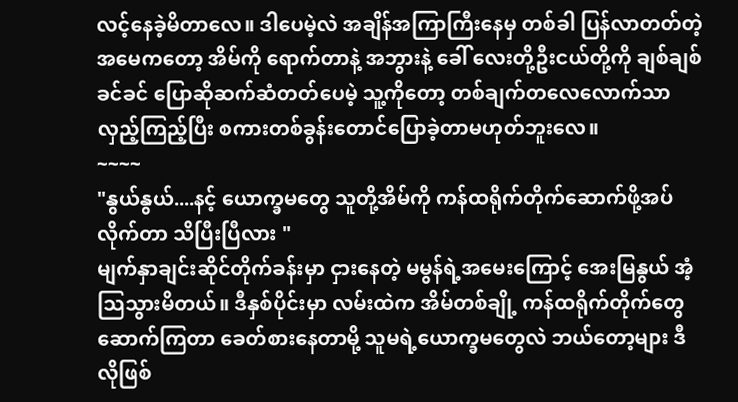လင့်နေခဲ့မိတာလေ။ ဒါပေမဲ့လဲ အချိန်အကြာကြီးနေမှ တစ်ခါ ပြန်လာတတ်တဲ့ အမေကတော့ အိမ်ကို ရောက်တာနဲ့ အဘွားနဲ့ ခေါ် လေးတို့ဦးငယ်တို့ကို ချစ်ချစ်ခင်ခင် ပြောဆိုဆက်ဆံတတ်ပေမဲ့ သူ့ကိုတော့ တစ်ချက်တလေလောက်သာ လှည့်ကြည့်ပြီး စကားတစ်ခွန်းတောင်ပြောခဲ့တာမဟုတ်ဘူးလေ။
~~~~
"နွယ်နွယ်....နင့် ယောက္ခမတွေ သူတို့အိမ်ကို ကန်ထရိုက်တိုက်ဆောက်ဖို့အပ်လိုက်တာ သိပြီးပြီလား "
မျက်နှာချင်းဆိုင်တိုက်ခန်းမှာ ငှားနေတဲ့ မမွန်ရဲ့အမေးကြောင့် အေးမြနွယ် အံ့သြသွားမိတယ်။ ဒီနှစ်ပိုင်းမှာ လမ်းထဲက အိမ်တစ်ချို့ ကန်ထရိုက်တိုက်တွေ ဆောက်ကြတာ ခေတ်စားနေတာမို့ သူမရဲ့ယောက္ခမတွေလဲ ဘယ်တော့များ ဒီလိုဖြစ်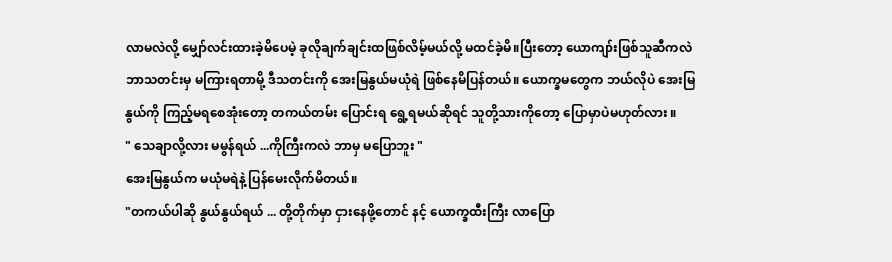လာမလဲလို့ မျှော်လင်းထားခဲ့မိပေမဲ့ ခုလိုချက်ချင်းထဖြစ်လိမ့်မယ်လို့ မထင်ခဲ့မိ။ပြီးတော့ ယောကျာ်းဖြစ်သူဆီကလဲ ဘာသတင်းမှ မကြားရတာမို့ ဒီသတင်းကို အေးမြနွယ်မယုံရဲ ဖြစ်နေမိပြန်တယ်။ ယောက္ခမတွေက ဘယ်လိုပဲ အေးမြနွယ်ကို ကြည့်မရစေအုံးတော့ တကယ်တမ်း ပြောင်းရ ရွေ့ရမယ်ဆိုရင် သူတို့သားကိုတော့ ပြောမှာပဲမဟုတ်လား ။
" သေချာလို့လား မမွန်ရယ် ...ကိုကြီးကလဲ ဘာမှ မပြောဘူး "
အေးမြနွယ်က မယုံမရဲနဲ့ ပြန်မေးလိုက်မိတယ်။
"တကယ်ပါဆို နွယ်နွယ်ရယ် ... တို့တိုက်မှာ ငှားနေဖို့တောင် နင့် ယောက္ခထီးကြီး လာပြော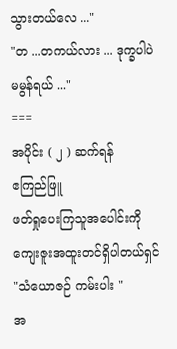သွားတယ်လေ ..."
"တ ...တကယ်လား ... ဒုက္ခပါပဲ မမွန်ရယ် ..."
===
အပိုင်း ( ၂ ) ဆက်ရန်
ဧကြည်ဖြူ
ဖတ်ရှုပေးကြသူအပေါင်းကို ကျေးဇူးအထူးတင်ရှိပါတယ်ရှင်
"သံယောဇဉ် ကမ်းပါး "
အ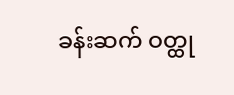ခန်းဆက် ဝတ္ထု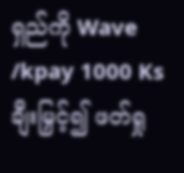ရှည်ကို Wave /kpay 1000 Ks ချီးမြှင့်၍ ဖတ်ရှု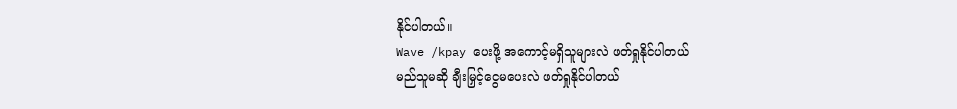နိုင်ပါတယ်။
Wave /kpay ပေးဖို့ အကောင့်မရှိသူများလဲ ဖတ်ရှုနိုင်ပါတယ်
မည်သူမဆို ချီးမြှင့်ငွေမပေးလဲ ဖတ်ရှုနိုင်ပါတယ်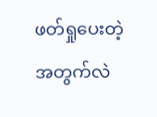ဖတ်ရှုပေးတဲ့အတွက်လဲ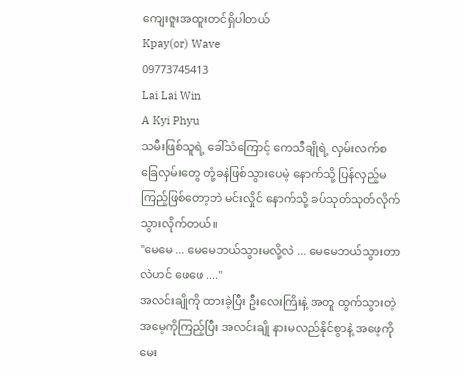ကျေးဇူးအထူးတင်ရှိပါတယ်
Kpay(or) Wave
09773745413
Lai Lai Win
A Kyi Phyu
သမီးဖြစ်သူရဲ့ ခေါ်သံကြောင့် ကေသီချိုရဲ့ လှမ်းလက်စ ခြေလှမ်းတွေ တုံ့ခနဲဖြစ်သွားပေမဲ့ နောက်သို့ ပြန်လှည့်မကြည့်ဖြစ်တော့ဘဲ မင်းလှိုင် နောက်သို့ ခပ်သုတ်သုတ်လိုက်သွားလိုက်တယ်။
"မေမေ ... မေမေဘယ်သွားမလို့လဲ ... မေမေဘယ်သွားတာလဲဟင် ဖေဖေ ...."
အလင်းချိုကို ထားခဲ့ပြီး ဦးလေးကြိးနဲ့ အတူ ထွက်သွားတဲ့ အမေ့ကိုကြည့်ပြီး အလင်းချို နားမလည်နိုင်စွာနဲ့ အဖေ့ကို မေး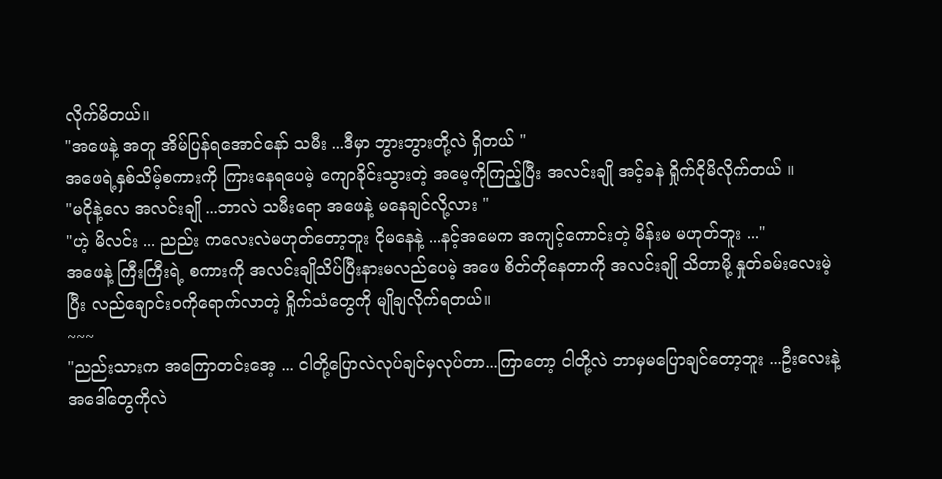လိုက်မိတယ်။
"အဖေနဲ့ အတူ အိမ်ပြန်ရအောင်နော် သမီး ...ဒီမှာ ဘွားဘွားတို့လဲ ရှိတယ် "
အဖေရဲ့နှစ်သိမ့်စကားကို ကြားနေရပေမဲ့ ကျောခိုင်းသွားတဲ့ အမေ့ကိုကြည့်ပြီး အလင်းချို အင့်ခနဲ ရှိုက်ငိုမိလိုက်တယ် ။
"မငိုနဲ့လေ အလင်းချို ...ဘာလဲ သမီးရော အဖေနဲ့ မနေချင်လို့လား "
"ဟဲ့ မိလင်း ... ညည်း ကလေးလဲမဟုတ်တော့ဘူး ငိုမနေနဲ့ ...နင့်အမေက အကျင့်ကောင်းတဲ့ မိန်းမ မဟုတ်ဘူး ..."
အဖေနဲ့ ကြီးကြီးရဲ့ စကားကို အလင်းချိုသိပ်ပြီးနားမလည်ပေမဲ့ အဖေ စိတ်တိုနေတာကို အလင်းချို သိတာမို့ နှုတ်ခမ်းလေးမဲ့ပြီး လည်ချောင်းဝကိုရောက်လာတဲ့ ရှိုက်သံတွေကို မျိုချလိုက်ရတယ်။
~~~
"ညည်းသားက အကြောတင်းအေ့ ... ငါတို့ပြောလဲလုပ်ချင်မှလုပ်တာ...ကြာတော့ ငါတို့လဲ ဘာမှမပြောချင်တော့ဘူး ...ဦးလေးနဲ့ အဒေါ်တွေကိုလဲ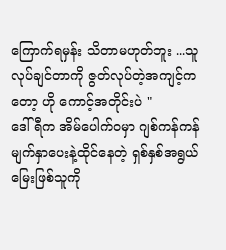ကြောက်ရမှန်း သိတာမဟုတ်ဘူး ...သူလုပ်ချင်တာကို ဇွတ်လုပ်တဲ့အကျင့်ကတော့ ဟို ကောင့်အတိုင်းပဲ "
ဒေါ်ရီက အိမ်ပေါက်ဝမှာ ဂျစ်ကန်ကန်မျက်နှာပေးနဲ့ထိုင်နေတဲ့ ရှစ်နှစ်အရွယ် မြေးဖြစ်သူကို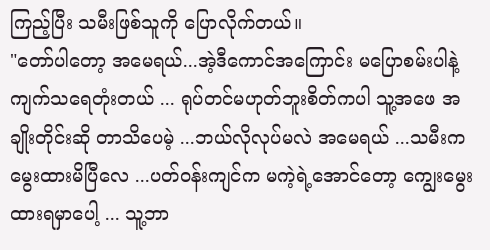ကြည့်ပြီး သမီးဖြစ်သူကို ပြောလိုက်တယ်။
"တော်ပါတော့ အမေရယ်...အဲ့ဒီကောင်အကြောင်း မပြောစမ်းပါနဲ့ ကျက်သရေတုံးတယ် ... ရုပ်တင်မဟုတ်ဘူးစိတ်ကပါ သူ့အဖေ အချိုးတိုင်းဆို တာသိပေမဲ့ ...ဘယ်လိုလုပ်မလဲ အမေရယ် ...သမီးက မွေးထားမိပြီလေ ...ပတ်၀န်းကျင်က မကဲ့ရဲ့အောင်တော့ ကျွေးမွေးထားရမှာပေါ့ ... သူ့ဘာ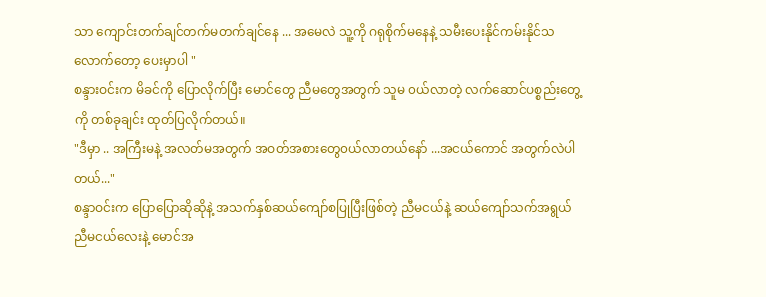သာ ကျောင်းတက်ချင်တက်မတက်ချင်နေ ... အမေလဲ သူ့ကို ဂရုစိုက်မနေနဲ့ သမီးပေးနိုင်ကမ်းနိုင်သလောက်တော့ ပေးမှာပါ "
စန္ဒားဝင်းက မိခင်ကို ပြောလိုက်ပြီး မောင်တွေ ညီမတွေအတွက် သူမ ၀ယ်လာတဲ့ လက်ဆောင်ပစ္စည်းတွေ့ကို တစ်ခုချင်း ထုတ်ပြလိုက်တယ်။
"ဒီမှာ .. အကြီးမနဲ့ အလတ်မအတွက် အဝတ်အစားတွေ၀ယ်လာတယ်နော် ...အငယ်ကောင် အတွက်လဲပါတယ်..."
စန္ဒာဝင်းက ပြောပြောဆိုဆိုနဲ့ အသက်နှစ်ဆယ်ကျော်စပြုပြီးဖြစ်တဲ့ ညီမငယ်နဲ့ ဆယ်ကျော်သက်အရွယ် ညီမငယ်လေးနဲ့ မောင်အ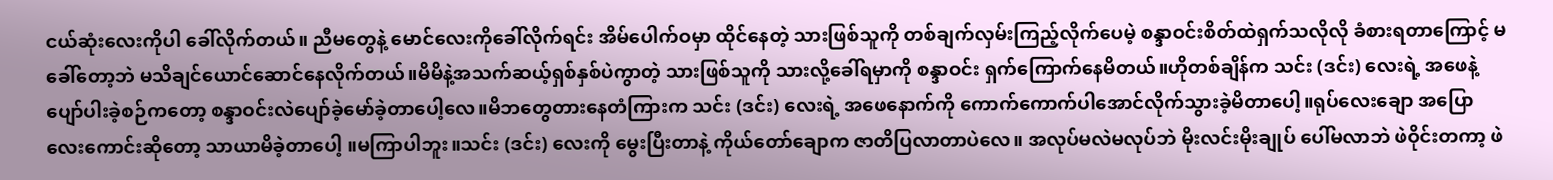ငယ်ဆုံးလေးကိုပါ ခေါ်လိုက်တယ်။ ညီမတွေနဲ့ မောင်လေးကိုခေါ်လိုက်ရင်း အိမ်ပေါက်ဝမှာ ထိုင်နေတဲ့ သားဖြစ်သူကို တစ်ချက်လှမ်းကြည့်လိုက်ပေမဲ့ စန္ဒာဝင်းစိတ်ထဲရှက်သလိုလို ခံစားရတာကြောင့် မခေါ်တော့ဘဲ မသိချင်ယောင်ဆောင်နေလိုက်တယ်။မိမိနဲ့အသက်ဆယ့်ရှစ်နှစ်ပဲကွာတဲ့ သားဖြစ်သူကို သားလို့ခေါ်ရမှာကို စန္ဒာဝင်း ရှက်ကြောက်နေမိတယ်။ဟိုတစ်ချိန်က သင်း (ဒင်း) လေးရဲ့ အဖေနဲ့ ပျော်ပါးခဲ့စဉ်ကတော့ စန္ဒာဝင်းလဲပျော်ခဲ့မော်ခဲ့တာပေါ့လေ။မိဘတွေတားနေတံကြားက သင်း (ဒင်း) လေးရဲ့ အဖေနောက်ကို ကောက်ကောက်ပါအောင်လိုက်သွားခဲ့မိတာပေါ့။ရုပ်လေးချော အပြောလေးကောင်းဆိုတော့ သာယာမိခဲ့တာပေါ့ ။မကြာပါဘူး။သင်း (ဒင်း) လေးကို မွေးပြီးတာနဲ့ ကိုယ်တော်ချောက ဇာတိပြလာတာပဲလေ။ အလုပ်မလဲမလုပ်ဘဲ မိုးလင်းမိုးချုပ် ပေါ်မလာဘဲ ဖဲဝိုင်းတကာ့ ဖဲ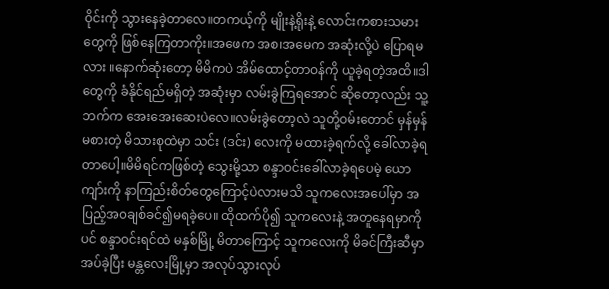ဝိုင်းကို သွားနေခဲ့တာလေ။တကယ့်ကို မျိုးနဲ့ရိုးနဲ့ လောင်းကစားသမားတွေကို ဖြစ်နေကြတာကိုး။အဖေက အစ၊အမေက အဆုံးလို့ပဲ ပြောရမလား ။နောက်ဆုံးတော့ မိမိကပဲ အိမ်ထောင့်တာဝန်ကို ယူခဲ့ရတဲ့အထိ။ဒါတွေကို ခံနိုင်ရည်မရှိတဲ့ အဆုံးမှာ လမ်းခွဲကြရအောင် ဆိုတော့လည်း သူ့ဘက်က အေးအေးဆေးပဲလေ။လမ်းခွဲတော့လဲ သူတို့ဝမ်းတောင် မှန်မှန်မစားတဲ့ မိသားစုထဲမှာ သင်း (ဒင်း) လေးကို မထားခဲ့ရက်လို့ ခေါ်လာခဲ့ရတာပေါ့။မိမိရင်ကဖြစ်တဲ့ သွေးမို့သာ စန္ဒာဝင်းခေါ်လာခဲ့ရပေမဲ့ ယောကျာ်းကို နာကြည်းစိတ်တွေကြောင့်ပဲလားမသိ သူကလေးအပေါ်မှာ အပြည့်အ၀ချစ်ခင်၍မရခဲ့ပေ။ ထိုထက်ပို၍ သူကလေးနဲ့ အတူနေရမှာကို ပင် စန္ဒာဝင်းရင်ထဲ မနှစ်မြို့ မိတာကြောင့် သူကလေးကို မိခင်ကြီးဆီမှာ အပ်ခဲ့ပြီး မန္တလေးမြို့မှာ အလုပ်သွားလုပ်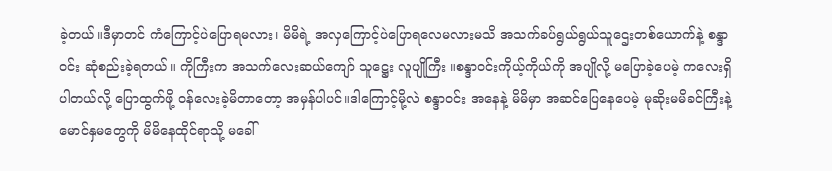ခဲ့တယ်။ဒီမှာတင် ကံကြောင့်ပဲပြောရမလား၊ မိမိရဲ့ အလှကြောင့်ပဲပြောရလေမလားမသိ အသက်ခပ်ရွယ်ရွယ်သူဌေးတစ်ယောက်နဲ့ စန္ဒာဝင်း ဆုံစည်းခဲ့ရတယ်။ ကိုကြီးက အသက်လေးဆယ်ကျော် သူဋ္ဌေး လူပျိုကြီး ။စန္ဒာဝင်းကိုယ့်ကိုယ်ကို အပျိုလို့ မပြောခဲ့ပေမဲ့ ကလေးရှိပါတယ်လို့ ပြောထွက်ဖို့ ဝန်လေးခဲ့မိတာတော့ အမှန်ပါပင်။ဒါကြောင့်မို့လဲ စန္ဒာ၀င်း အနေနဲ့ မိမိမှာ အဆင်ပြေနေပေမဲ့ မုဆိုးမမိခင်ကြီးနဲ့ မောင်နှမတွေကို မိမိနေထိုင်ရာသို့ မခေါ်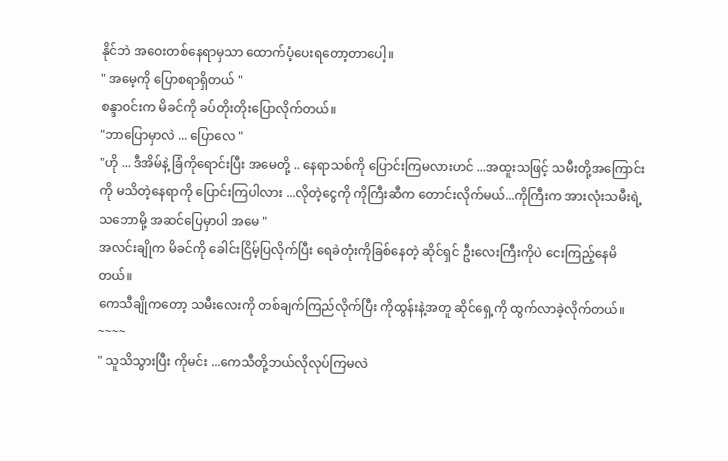နိုင်ဘဲ အဝေးတစ်နေရာမှသာ ထောက်ပံ့ပေးရတော့တာပေါ့။
" အမေ့ကို ပြောစရာရှိတယ် "
စန္ဒာ၀င်းက မိခင်ကို ခပ်တိုးတိုးပြောလိုက်တယ်။
"ဘာပြောမှာလဲ ... ပြောလေ "
"ဟို ... ဒီအိမ်နဲ့ ခြံကိုရောင်းပြီး အမေတို့ .. နေရာသစ်ကို ပြောင်းကြမလားဟင် ...အထူးသဖြင့် သမီးတို့အကြောင်းကို မသိတဲ့နေရာကို ပြောင်းကြပါလား ...လိုတဲ့ငွေကို ကိုကြီးဆီက တောင်းလိုက်မယ်...ကိုကြီးက အားလုံးသမီးရဲ့ သဘောမို့ အဆင်ပြေမှာပါ အမေ "
အလင်းချိုက မိခင်ကို ခေါင်းငြိမ့်ပြလိုက်ပြီး ရေခဲတုံးကိုခြစ်နေတဲ့ ဆိုင်ရှင် ဦးလေးကြီးကိုပဲ ငေးကြည့်နေမိတယ်။
ကေသီချိုကတော့ သမီးလေးကို တစ်ချက်ကြည်လိုက်ပြီး ကိုထွန်းနဲ့အတူ ဆိုင်ရှေ့ကို ထွက်လာခဲ့လိုက်တယ်။
~~~~
" သူသိသွားပြီး ကိုမင်း ...ကေသီတို့ဘယ်လိုလုပ်ကြမလဲ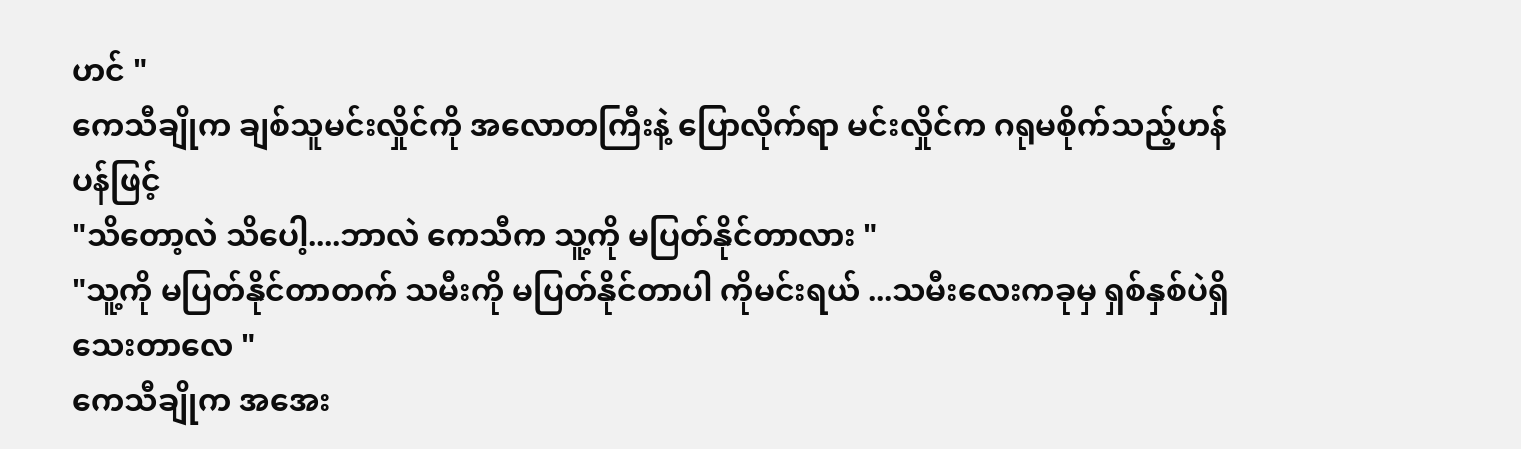ဟင် "
ကေသီချိုက ချစ်သူမင်းလှိုင်ကို အလောတကြီးနဲ့ ပြောလိုက်ရာ မင်းလှိုင်က ဂရုမစိုက်သည့်ဟန်ပန်ဖြင့်
"သိတော့လဲ သိပေါ့....ဘာလဲ ကေသီက သူ့ကို မပြတ်နိုင်တာလား "
"သူ့ကို မပြတ်နိုင်တာတက် သမီးကို မပြတ်နိုင်တာပါ ကိုမင်းရယ် ...သမီးလေးကခုမှ ရှစ်နှစ်ပဲရှိသေးတာလေ "
ကေသီချိုက အအေး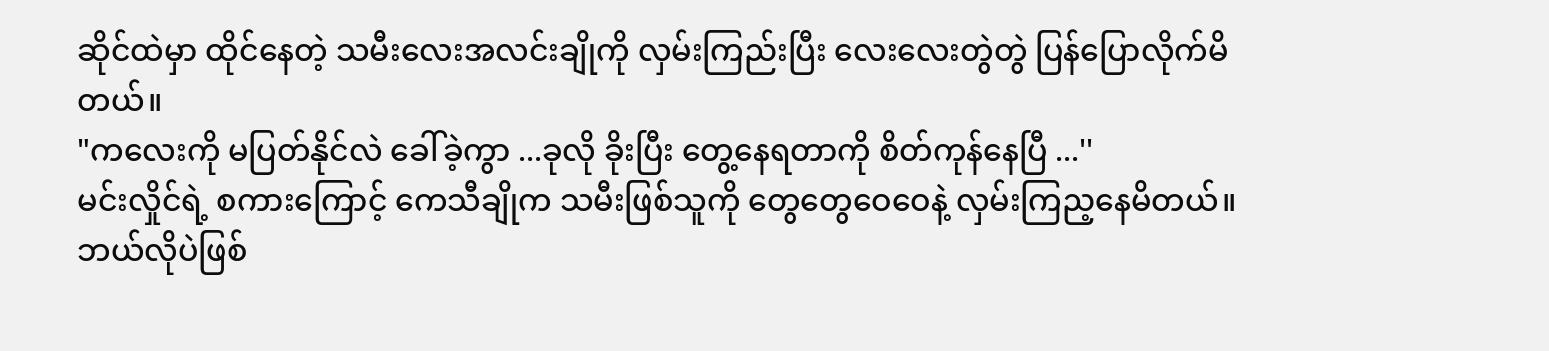ဆိုင်ထဲမှာ ထိုင်နေတဲ့ သမီးလေးအလင်းချိုကို လှမ်းကြည်းပြီး လေးလေးတွဲတွဲ ပြန်ပြောလိုက်မိတယ်။
"ကလေးကို မပြတ်နိုင်လဲ ခေါ်ခဲ့ကွာ ...ခုလို ခိုးပြီး တွေ့နေရတာကို စိတ်ကုန်နေပြီ ...''
မင်းလှိုင်ရဲ့ စကားကြောင့် ကေသီချိုက သမီးဖြစ်သူကို တွေတွေဝေဝေနဲ့ လှမ်းကြည့နေမိတယ်။ဘယ်လိုပဲဖြစ်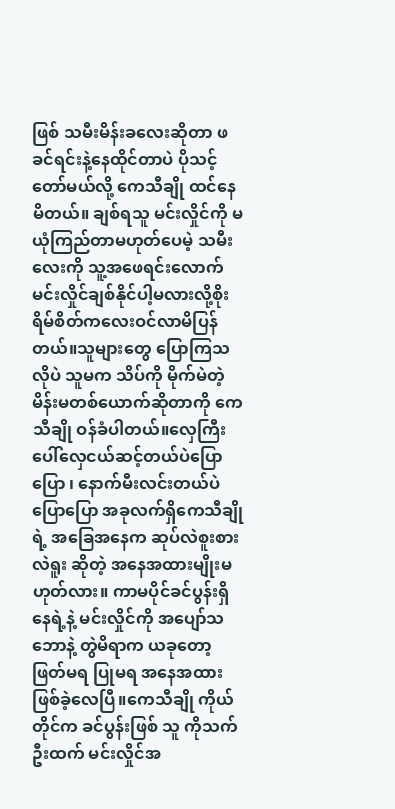ဖြစ် သမီးမိန်းခလေးဆိုတာ ဖခင်ရင်းနဲ့နေထိုင်တာပဲ ပိုသင့်တော်မယ်လို့ ကေသီချို ထင်နေမိတယ်။ ချစ်ရသူ မင်းလှိုင်ကို မယုံကြည်တာမဟုတ်ပေမဲ့ သမီးလေးကို သူ့အဖေရင်းလောက် မင်းလှိုင်ချစ်နိုင်ပါ့မလားလို့စိုးရိမ်စိတ်ကလေးဝင်လာမိပြန်တယ်။သူများတွေ ပြောကြသလိုပဲ သူမက သိပ်ကို မိုက်မဲတဲ့မိန်းမတစ်ယောက်ဆိုတာကို ကေသီချို ဝန်ခံပါတယ်။လှေကြီးပေါ်လှေငယ်ဆင့်တယ်ပဲပြောပြော ၊ နောက်မီးလင်းတယ်ပဲပြောပြော အခုလက်ရှိကေသီချိုရဲ့ အခြေအနေက ဆုပ်လဲစူးစားလဲရူး ဆိုတဲ့ အနေအထားမျိုးမဟုတ်လား။ ကာမပိုင်ခင်ပွန်းရှိနေရဲ့နဲ့ မင်းလှိုင်ကို အပျော်သဘောနဲ့ တွဲမိရာက ယခုတော့ ဖြတ်မရ ပြုမရ အနေအထားဖြစ်ခဲ့လေပြီ။ကေသီချို ကိုယ်တိုင်က ခင်ပွန်းဖြစ် သူ ကိုသက်ဦးထက် မင်းလှိုင်အ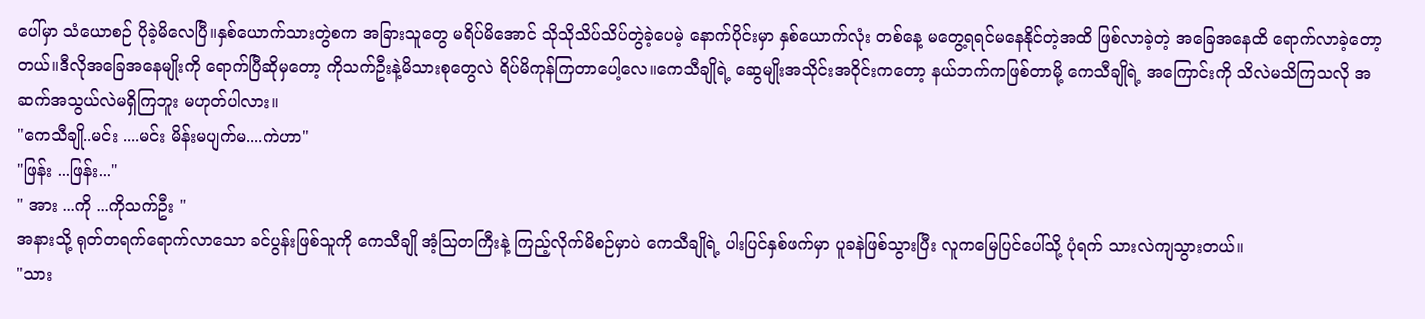ပေါ်မှာ သံယောစဉ် ပိုခဲ့မိလေပြီ။နှစ်ယောက်သားတွဲစက အခြားသူတွေ မရိပ်မိအောင် သိုသိုသိပ်သိပ်တွဲခဲ့ပေမဲ့ နောက်ပိုင်းမှာ နှစ်ယောက်လုံး တစ်နေ့ မတွေ့ရရင်မနေနိုင်တဲ့အထိ ဖြစ်လာခဲ့တဲ့ အခြေအနေထိ ရောက်လာခဲ့တော့တယ်။ဒီလိုအခြေအနေမျိုးကို ရောက်ပြီဆိုမှတော့ ကိုသက်ဦးနဲ့မိသားစုတွေလဲ ရိပ်မိကုန်ကြတာပေါ့လေ။ကေသီချိုရဲ့ ဆွေမျိုးအသိုင်းအဝိုင်းကတော့ နယ်ဘက်ကဖြစ်တာမို့ ကေသီချိုရဲ့ အကြောင်းကို သိလဲမသိကြသလို အဆက်အသွယ်လဲမရှိကြဘူး မဟုတ်ပါလား။
"ကေသီချို..မင်း ....မင်း မိန်းမပျက်မ....ကဲဟာ"
"ဖြန်း ...ဖြန်း..."
" အား ...ကို ...ကိုသက်ဦး "
အနားသို့ ရုတ်တရက်ရောက်လာသော ခင်ပွန်းဖြစ်သူကို ကေသီချို အံ့ဩတကြီးနဲ့ ကြည့်လိုက်မိစဉ်မှာပဲ ကေသီချိုရဲ့ ပါးပြင်နှစ်ဖက်မှာ ပူခနဲဖြစ်သွားပြီး လူကမြေပြင်ပေါ်သို့ ပုံရက် သားလဲကျသွားတယ်။
"သား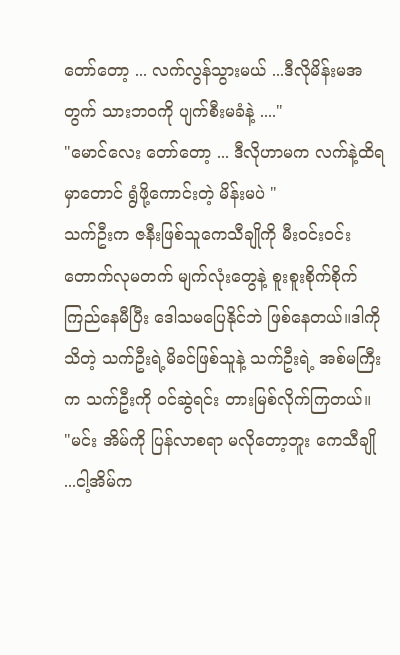တော်တော့ ... လက်လွန်သွားမယ် ...ဒီလိုမိန်းမအတွက် သားဘ၀ကို ပျက်စီးမခံနဲ့ ...."
"မောင်လေး တော်တော့ ... ဒီလိုဟာမက လက်နဲ့ထိရမှာတောင် ရွံဖို့ကောင်းတဲ့ မိန်းမပဲ "
သက်ဦးက ဇနီးဖြစ်သူကေသီချိုကို မီးဝင်းဝင်းတောက်လုမတက် မျက်လုံးတွေနဲ့ စူးစူးစိုက်စိုက်ကြည်နေမီပြီး ဒေါသမပြေနိုင်ဘဲ ဖြစ်နေတယ်။ဒါကိုသိတဲ့ သက်ဦးရဲ့မိခင်ဖြစ်သူနဲ့ သက်ဦးရဲ့ အစ်မကြီးက သက်ဦးကို ၀င်ဆွဲရင်း တားမြစ်လိုက်ကြတယ်။
"မင်း အိမ်ကို ပြန်လာစရာ မလိုတော့ဘူး ကေသီချို ...ငါ့အိမ်က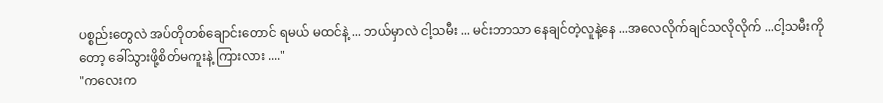ပစ္စည်းတွေလဲ အပ်တိုတစ်ချောင်းတောင် ရမယ် မထင်နဲ့ ... ဘယ်မှာလဲ ငါ့သမီး ... မင်းဘာသာ နေချင်တဲ့လူနဲ့နေ ...အလေလိုက်ချင်သလိုလိုက် ...ငါ့သမီးကို တော့ ခေါ်သွားဖို့စိတ်မကူးနဲ့ ကြားလား ...."
"ကလေးက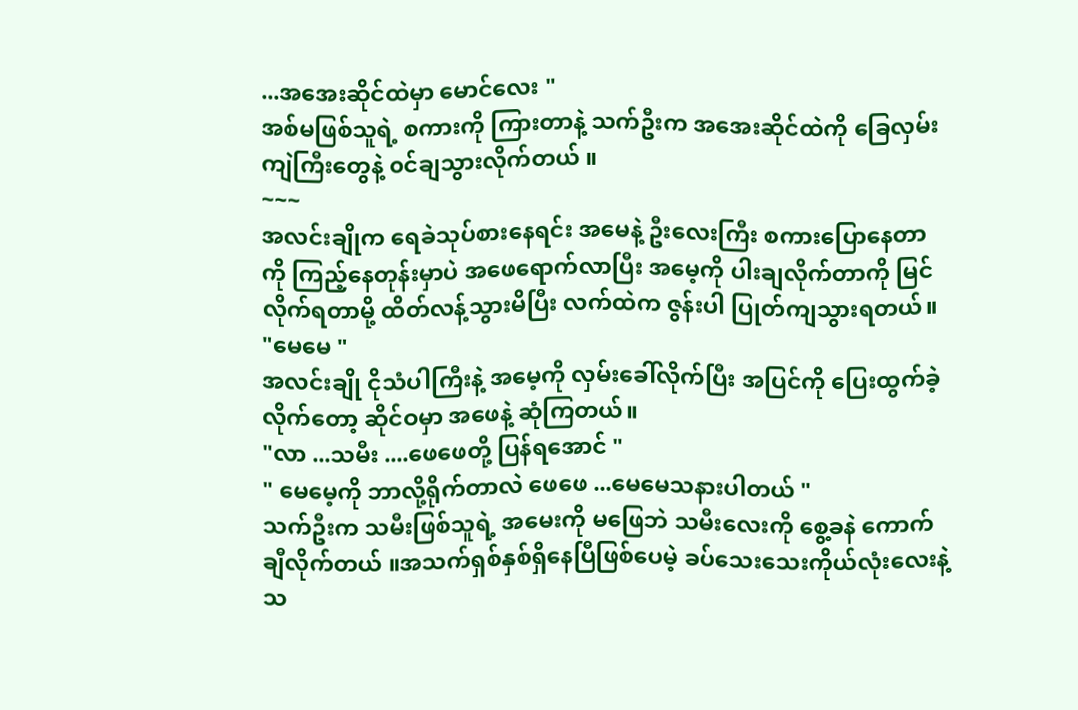...အအေးဆိုင်ထဲမှာ မောင်လေး "
အစ်မဖြစ်သူရဲ့ စကားကို ကြားတာနဲ့ သက်ဦးက အအေးဆိုင်ထဲကို ခြေလှမ်းကျဲကြီးတွေနဲ့ ၀င်ချသွားလိုက်တယ် ။
~~~
အလင်းချိုက ရေခဲသုပ်စားနေရင်း အမေနဲ့ ဦးလေးကြီး စကားပြောနေတာကို ကြည့်နေတုန်းမှာပဲ အဖေရောက်လာပြီး အမေ့ကို ပါးချလိုက်တာကို မြင်လိုက်ရတာမို့ ထိတ်လန့်သွားမိပြီး လက်ထဲက ဇွန်းပါ ပြုတ်ကျသွားရတယ်။
"မေမေ "
အလင်းချို ငိုသံပါကြီးနဲ့ အမေ့ကို လှမ်းခေါ်လိုက်ပြီး အပြင်ကို ပြေးထွက်ခဲ့လိုက်တော့ ဆိုင်ဝမှာ အဖေနဲ့ ဆုံကြတယ်။
"လာ ...သမီး ....ဖေဖေတို့ ပြန်ရအောင် "
" မေမေ့ကို ဘာလို့ရိုက်တာလဲ ဖေဖေ ...မေမေသနားပါတယ် "
သက်ဦးက သမီးဖြစ်သူရဲ့ အမေးကို မဖြေဘဲ သမီးလေးကို စွေ့ခနဲ ကောက်ချီလိုက်တယ် ။အသက်ရှစ်နှစ်ရှိနေပြီဖြစ်ပေမဲ့ ခပ်သေးသေးကိုယ်လုံးလေးနဲ့ သ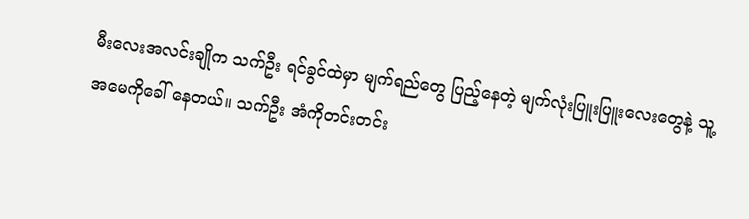မီးလေးအလင်းချိုက သက်ဦး ရင်ခွင်ထဲမှာ မျက်ရည်တွေ ပြည့်နေတဲ့ မျက်လုံးပြူးပြူးလေးတွေနဲ့ သူ့အမေကိုခေါ် နေတယ်။ သက်ဦး အံကိုတင်းတင်း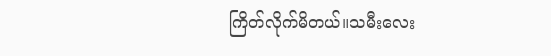ကြိတ်လိုက်မိတယ်။သမီးလေး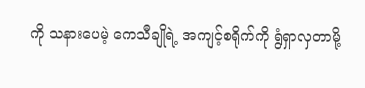ကို သနားပေမဲ့ ကေသီချိုရဲ့ အကျင့်စရိုက်ကို ရွံရှာလှတာမို့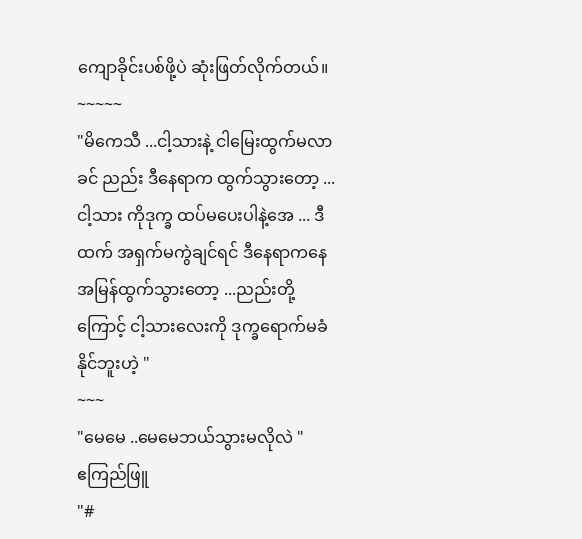ကျောခိုင်းပစ်ဖို့ပဲ ဆုံးဖြတ်လိုက်တယ်။
~~~~~
"မိကေသီ ...ငါ့သားနဲ့ ငါမြေးထွက်မလာခင် ညည်း ဒီနေရာက ထွက်သွားတော့ ...ငါ့သား ကိုဒုက္ခ ထပ်မပေးပါနဲ့အေ ... ဒီထက် အရှက်မကွဲချင်ရင် ဒီနေရာကနေ အမြန်ထွက်သွားတော့ ...ညည်းတို့ကြောင့် ငါ့သားလေးကို ဒုက္ခရောက်မခံနိုင်ဘူးဟဲ့ "
~~~
"မေမေ ..မေမေဘယ်သွားမလိုလဲ "
ဧကြည်ဖြူ
"#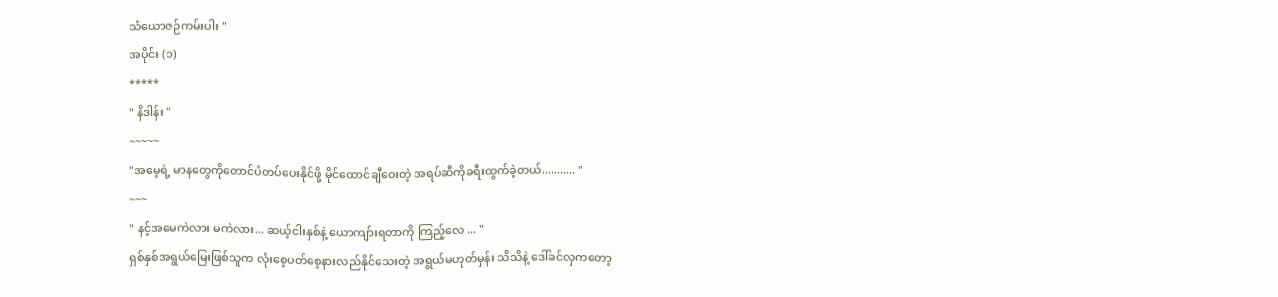သံယောဇဉ်ကမ်းပါး "
အပိုင်း (၁)
*****
" နိဒါန်း "
~~~~~
"အမေ့ရဲ့ မာနတွေကိုတောင်ပံတပ်ပေးနိုင်ဖို့ မိုင်ထောင်ချီဝေးတဲ့ အရပ်ဆီကိုခရီးထွက်ခဲ့တယ်........... "
~~~
" နင့်အမေကဲလား မကဲလား... ဆယ့်ငါးနှစ်နဲ့ ယောကျာ်းရတာကို ကြည့်လေ ... "
ရှစ်နှစ်အရွယ်မြေးဖြစ်သူက လုံးစေ့ပတ်စေ့နားလည်နိုင်သေးတဲ့ အရွယ်မဟုတ်မှန်း သိသိနဲ့ ဒေါ်ခင်လှကတော့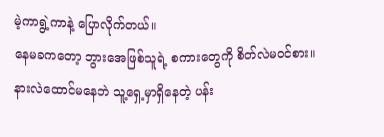မဲ့ကာရွဲ့ကာနဲ့ ပြောလိုက်တယ်။
နေမခကတော့ ဘွားအေဖြစ်သူရဲ့ စကားတွေကို စိတ်လဲမဝင်စား။နားလဲထောင်မနေဘဲ သူ့ရှေ့မှာရှိနေတဲ့ ပန်း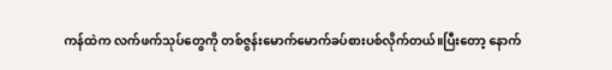ကန်ထဲက လက်ဖက်သုပ်တွေကို တစ်ဇွန်းမောက်မောက်ခပ်စားပစ်လိုက်တယ်။ပြီးတော့ နောက်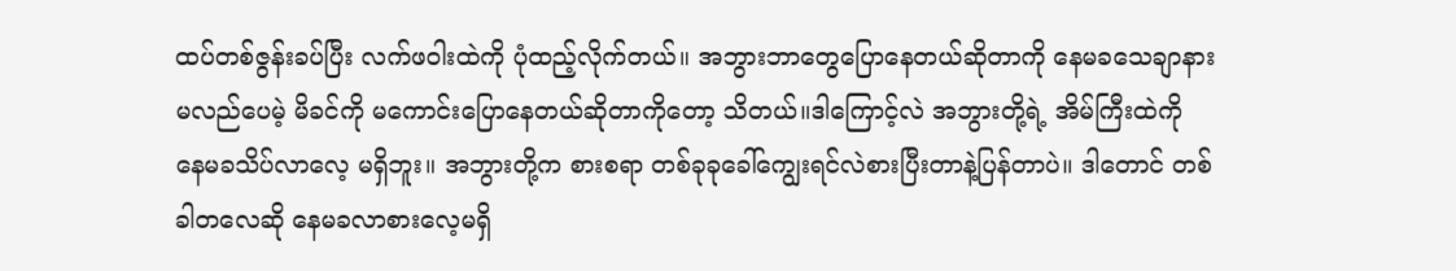ထပ်တစ်ဇွန်းခပ်ပြီး လက်ဖဝါးထဲကို ပုံထည့်လိုက်တယ်။ အဘွားဘာတွေပြောနေတယ်ဆိုတာကို နေမခသေချာနားမလည်ပေမဲ့ မိခင်ကို မကောင်းပြောနေတယ်ဆိုတာကိုတော့ သိတယ်။ဒါကြောင့်လဲ အဘွားတို့ရဲ့ အိမ်ကြီးထဲကို နေမခသိပ်လာလေ့ မရှိဘူး။ အဘွားတို့က စားစရာ တစ်ခုခုခေါ်ကျွေးရင်လဲစားပြီးတာနဲ့ပြန်တာပဲ။ ဒါတောင် တစ်ခါတလေဆို နေမခလာစားလေ့မရှိ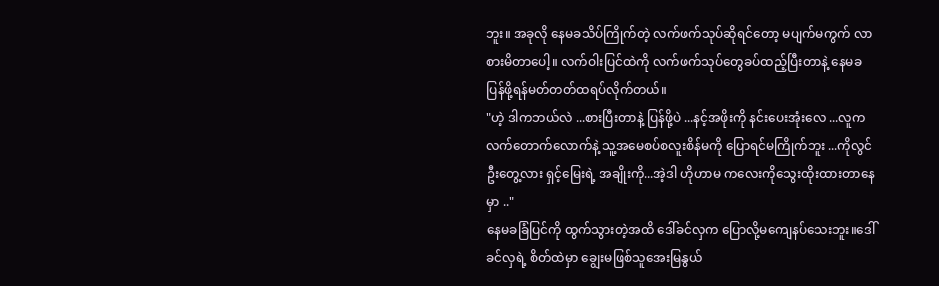ဘူး။ အခုလို နေမခသိပ်ကြိုက်တဲ့ လက်ဖက်သုပ်ဆိုရင်တော့ မပျက်မကွက် လာစားမိတာပေါ့။ လက်ဝါးပြင်ထဲကို လက်ဖက်သုပ်တွေခပ်ထည့်ပြီးတာနဲ့ နေမခ ပြန်ဖို့ရန်မတ်တတ်ထရပ်လိုက်တယ်။
"ဟဲ့ ဒါကဘယ်လဲ ...စားပြီးတာနဲ့ ပြန်ဖို့ပဲ ...နင့်အဖိုးကို နင်းပေးအုံးလေ ...လူက လက်တောက်လောက်နဲ့ သူ့အမေစပ်စလူးစိန်မကို ပြောရင်မကြိုက်ဘူး ...ကိုလွင်ဦးတွေ့လား ရှင့်မြေးရဲ့ အချိုးကို...အဲ့ဒါ ဟိုဟာမ ကလေးကိုသွေးထိုးထားတာနေမှာ .."
နေမခခြံပြင်ကို ထွက်သွားတဲ့အထိ ဒေါ်ခင်လှက ပြောလို့မကျေနပ်သေးဘူး။ဒေါ်ခင်လှရဲ့ စိတ်ထဲမှာ ချွေးမဖြစ်သူအေးမြနွယ်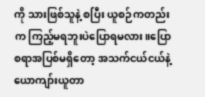ကို သားဖြစ်သူနဲ့ စပြီး ယူစဉ်ကတည်းက ကြည့်မရဘူးပဲပြောရမလား။ပြောစရာအပြစ်မရှိတော့ အသက်ငယ်ငယ်နဲ့ ယောကျာ်းယူတာ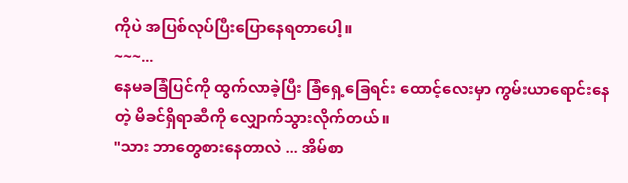ကိုပဲ အပြစ်လုပ်ပြီးပြောနေရတာပေါ့။
~~~...
နေမခခြံပြင်ကို ထွက်လာခဲ့ပြီး ခြံရှေ့ခြေရင်း ထောင့်လေးမှာ ကွမ်းယာရောင်းနေတဲ့ မိခင်ရှိရာဆီကို လျှောက်သွားလိုက်တယ်။
"သား ဘာတွေစားနေတာလဲ ... အိမ်စာ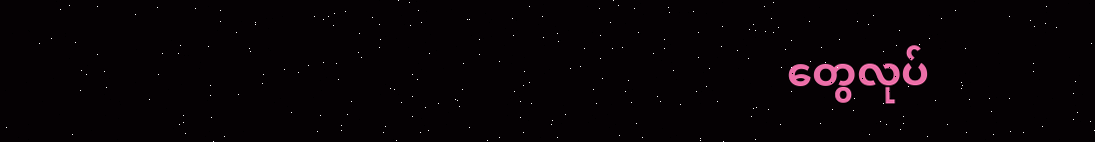တွေလုပ်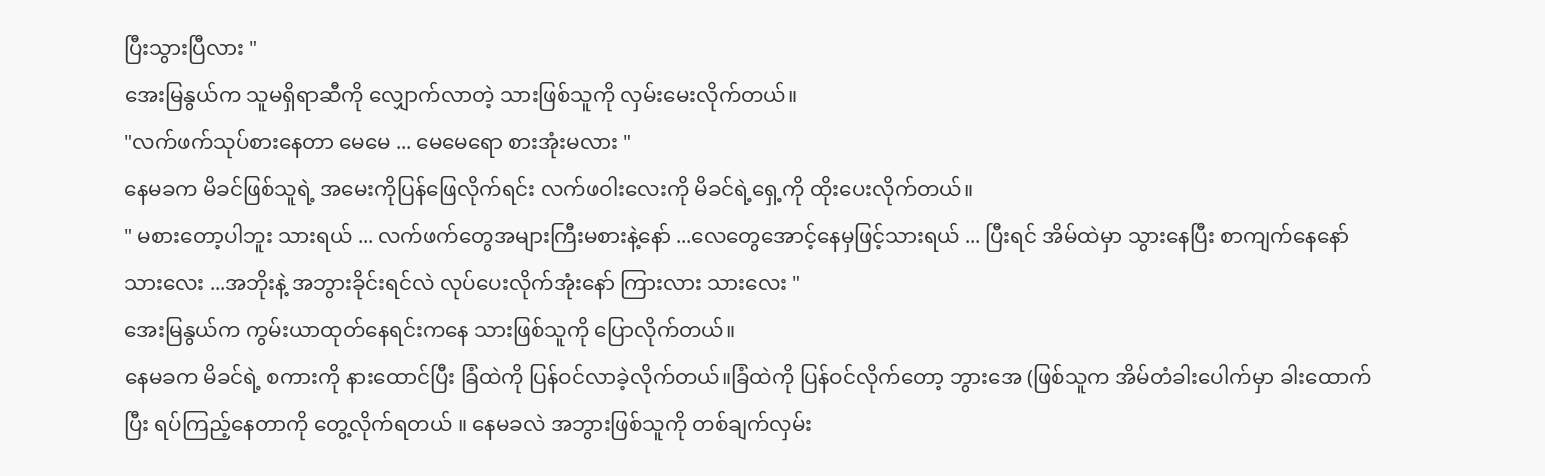ပြီးသွားပြီလား "
အေးမြနွယ်က သူမရှိရာဆီကို လျှောက်လာတဲ့ သားဖြစ်သူကို လှမ်းမေးလိုက်တယ်။
"လက်ဖက်သုပ်စားနေတာ မေမေ ... မေမေရော စားအုံးမလား "
နေမခက မိခင်ဖြစ်သူရဲ့ အမေးကိုပြန်ဖြေလိုက်ရင်း လက်ဖဝါးလေးကို မိခင်ရဲ့ရှေ့ကို ထိုးပေးလိုက်တယ်။
" မစားတော့ပါဘူး သားရယ် ... လက်ဖက်တွေအများကြီးမစားနဲ့နော် ...လေတွေအောင့်နေမှဖြင့်သားရယ် ... ပြီးရင် အိမ်ထဲမှာ သွားနေပြီး စာကျက်နေနော် သားလေး ...အဘိုးနဲ့ အဘွားခိုင်းရင်လဲ လုပ်ပေးလိုက်အုံးနော် ကြားလား သားလေး "
အေးမြနွယ်က ကွမ်းယာထုတ်နေရင်းကနေ သားဖြစ်သူကို ပြောလိုက်တယ်။
နေမခက မိခင်ရဲ့ စကားကို နားထောင်ပြီး ခြံထဲကို ပြန်ဝင်လာခဲ့လိုက်တယ်။ခြံထဲကို ပြန်ဝင်လိုက်တော့ ဘွားအေ (ဖြစ်သူက အိမ်တံခါးပေါက်မှာ ခါးထောက်ပြီး ရပ်ကြည့်နေတာကို တွေ့လိုက်ရတယ် ။ နေမခလဲ အဘွားဖြစ်သူကို တစ်ချက်လှမ်း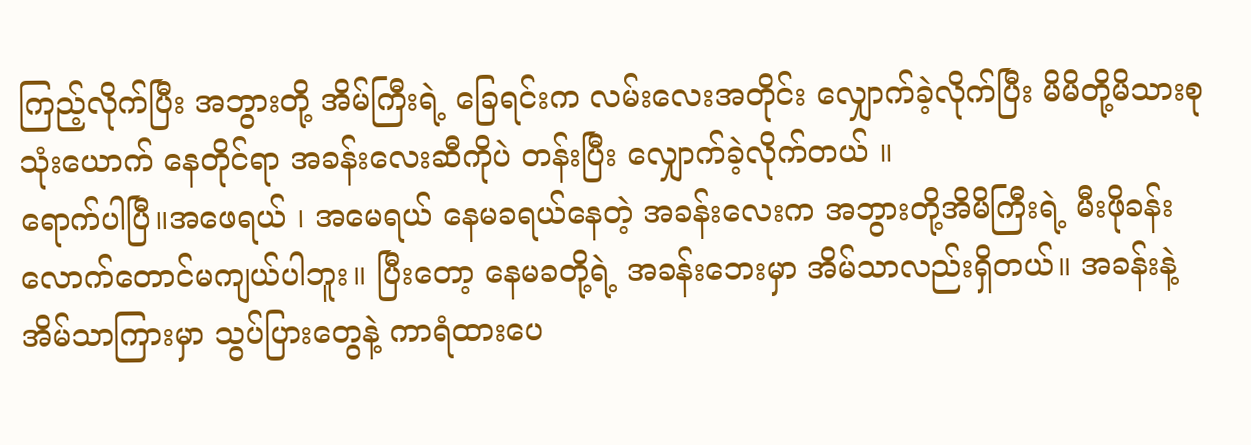ကြည့်လိုက်ပြီး အဘွားတို့ အိမ်ကြီးရဲ့ ခြေရင်းက လမ်းလေးအတိုင်း လျှောက်ခဲ့လိုက်ပြီး မိမိတို့မိသားစုသုံးယောက် နေတိုင်ရာ အခန်းလေးဆီကိုပဲ တန်းပြီး လျှောက်ခဲ့လိုက်တယ် ။
ရောက်ပါပြီ။အဖေရယ် ၊ အမေရယ် နေမခရယ်နေတဲ့ အခန်းလေးက အဘွားတို့အိမိကြီးရဲ့ မီးဖိုခန်းလောက်တောင်မကျယ်ပါဘူး။ ပြီးတော့ နေမခတို့ရဲ့ အခန်းဘေးမှာ အိမ်သာလည်းရှိတယ်။ အခန်းနဲ့ အိမ်သာကြားမှာ သွပ်ပြားတွေနဲ့ ကာရံထားပေ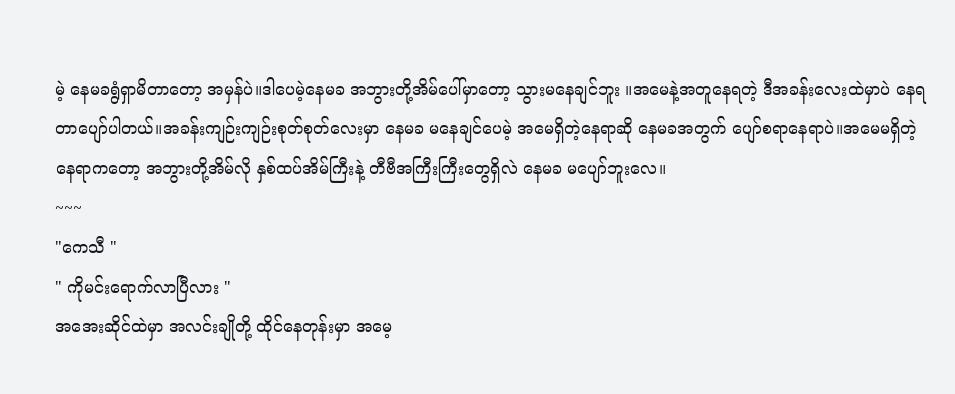မဲ့ နေမခရွံရှာမိတာတော့ အမှန်ပဲ။ဒါပေမဲ့နေမခ အဘွားတို့အိမ်ပေါ်မှာတော့ သွားမနေချင်ဘူး ။အမေနဲ့အတူနေရတဲ့ ဒီအခန်းလေးထဲမှာပဲ နေရတာပျော်ပါတယ်။အခန်းကျဉ်းကျဉ်းစုတ်စုတ်လေးမှာ နေမခ မနေချင်ပေမဲ့ အမေရှိတဲ့နေရာဆို နေမခအတွက် ပျော်စရာနေရာပဲ။အမေမရှိတဲ့ နေရာကတော့ အဘွားတို့အိမ်လို နှစ်ထပ်အိမ်ကြီးနဲ့ တီဗီအကြီးကြီးတွေရှိလဲ နေမခ မပျော်ဘူးလေ။
~~~
"ကေသီ "
" ကိုမင်းရောက်လာပြီလား "
အအေးဆိုင်ထဲမှာ အလင်းချိုတို့ ထိုင်နေတုန်းမှာ အမေ့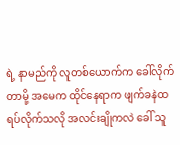ရဲ့ နာမည်ကို လူတစ်ယောက်က ခေါ်လိုက်တာမို့ အမေက ထိုင်နေရာက ဖျက်ခနဲထရပ်လိုက်သလို အလင်းချိုကလဲ ခေါ် သူ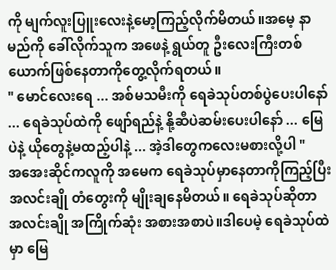ကို မျက်လူးပြူးလေးနဲ့မော့ကြည့်လိုက်မိတယ်။အမေ့ နာမည်ကို ခေါ်လိုက်သူက အဖေနဲ့ ရွယ်တူ ဦးလေးကြီးတစ်ယောက်ဖြစ်နေတာကိုတွေ့လိုက်ရတယ်။
" မောင်လေးရေ ... အစ်မသမီးကို ရေခဲသုပ်တစ်ပွဲပေးပါနော် ... ရေခဲသုပ်ထဲကို ဖျော်ရည်နဲ့ နို့ဆီပဲဆမ်းပေးပါနော် ... မြေပဲနဲ့ ယိုတွေနဲ့မထည့်ပါနဲ့ ... အဲ့ဒါတွေကလေးမစားလို့ပါ "
အအေးဆိုင်ကလူကို အမေက ရေခဲသုပ်မှာနေတာကိုကြည့်ပြီး အလင်းချို တံတွေးကို မျိုးချနေမိတယ်။ ရေခဲသုပ်ဆိုတာ အလင်းချို အကြိုက်ဆုံး အစားအစာပဲ။ဒါပေမဲ့ ရေခဲသုပ်ထဲမှာ မြေ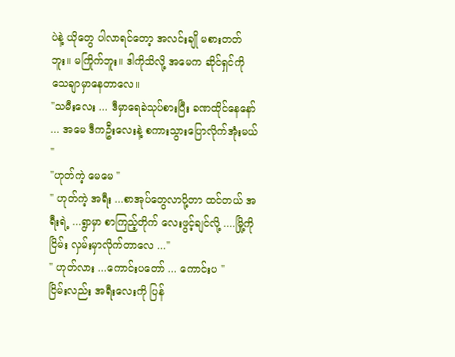ပဲနဲ့ ယိုတွေ ပါလာရင်တော့ အလင်းချို မစားတတ်ဘူး။ မကြိုက်ဘူး။ ဒါကိုသိလို့ အမေက ဆိုင်ရှင်ကို သေချာမှာနေတာလေ။
"သမီးလေး ... ဒီမှာရေခဲသုပ်စားပြီး ခဏထိုင်နေနော် ... အမေ ဒီကဦးလေးနဲ့ စကားသွားပြောလိုက်အုံးမယ် "
"ဟုတ်ကဲ့ မေမေ "
" ဟုတ်ကဲ့ အရီး ...စာအုပ်တွေလာပို့တာ ထင်တယ် အရီးရဲ့ ...ရွာမှာ စာကြည့်တိုက် လေးဖွင့်ချင်လို့ ....မြို့ကို ငြိမ်း လှမ်းမှာလိုက်တာလေ ..."
" ဟုတ်လား ...ကောင်းပတော် ... ကောင်းပ "
ငြိမ်းလည်း အရီးလေးကို ပြန်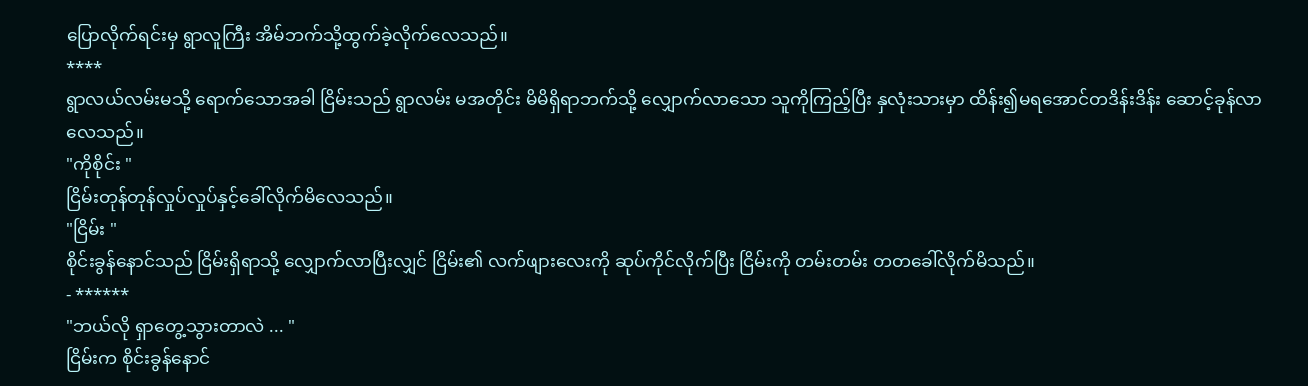ပြောလိုက်ရင်းမှ ရွာလူကြီး အိမ်ဘက်သို့ထွက်ခဲ့လိုက်လေသည်။
****
ရွာလယ်လမ်းမသို့ ရောက်သောအခါ ငြိမ်းသည် ရွာလမ်း မအတိုင်း မိမိရှိရာဘက်သို့ လျှောက်လာသော သူကိုကြည့်ပြီး နှလုံးသားမှာ ထိန်း၍မရအောင်တဒိန်းဒိန်း ဆောင့်ခုန်လာလေသည်။
"ကိုစိုင်း "
ငြိမ်းတုန်တုန်လှုပ်လှုပ်နှင့်ခေါ်လိုက်မိလေသည်။
"ငြိမ်း "
စိုင်းခွန်နောင်သည် ငြိမ်းရှိရာသို့ လျှောက်လာပြီးလျှင် ငြိမ်း၏ လက်ဖျားလေးကို ဆုပ်ကိုင်လိုက်ပြီး ငြိမ်းကို တမ်းတမ်း တတခေါ်လိုက်မိသည်။
- ******
"ဘယ်လို ရှာတွေ့သွားတာလဲ ... "
ငြိမ်းက စိုင်းခွန်နောင်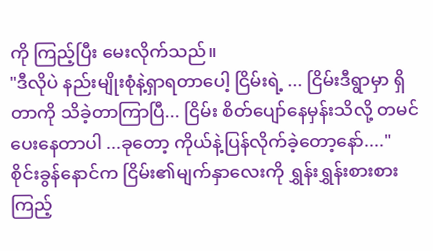ကို ကြည့်ပြီး မေးလိုက်သည်။
"ဒီလိုပဲ နည်းမျိုးစုံနဲ့ရှာရတာပေါ့ ငြိမ်းရဲ့ ... ငြိမ်းဒီရွာမှာ ရှိတာကို သိခဲ့တာကြာပြီ... ငြိမ်း စိတ်ပျော်နေမှန်းသိလို့ တမင် ပေးနေတာပါ ...ခုတော့ ကိုယ်နဲ့ပြန်လိုက်ခဲ့တော့နော်...."
စိုင်းခွန်နောင်က ငြိမ်း၏မျက်နှာလေးကို ရွှန်းရွှန်းစားစားကြည့်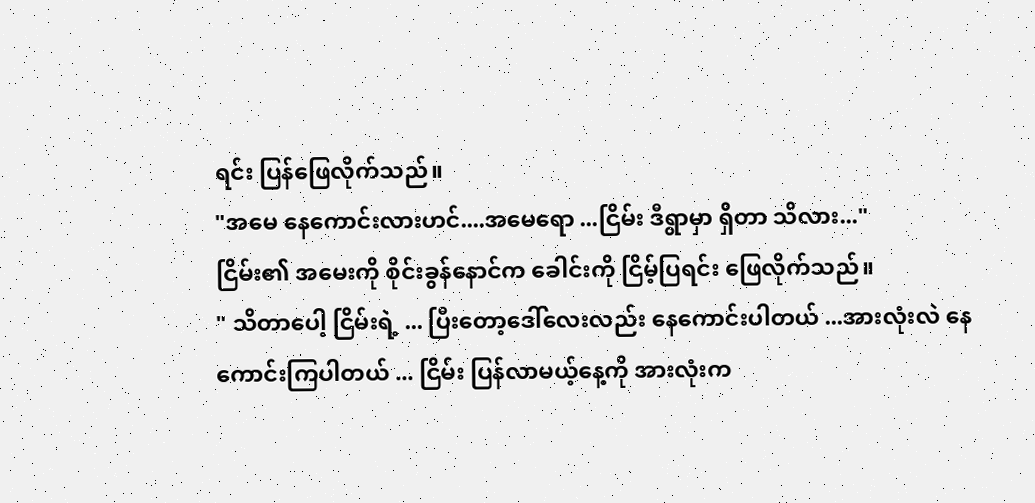ရင်း ပြန်ဖြေလိုက်သည်။
"အမေ နေကောင်းလားဟင်....အမေရော ...ငြိမ်း ဒီရွာမှာ ရှိတာ သိလား..."
ငြိမ်း၏ အမေးကို စိုင်းခွန်နောင်က ခေါင်းကို ငြိမ့်ပြရင်း ဖြေလိုက်သည်။
" သိတာပေါ့ ငြိမ်းရဲ့ ... ပြီးတော့ဒေါ်လေးလည်း နေကောင်းပါတယ် ...အားလုံးလဲ နေကောင်းကြပါတယ် ... ငြိမ်း ပြန်လာမယ့်နေ့ကို အားလုံးက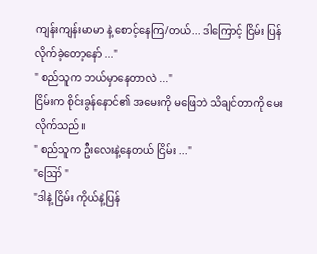ကျန်းကျန်းမာမာ နဲ့ စောင့်နေကြ/တယ်... ဒါကြောင့် ငြိမ်း ပြန်လိုက်ခဲ့တော့နော် ..."
" စည်သူက ဘယ်မှာနေတာလဲ ..."
ငြိမ်းက စိုင်းခွန်နောင်၏ အမေးကို မဖြေဘဲ သိချင်တာကို မေးလိုက်သည်။
" စည်သူက ဦးလေးနဲ့နေတယ် ငြိမ်း ..."
"ဪ "
"ဒါနဲ့ ငြိမ်း ကိုယ်နဲ့ပြန်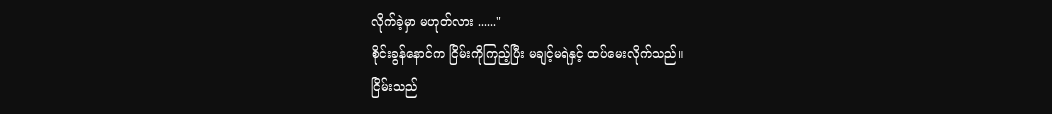လိုက်ခဲ့မှာ မဟုတ်လား ......"
စိုင်းခွန်နောင်က ငြိမ်းကိုကြည့်ပြီး မချင့်မရဲနှင့် ထပ်မေးလိုက်သည်။
ငြိမ်းသည်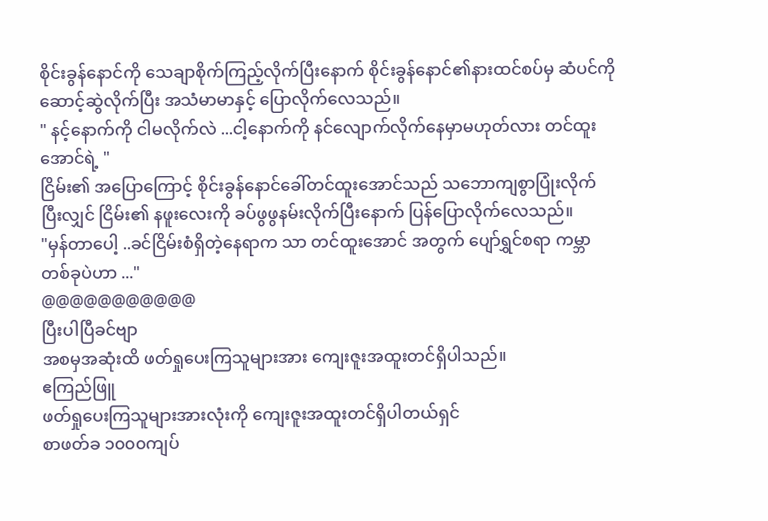စိုင်းခွန်နောင်ကို သေချာစိုက်ကြည့်လိုက်ပြီးနောက် စိုင်းခွန်နောင်၏နားထင်စပ်မှ ဆံပင်ကို ဆောင့်ဆွဲလိုက်ပြီး အသံမာမာနှင့် ပြောလိုက်လေသည်။
" နင့်နောက်ကို ငါမလိုက်လဲ ...ငါ့နောက်ကို နင်လျောက်လိုက်နေမှာမဟုတ်လား တင်ထူးအောင်ရဲ့ "
ငြိမ်း၏ အပြောကြောင့် စိုင်းခွန်နောင်ခေါ်တင်ထူးအောင်သည် သဘောကျစွာပြုံးလိုက်ပြီးလျှင် ငြိမ်း၏ နဖူးလေးကို ခပ်ဖွဖွနမ်းလိုက်ပြီးနောက် ပြန်ပြောလိုက်လေသည်။
"မှန်တာပေါ့ ..ခင်ငြိမ်းစံရှိတဲ့နေရာက သာ တင်ထူးအောင် အတွက် ပျော်ရွှင်စရာ ကမ္ဘာတစ်ခုပဲဟာ ..."
@@@@@@@@@@@
ပြီးပါပြီခင်ဗျာ
အစမှအဆုံးထိ ဖတ်ရှုပေးကြသူများအား ကျေးဇူးအထူးတင်ရှိပါသည်။
ဧကြည်ဖြူ
ဖတ်ရှုပေးကြသူများအားလုံးကို ကျေးဇူးအထူးတင်ရှိပါတယ်ရှင်
စာဖတ်ခ ၁၀၀၀ကျပ်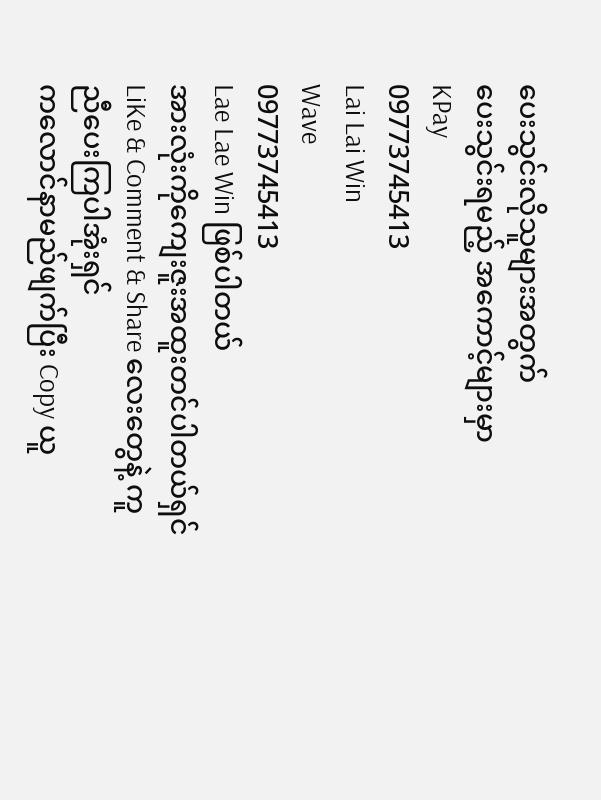ပေးသွင်းလိုသူများအတွက်
ပေးသွင်းရမည့် အကောင့်များမှာ
KPay
09773745413
Lai Lai Win
Wave
09773745413
Lae Lae Win ဖြစ်ပါတယ်
အားလုံးကိုကျေးဇူးအထူးတင်ပါတယ်ရှင်
LiKe & Comment & Share လေးတွေနဲ့ ကူညီပေးကြပါအုံးရှင်
ကလောင်နာမည်ဖျက်ပြီး Copy ယူ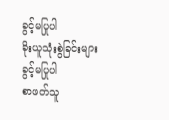ခွင့်မပြုပါ
ခိုးယူသုံးစွဲခြင်းများ ခွင့်မပြုပါ
စာဖတ်သူ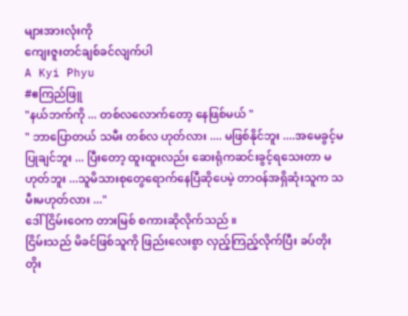များအားလုံးကို
ကျေးဇူးတင်ချစ်ခင်လျက်ပါ
A Kyi Phyu
#ဧကြည်ဖြူ
"နယ်ဘက်ကို ... တစ်လလောက်တော့ နေဖြစ်မယ် "
" ဘာပြောတယ် သမီး တစ်လ ဟုတ်လား .... မဖြစ်နိုင်ဘူး ....အမေခွင့်မပြုချင်ဘူး ... ပြီးတော့ ထူးထူးလည်း ဆေးရုံကဆင်းခွင့်ရသေးတာ မဟုတ်ဘူး ...သူမိသားစုတွေရောက်နေပြီဆိုပေမဲ့ တာဝန်အရှိဆုံးသူက သမီးမဟုတ်လား ..."
ဒေါ်ငြိမ်းဝေက တားမြစ် စကားဆိုလိုက်သည် ။
ငြိမ်းသည် မိခင်ဖြစ်သူကို ဖြည်းလေးစွာ လှည့်ကြည့်လိုက်ပြီး ခပ်တိုးတိုး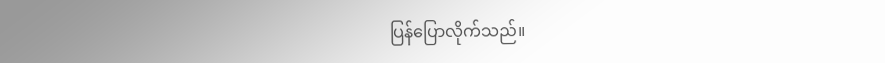ပြန်ပြောလိုက်သည်။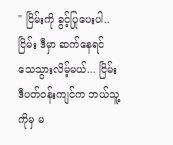" ငြိမ်းကို ခွင့်ပြုပေးပါ..ငြိမ်း ဒီမှာ ဆက်နေရင် သေသွားလိမ့်မယ်... ငြိမ်း ဒီပတ်ဝန်းကျင်က ဘယ်သူ့ကိုမှ မ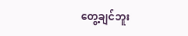တွေ့ချင်ဘူး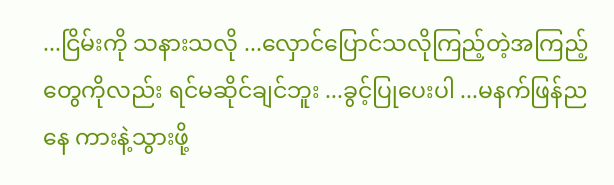...ငြိမ်းကို သနားသလို ...လှောင်ပြောင်သလိုကြည့်တဲ့အကြည့်တွေကိုလည်း ရင်မဆိုင်ချင်ဘူး ...ခွင့်ပြုပေးပါ ...မနက်ဖြန်ညနေ ကားနဲ့သွားဖို့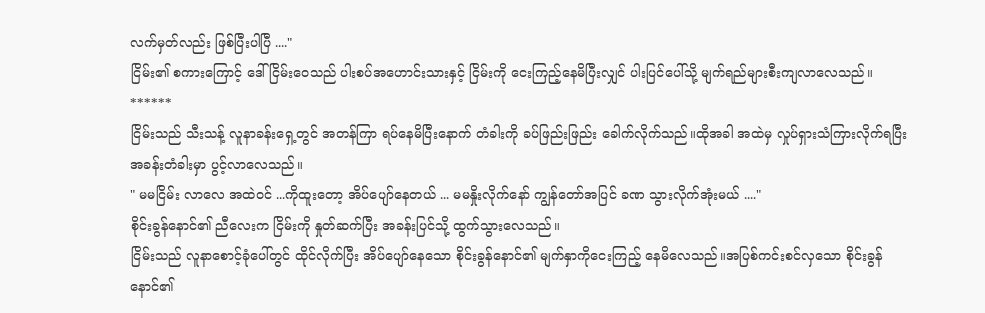လက်မှတ်လည်း ဖြစ်ပြီးပါပြီ ...."
ငြိမ်း၏ စကားကြောင့် ဒေါ်ငြိမ်းဝေသည် ပါးစပ်အဟောင်းသားနှင့် ငြိမ်းကို ငေးကြည့်နေမိပြီးလျှင် ပါးပြင်ပေါ်သို့ မျက်ရည်များစီးကျလာလေသည်။
******
ငြိမ်းသည် သီးသန့် လူနာခန်းရှေ့တွင် အတန်ကြာ ရပ်နေမိပြီးနောက် တံခါးကို ခပ်ဖြည်းဖြည်း ခေါက်လိုက်သည်။ထိုအခါ အထဲမှ လှုပ်ရှားသံကြားလိုက်ရပြီး အခန်းတံခါးမှာ ပွင့်လာလေသည်။
" မမငြိမ်း လာလေ အထဲဝင် ...ကိုထူးတော့ အိပ်ပျော်နေတယ် ... မမနှိုးလိုက်နော် ကျွန်တော်အပြင် ခဏ သွားလိုက်အုံးမယ် ...."
စိုင်းခွန်နောင်၏ ညီလေးက ငြိမ်းကို နှုတ်ဆက်ပြီး အခန်းပြင်သို့ ထွက်သွားလေသည်။
ငြိမ်းသည် လူနာစောင့်ခုံပေါ်တွင် ထိုင်လိုက်ပြီး အိပ်ပျော်နေသော စိုင်းခွန်နောင်၏ မျက်နှာကိုငေးကြည့် နေမိလေသည်။အပြစ်ကင်းစင်လှသော စိုင်းခွန်နောင်၏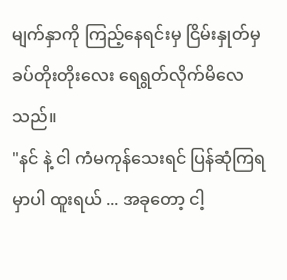မျက်နှာကို ကြည့်နေရင်းမှ ငြိမ်းနှုတ်မှ ခပ်တိုးတိုးလေး ရေရွတ်လိုက်မိလေသည်။
"နင် နဲ့ ငါ ကံမကုန်သေးရင် ပြန်ဆုံကြရမှာပါ ထူးရယ် ... အခုတော့ ငါ့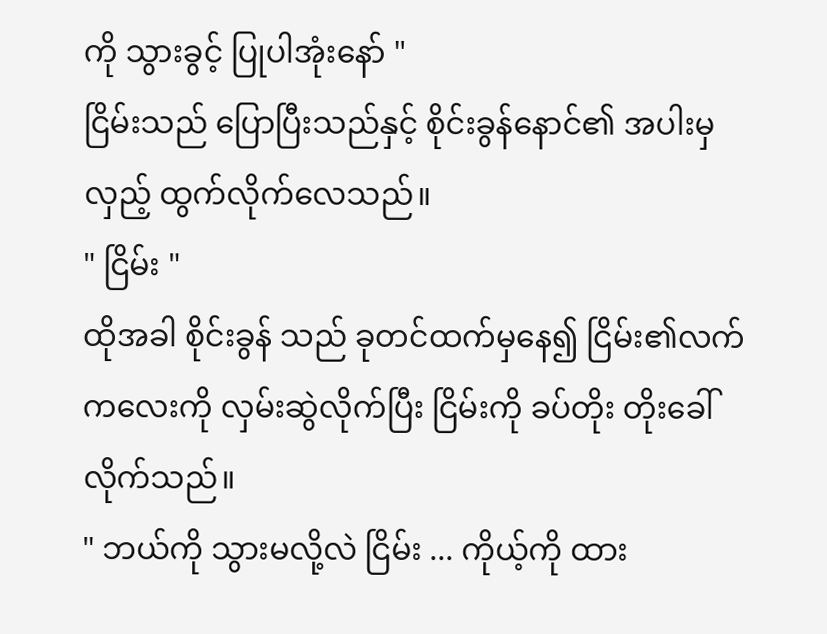ကို သွားခွင့် ပြုပါအုံးနော် "
ငြိမ်းသည် ပြောပြီးသည်နှင့် စိုင်းခွန်နောင်၏ အပါးမှလှည့် ထွက်လိုက်လေသည်။
" ငြိမ်း "
ထိုအခါ စိုင်းခွန် သည် ခုတင်ထက်မှနေ၍ ငြိမ်း၏လက်ကလေးကို လှမ်းဆွဲလိုက်ပြီး ငြိမ်းကို ခပ်တိုး တိုးခေါ်လိုက်သည်။
" ဘယ်ကို သွားမလို့လဲ ငြိမ်း ... ကိုယ့်ကို ထား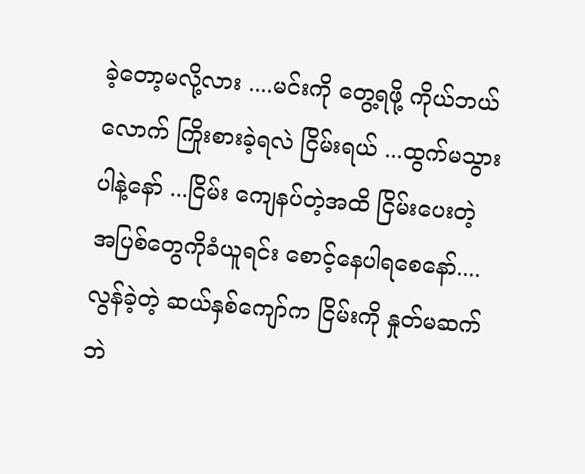ခဲ့တော့မလို့လား ....မင်းကို တွေ့ရဖို့ ကိုယ်ဘယ်လောက် ကြိုးစားခဲ့ရလဲ ငြိမ်းရယ် ...ထွက်မသွားပါနဲ့နော် ...ငြိမ်း ကျေနပ်တဲ့အထိ ငြိမ်းပေးတဲ့ အပြစ်တွေကိုခံယူရင်း စောင့်နေပါရစေနော်....လွန်ခဲ့တဲ့ ဆယ်နှစ်ကျော်က ငြိမ်းကို နှုတ်မဆက်ဘဲ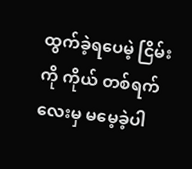ထွက်ခဲ့ရပေမဲ့ ငြိမ်းကို ကိုယ် တစ်ရက်လေးမှ မမေ့ခဲ့ပါ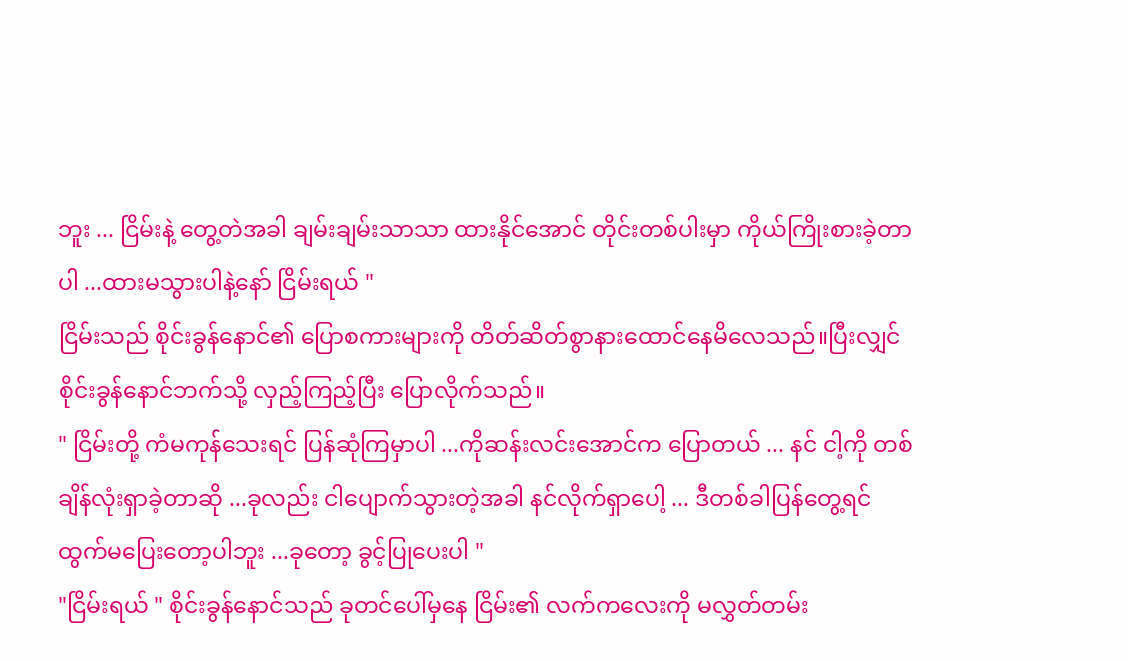ဘူး ... ငြိမ်းနဲ့ တွေ့တဲအခါ ချမ်းချမ်းသာသာ ထားနိုင်အောင် တိုင်းတစ်ပါးမှာ ကိုယ်ကြိုးစားခဲ့တာပါ ...ထားမသွားပါနဲ့နော် ငြိမ်းရယ် "
ငြိမ်းသည် စိုင်းခွန်နောင်၏ ပြောစကားများကို တိတ်ဆိတ်စွာနားထောင်နေမိလေသည်။ပြီးလျှင် စိုင်းခွန်နောင်ဘက်သို့ လှည့်ကြည့်ပြီး ပြောလိုက်သည်။
" ငြိမ်းတို့ ကံမကုန်သေးရင် ပြန်ဆုံကြမှာပါ ...ကိုဆန်းလင်းအောင်က ပြောတယ် ... နင် ငါ့ကို တစ်ချိန်လုံးရှာခဲ့တာဆို ...ခုလည်း ငါပျောက်သွားတဲ့အခါ နင်လိုက်ရှာပေါ့ ... ဒီတစ်ခါပြန်တွေ့ရင် ထွက်မပြေးတော့ပါဘူး ...ခုတော့ ခွင့်ပြုပေးပါ "
"ငြိမ်းရယ် " စိုင်းခွန်နောင်သည် ခုတင်ပေါ်မှနေ ငြိမ်း၏ လက်ကလေးကို မလွှတ်တမ်း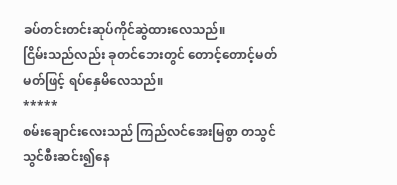ခပ်တင်းတင်းဆုပ်ကိုင်ဆွဲထားလေသည်။
ငြိမ်းသည်လည်း ခုတင်ဘေးတွင် တောင့်တောင့်မတ်မတ်ဖြင့် ရပ်နှေမိလေသည်။
*****
စမ်းချောင်းလေးသည် ကြည်လင်အေးမြစွာ တသွင်သွင်စီးဆင်း၍နေ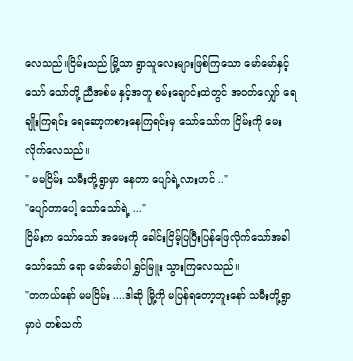လေသည်။ငြိမ်းသည် မြို့သာ ရွာသူလေးများဖြစ်ကြသော မော်မော်နှင့်သော် သော်တို့ ညီအစ်မ နှင့်အတူ စမ်းချောင်းထဲတွင် အဝတ်လျှော် ရေချိုးကြရင်း ရေဆော့ကစားနေကြရင်းမှ သော်သော်က ငြိမ်းကို မေးလိုက်လေသည်။
" မမငြိမ်း သမီးတို့ရွာမှာ နေတာ ပျော်ရဲ့လားဟင် .."
"ပျော်တာပေါ့ သော်သော်ရဲ့ ..."
ငြိမ်းက သော်သော် အမေးကို ခေါင်းငြိမ့်ပြပြီးပြန်ဖြေလိုက်သော်အခါ သော်သော် ရော မော်မော်ပါ ရွှင်မြူး သွားကြလေသည်။
"တကယ်နော် မမငြိမ်း ....ဒါဆို မြို့ကို မပြန်ရတော့ဘူးနော် သမီးတို့ရွာမှာပဲ တစ်သက်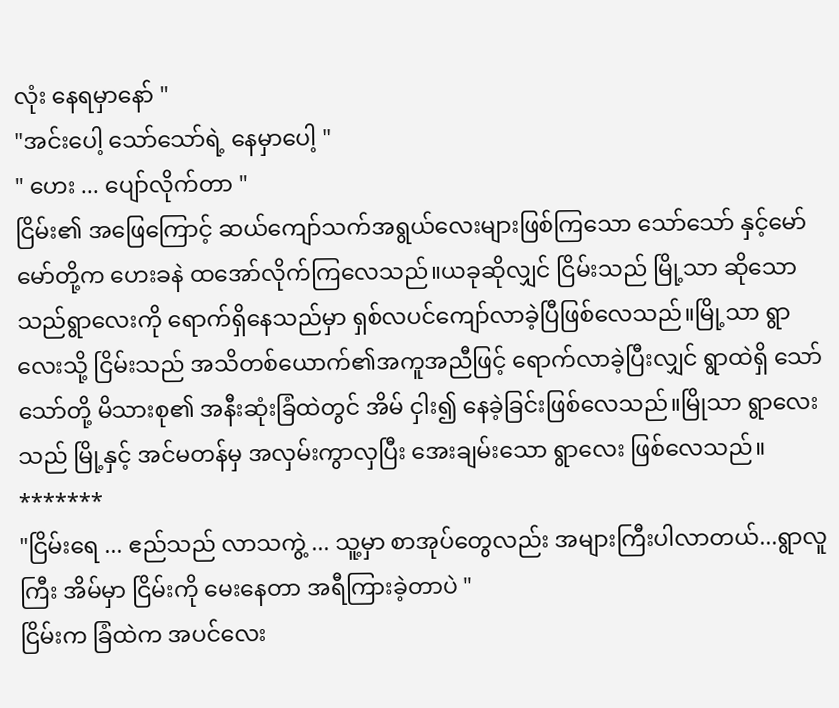လုံး နေရမှာနော် "
"အင်းပေါ့ သော်သော်ရဲ့ နေမှာပေါ့ "
" ဟေး ... ပျော်လိုက်တာ "
ငြိမ်း၏ အဖြေကြောင့် ဆယ်ကျော်သက်အရွယ်လေးများဖြစ်ကြသော သော်သော် နှင့်မော်မော်တို့က ဟေးခနဲ ထအော်လိုက်ကြလေသည်။ယခုဆိုလျှင် ငြိမ်းသည် မြို့သာ ဆိုသော သည်ရွာလေးကို ရောက်ရှိနေသည်မှာ ရှစ်လပင်ကျော်လာခဲ့ပြီဖြစ်လေသည်။မြို့သာ ရွာလေးသို့ ငြိမ်းသည် အသိတစ်ယောက်၏အကူအညီဖြင့် ရောက်လာခဲ့ပြီးလျှင် ရွာထဲရှိ သော်သော်တို့ မိသားစု၏ အနီးဆုံးခြံထဲတွင် အိမ် ငှါး၍ နေခဲ့ခြင်းဖြစ်လေသည်။မြိုသာ ရွာလေးသည် မြို့နှင့် အင်မတန်မှ အလှမ်းကွာလှပြီး အေးချမ်းသော ရွာလေး ဖြစ်လေသည်။
*******
"ငြိမ်းရေ ... ဧည်သည် လာသကွဲ့ ... သူ့မှာ စာအုပ်တွေလည်း အများကြီးပါလာတယ်...ရွာလူကြီး အိမ်မှာ ငြိမ်းကို မေးနေတာ အရီကြားခဲ့တာပဲ "
ငြိမ်းက ခြံထဲက အပင်လေး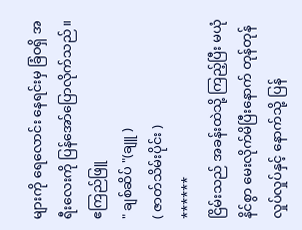များကို ရေလောင်း နေရင်းမှ ခြံဝရှိ အရီးလေးကို ပြန်အော်ပြောလိုက်သည်။
ဧကြည်ဖြူ
" ချစ်ဆိပ် "(ချူ )
( ဇာတ်သိမ်းပိုင်း )
******
ငြိမ်းသည် အခန်းထဲသို့ ကြည့်ပြီး မယုံနိင်စွာ မေးလိုက်မိပြီးနောက် တုန်တုန်လှုပ်လှုပ်နှင့် နောက်သို့ ပြန်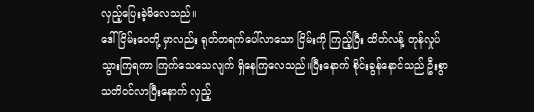လှည့်ပြေးခဲ့မိလေသည်။
ဒေါ်ငြိမ်းဝေတို့ မှာလည်း ရုတ်တရက်ပေါ်လာသော ငြိမ်းကို ကြည့်ပြီး ထိတ်လန့် တုန်လှုပ်သွားကြရကာ ကြက်သေသေလျက် ရှိနေကြလေသည်။ပြီးနောက် စိုင်းခွန်နောင်သည် ဦးစွာသတိဝင်လာပြီးနောက် လှည့်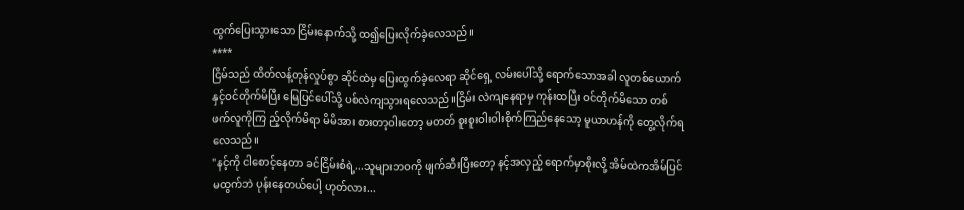ထွက်ပြေးသွားသော ငြိမ်းနောက်သို့ ထ၍ပြေးလိုက်ခဲ့လေသည်။
****
ငြိမ်သည် ထိတ်လန့်တုန်လှုပ်စွာ ဆိုင်ထဲမှ ပြေးထွက်ခဲ့လေရာ ဆိုင်ရှေ့ လမ်းပေါ်သို့ ရောက်သောအခါ လူတစ်ယောက်နှင့်ဝင်တိုက်မိပြီး မြေပြင်ပေါ်သို့ ပစ်လဲကျသွားရလေသည်။ငြိမ်း လဲကျနေရာမှ ကုန်းထပြီး ဝင်တိုက်မိသော တစ်ဖက်လူကိုကြ ည့်လိုက်မိရာ မိမိအား စားတာ့ဝါးတော့ မတတ် စူးစူးဝါးဝါးစိုက်ကြည်နေသော့ မူယာဟန်ကို တွေ့လိုက်ရလေသည်။
"နင့်ကို ငါစောင့်နေတာ ခင်ငြိမ်းစံရဲ့...သူများဘဝကို ဖျက်ဆီးပြီးတော့ နင့်အလှည့် ရောက်မှာစိုးလို့ အိမ်ထဲကအိမ်ပြင် မထွက်ဘဲ ပုန်းနေတယ်ပေါ့ ဟုတ်လား...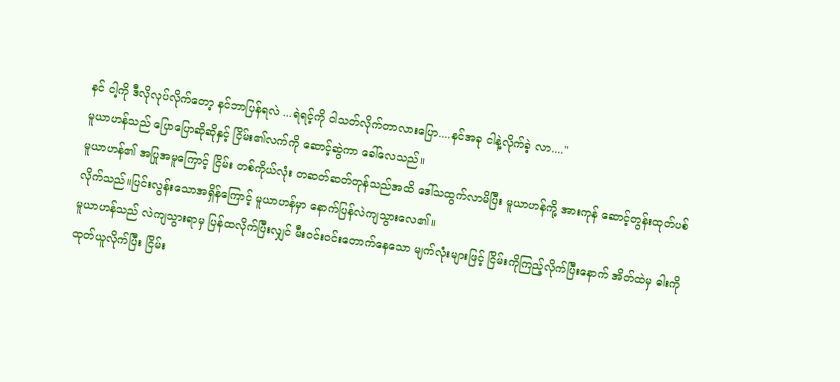နင် ငါ့ကို ဒီလိုလုပ်လိုက်တော့ နင်ဘာပြန်ရလဲ ...ရဲရင့်ကို ငါသတ်လိုက်တာလားပြော....နင်အခု ငါနဲ့လိုက်ခဲ့ လာ...."
မူယာဟန်သည် ပြောပြောဆိုဆိုနှင့် ငြိမ်း၏လက်ကို ဆောင့်ဆွဲကာ ခေါ်လေသည်။
မူယာဟန်၏ အပြုအမူကြောင့် ငြိမ်း တစ်ကိုယ်လုံး တဆတ်ဆတ်တုန်သည်အထိ ဒေါ်သထွက်လာမိပြီး မူယာဟန်ကို့ အားကုန် ဆောင့်တွန်းထုတ်ပစ်လိုက်သည်။ပြင်းလွန်းသောအရှိန်ကြောင့် မူယာဟန်မှာ နောက်ပြန်လဲကျသွားလေ၏။
မူယာဟန်သည် လဲကျသွားရာမှ ပြန်ထလိုက်ပြီးလျှင် မီးဝင်းဝင်းတောက်နေသော မျက်လုံးများဖြင့် ငြိမ်းကိုကြည့်လိုက်ပြီးနောက် အိတ်ထဲမှ ဓါးကို ထုတ်ယူလိုက်ပြီး ငြိမ်း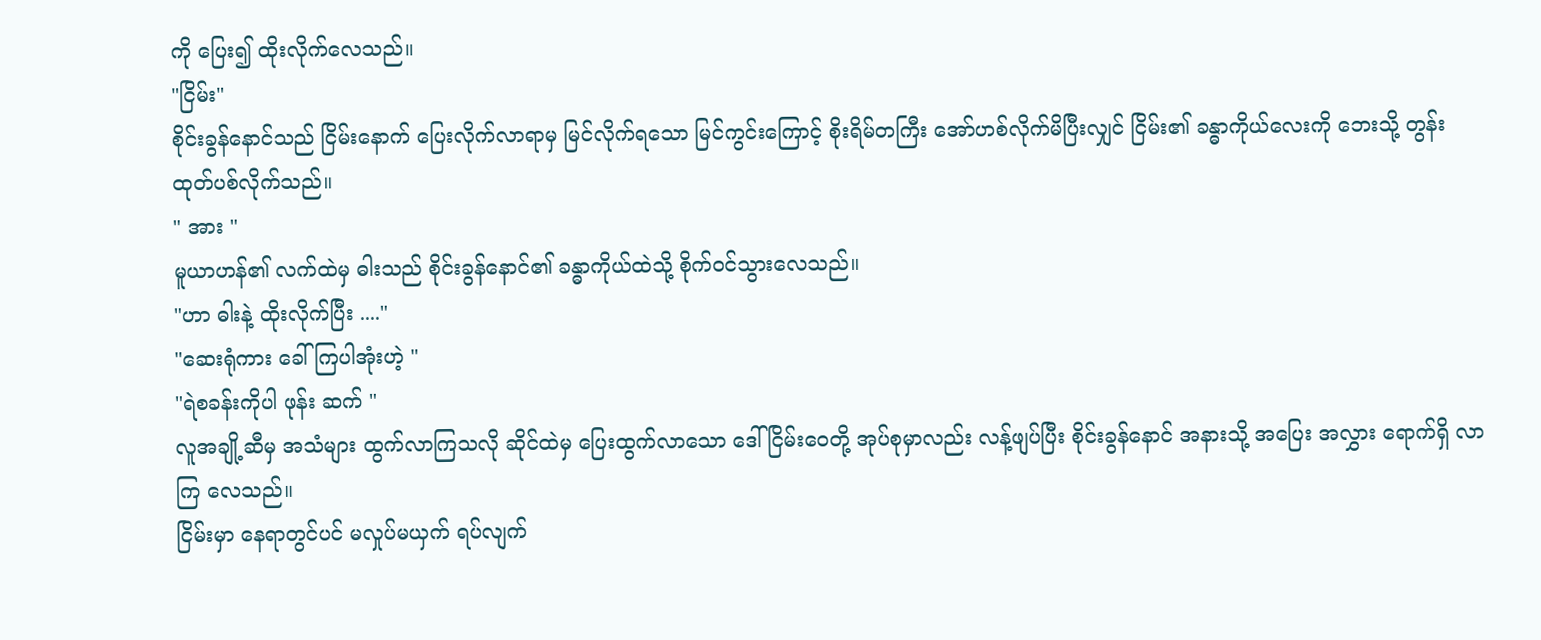ကို ပြေး၍ ထိုးလိုက်လေသည်။
"ငြိမ်း"
စိုင်းခွန်နောင်သည် ငြိမ်းနောက် ပြေးလိုက်လာရာမှ မြင်လိုက်ရသော မြင်ကွင်းကြောင့် စိုးရိမ်တကြီး အော်ဟစ်လိုက်မိပြီးလျှင် ငြိမ်း၏ ခန္ဓာကိုယ်လေးကို ဘေးသို့ တွန်းထုတ်ပစ်လိုက်သည်။
" အား "
မူယာဟန်၏ လက်ထဲမှ ဓါးသည် စိုင်းခွန်နောင်၏ ခန္ဓာကိုယ်ထဲသို့ စိုက်ဝင်သွားလေသည်။
"ဟာ ဓါးနဲ့ ထိုးလိုက်ပြီး ...."
"ဆေးရုံကား ခေါ်ကြပါအုံးဟဲ့ "
"ရဲစခန်းကိုပါ ဖုန်း ဆက် "
လူအချို့ဆီမှ အသံများ ထွက်လာကြသလို ဆိုင်ထဲမှ ပြေးထွက်လာသော ဒေါ်ငြိမ်းဝေတို့ အုပ်စုမှာလည်း လန့်ဖျပ်ပြီး စိုင်းခွန်နောင် အနားသို့ အပြေး အလွှား ရောက်ရှိ လာကြ လေသည်။
ငြိမ်းမှာ နေရာတွင်ပင် မလှုပ်မယှက် ရပ်လျက်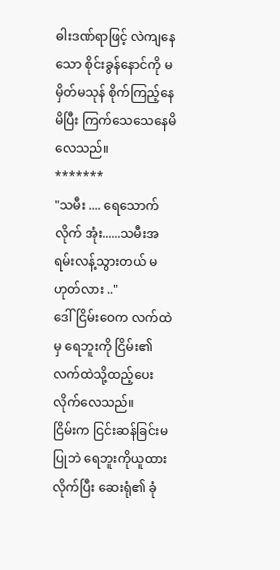ဓါးဒဏ်ရာဖြင့် လဲကျနေသော စိုင်းခွန်နောင်ကို မမှိတ်မသုန် စိုက်ကြည့်နေမိပြီး ကြက်သေသေနေမိလေသည်။
*******
"သမီး .... ရေသောက်လိုက် အုံး......သမီးအရမ်းလန့်သွားတယ် မဟုတ်လား .."
ဒေါ်ငြိမ်းဝေက လက်ထဲမှ ရေဘူးကို ငြိမ်း၏ လက်ထဲသို့ထည့်ပေးလိုက်လေသည်။
ငြိမ်းက ငြင်းဆန်ခြင်းမပြုဘဲ ရေဘူးကိုယူထားလိုက်ပြီး ဆေးရုံ၏ ခုံ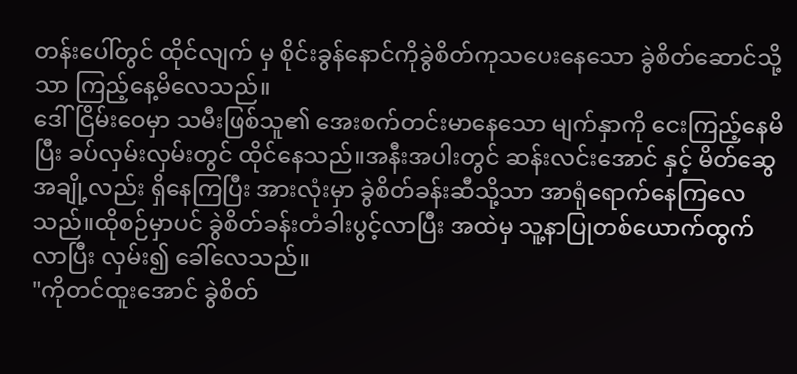တန်းပေါ်တွင် ထိုင်လျက် မှ စိုင်းခွန်နောင်ကိုခွဲစိတ်ကုသပေးနေသော ခွဲစိတ်ဆောင်သို့သာ ကြည့်နေ့မိလေသည်။
ဒေါ်ငြိမ်းဝေမှာ သမီးဖြစ်သူ၏ အေးစက်တင်းမာနေသော မျက်နှာကို ငေးကြည့်နေမိ ပြီး ခပ်လှမ်းလှမ်းတွင် ထိုင်နေသည်။အနီးအပါးတွင် ဆန်းလင်းအောင် နှင့် မိတ်ဆွေအချို့လည်း ရှိနေကြပြီး အားလုံးမှာ ခွဲစိတ်ခန်းဆီသို့သာ အာရုံရောက်နေကြလေသည်။ထိုစဉ်မှာပင် ခွဲစိတ်ခန်းတံခါးပွင့်လာပြီး အထဲမှ သူ့နာပြုတစ်ယောက်ထွက်လာပြီး လှမ်း၍ ခေါ်လေသည်။
"ကိုတင်ထူးအောင် ခွဲစိတ်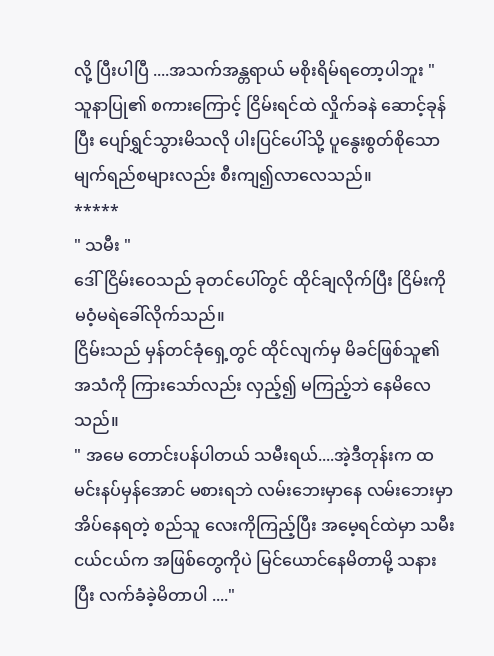လို့ ပြီးပါပြီ ....အသက်အန္တရာယ် မစိုးရိမ်ရတော့ပါဘူး "
သူနာပြု၏ စကားကြောင့် ငြိမ်းရင်ထဲ လှိုက်ခနဲ ဆောင့်ခုန်ပြီး ပျော်ရွှင်သွားမိသလို ပါးပြင်ပေါ်သို့ ပူနွေးစွတ်စိုသော မျက်ရည်စများလည်း စီးကျ၍လာလေသည်။
*****
" သမီး "
ဒေါ်ငြိမ်းဝေသည် ခုတင်ပေါ်တွင် ထိုင်ချလိုက်ပြီး ငြိမ်းကို မဝံ့မရဲခေါ်လိုက်သည်။
ငြိမ်းသည် မှန်တင်ခုံရှေ့တွင် ထိုင်လျက်မှ မိခင်ဖြစ်သူ၏ အသံကို ကြားသော်လည်း လှည့်၍ မကြည့်ဘဲ နေမိလေသည်။
" အမေ တောင်းပန်ပါတယ် သမီးရယ်....အဲ့ဒီတုန်းက ထမင်းနပ်မှန်အောင် မစားရဘဲ လမ်းဘေးမှာနေ လမ်းဘေးမှာ အိပ်နေရတဲ့ စည်သူ လေးကိုကြည့်ပြီး အမေ့ရင်ထဲမှာ သမီးငယ်ငယ်က အဖြစ်တွေကိုပဲ မြင်ယောင်နေမိတာမို့ သနားပြီး လက်ခံခဲ့မိတာပါ ...."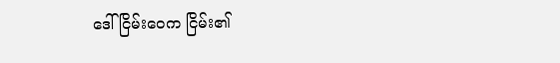ဒေါ်ငြိမ်းဝေက ငြိမ်း၏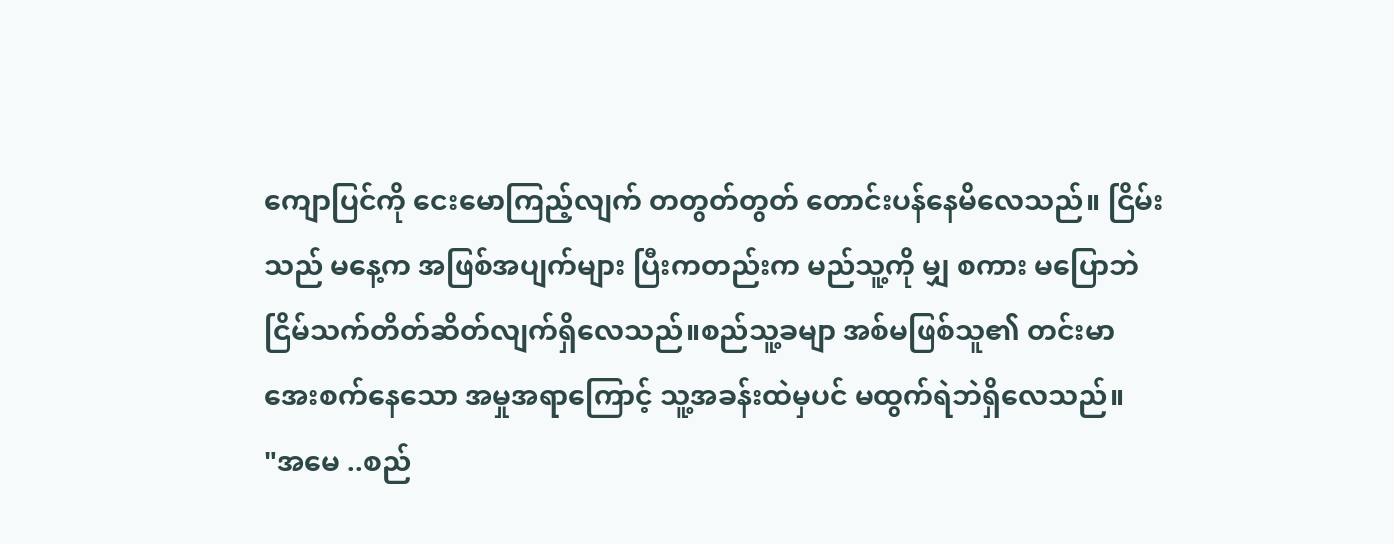ကျောပြင်ကို ငေးမောကြည့်လျက် တတွတ်တွတ် တောင်းပန်နေမိလေသည်။ ငြိမ်းသည် မနေ့က အဖြစ်အပျက်များ ပြီးကတည်းက မည်သူ့ကို မျှ စကား မပြောဘဲ ငြိမ်သက်တိတ်ဆိတ်လျက်ရှိလေသည်။စည်သူ့ခမျာ အစ်မဖြစ်သူ၏ တင်းမာ အေးစက်နေသော အမှုအရာကြောင့် သူ့အခန်းထဲမှပင် မထွက်ရဲဘဲရှိလေသည်။
"အမေ ..စည်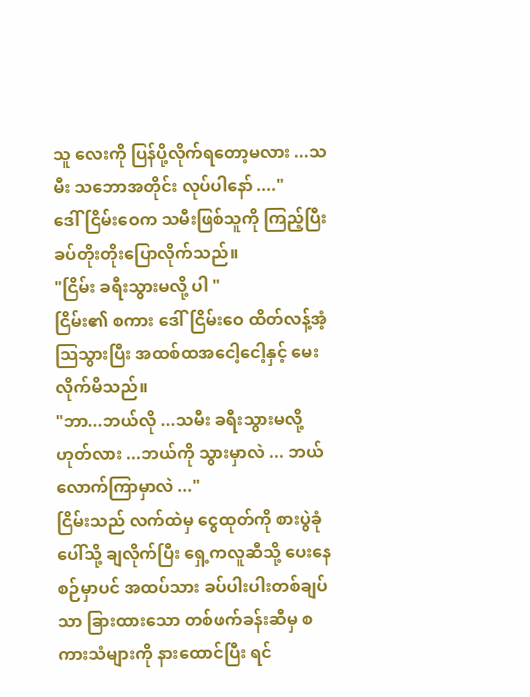သူ လေးကို ပြန်ပို့လိုက်ရတော့မလား ...သမီး သဘောအတိုင်း လုပ်ပါနော် ...."
ဒေါ်ငြိမ်းဝေက သမီးဖြစ်သူကို ကြည့်ပြီး ခပ်တိုးတိုးပြောလိုက်သည်။
"ငြိမ်း ခရီးသွားမလို့ ပါ "
ငြိမ်း၏ စကား ဒေါ်ငြိမ်းဝေ ထိတ်လန့်အံ့သြသွားပြီး အထစ်ထအငေါ့ငေါ့နှင့် မေးလိုက်မိသည်။
"ဘာ...ဘယ်လို ...သမီး ခရီးသွားမလို့ဟုတ်လား ...ဘယ်ကို သွားမှာလဲ ... ဘယ်လောက်ကြာမှာလဲ ..."
ငြိမ်းသည် လက်ထဲမှ ငွေထုတ်ကို စားပွဲခုံပေါ်သို့ ချလိုက်ပြီး ရှေ့ကလူဆီသို့ ပေးနေစဉ်မှာပင် အထပ်သား ခပ်ပါးပါးတစ်ချပ်သာ ခြားထားသော တစ်ဖက်ခန်းဆီမှ စကားသံများကို နားထောင်ပြီး ရင်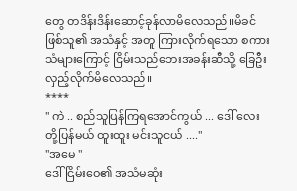တွေ တဒိန်းဒိန်းဆောင့်ခုန်လာမိလေသည်။မိခင်ဖြစ်သူ၏ အသံနှင့် အတူ ကြားလိုက်ရသော စကားသံများကြောင့် ငြိမ်းသည်ဘေးအခန်းဆီသို့ ခြေဦးလှည့်လိုက်မိလေသည်။
****
" ကဲ .. စည်သူပြန်ကြရအောင်ကွယ် ... ဒေါ် လေးတို့ပြန်မယ် ထူးထူး မင်းသူငယ် ...."
"အမေ "
ဒေါ်ငြိမ်းဝေ၏ အသံမဆုံး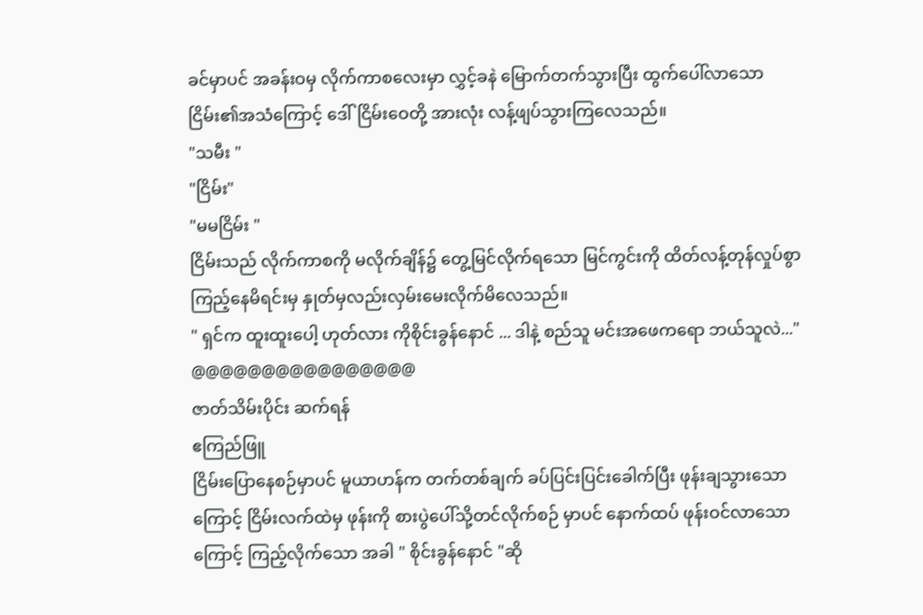ခင်မှာပင် အခန်းဝမှ လိုက်ကာစလေးမှာ လွှင့်ခနဲ မြောက်တက်သွားပြီး ထွက်ပေါ်လာသော ငြိမ်း၏အသံကြောင့် ဒေါ်ငြိမ်းဝေတို့ အားလုံး လန့်ဖျပ်သွားကြလေသည်။
"သမီး "
"ငြိမ်း"
"မမငြိမ်း "
ငြိမ်းသည် လိုက်ကာစကို မလိုက်ချိန်၌ တွေ့မြင်လိုက်ရသော မြင်ကွင်းကို ထိတ်လန့်တုန်လှုပ်စွာကြည့်နေမိရင်းမှ နှုတ်မှလည်းလှမ်းမေးလိုက်မိလေသည်။
" ရှင်က ထူးထူးပေါ့ ဟုတ်လား ကိုစိုင်းခွန်နောင် ... ဒါနဲ့ စည်သူ မင်းအဖေကရော ဘယ်သူလဲ..."
@@@@@@@@@@@@@@@@
ဇာတ်သိမ်းပိုင်း ဆက်ရန်
ဧကြည်ဖြူ
ငြိမ်းပြောနေစဉ်မှာပင် မူယာဟန်က တက်တစ်ချက် ခပ်ပြင်းပြင်းခေါက်ပြီး ဖုန်းချသွားသော ကြောင့် ငြိမ်းလက်ထဲမှ ဖုန်းကို စားပွဲပေါ်သို့တင်လိုက်စဉ် မှာပင် နောက်ထပ် ဖုန်းဝင်လာသောကြောင့် ကြည့်လိုက်သော အခါ " စိုင်းခွန်နောင် "ဆို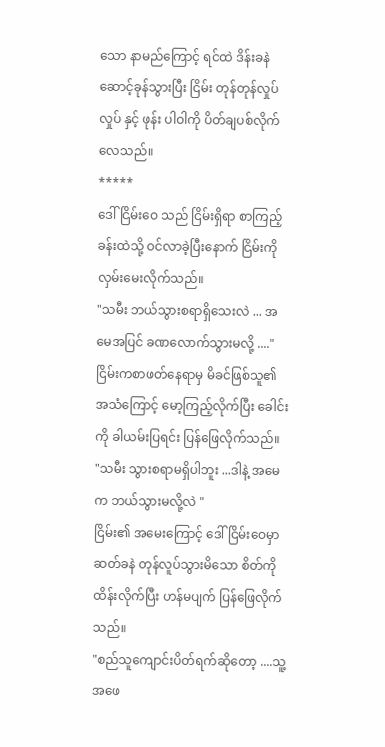သော နာမည်ကြောင့် ရင်ထဲ ဒိန်းခနဲ ဆောင့်ခုန်သွားပြီး ငြိမ်း တုန်တုန်လှုပ်လှုပ် နှင့် ဖုန်း ပါဝါကို ပိတ်ချပစ်လိုက်လေသည်။
*****
ဒေါ်ငြိမ်းဝေ သည် ငြိမ်းရှိရာ စာကြည့်ခန်းထဲသို့ ဝင်လာခဲ့ပြီးနောက် ငြိမ်းကို လှမ်းမေးလိုက်သည်။
"သမီး ဘယ်သွားစရာရှိသေးလဲ ... အမေအပြင် ခဏလောက်သွားမလို့ ...."
ငြိမ်းကစာဖတ်နေရာမှ မိခင်ဖြစ်သူ၏ အသံကြောင့် မော့ကြည့်လိုက်ပြီး ခေါင်းကို ခါယမ်းပြရင်း ပြန်ဖြေလိုက်သည်။
"သမီး သွားစရာမရှိပါဘူး ...ဒါနဲ့ အမေက ဘယ်သွားမလို့လဲ "
ငြိမ်း၏ အမေးကြောင့် ဒေါ်ငြိမ်းဝေမှာ ဆတ်ခနဲ တုန်လူပ်သွားမိသော စိတ်ကို ထိန်းလိုက်ပြီး ဟန်မပျက် ပြန်ဖြေလိုက်သည်။
"စည်သူကျောင်းပိတ်ရက်ဆိုတော့ ....သူ့အဖေ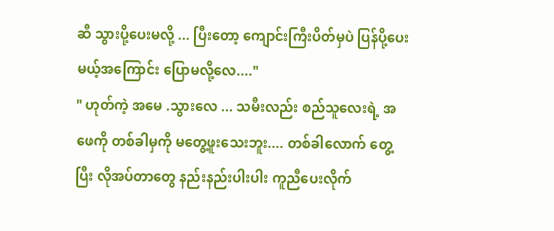ဆီ သွားပို့ပေးမလို့ ... ပြီးတော့ ကျောင်းကြီးပိတ်မှပဲ ပြန်ပို့ပေးမယ့်အကြောင်း ပြောမလို့လေ...."
" ဟုတ်ကဲ့ အမေ .သွားလေ ... သမီးလည်း စည်သူလေးရဲ့ အဖေကို တစ်ခါမှကို မတွေ့ဖူးသေးဘူး.... တစ်ခါလောက် တွေ့ပြီး လိုအပ်တာတွေ နည်းနည်းပါးပါး ကူညီပေးလိုက်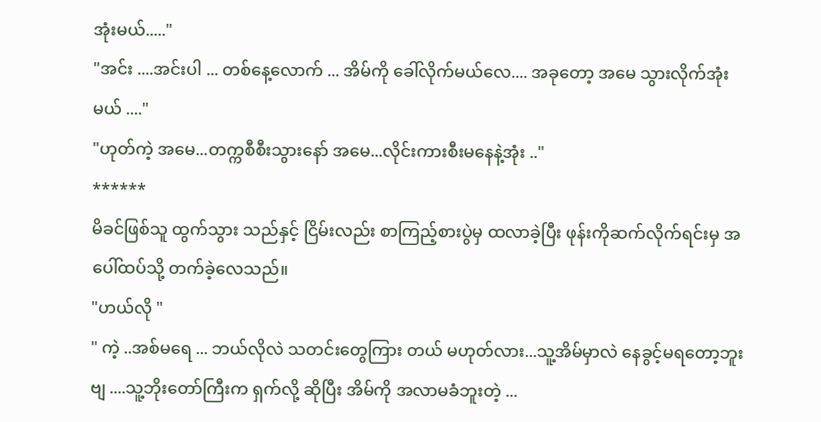အုံးမယ်....."
"အင်း ....အင်းပါ ... တစ်နေ့လောက် ... အိမ်ကို ခေါ်လိုက်မယ်လေ.... အခုတော့ အမေ သွားလိုက်အုံးမယ် ...."
"ဟုတ်ကဲ့ အမေ...တက္ကစီစီးသွားနော် အမေ...လိုင်းကားစီးမနေနဲ့အုံး .."
******
မိခင်ဖြစ်သူ ထွက်သွား သည်နှင့် ငြိမ်းလည်း စာကြည့်စားပွဲမှ ထလာခဲ့ပြီး ဖုန်းကိုဆက်လိုက်ရင်းမှ အပေါ်ထပ်သို့ တက်ခဲ့လေသည်။
"ဟယ်လို "
" ကဲ့ ..အစ်မရေ ... ဘယ်လိုလဲ သတင်းတွေကြား တယ် မဟုတ်လား...သူ့အိမ်မှာလဲ နေခွင့်မရတော့ဘူးဗျ ....သူ့ဘိုးတော်ကြီးက ရှက်လို့ ဆိုပြီး အိမ်ကို အလာမခံဘူးတဲ့ ...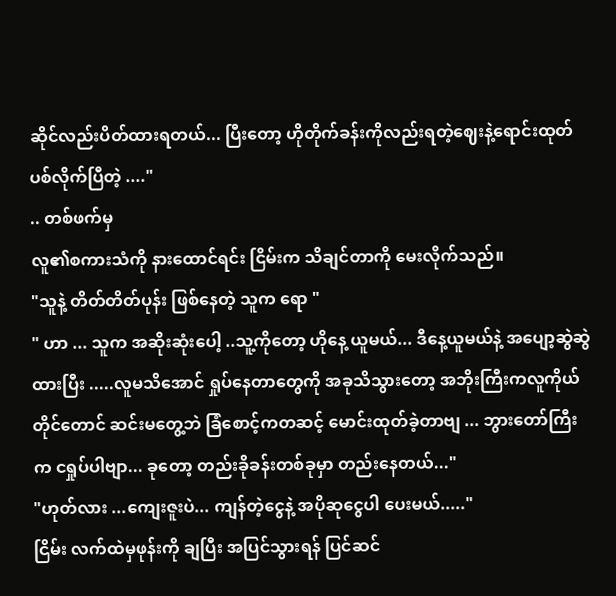ဆိုင်လည်းပိတ်ထားရတယ်... ပြီးတော့ ဟိုတိုက်ခန်းကိုလည်းရတဲ့ဈေးနဲ့ရောင်းထုတ်ပစ်လိုက်ပြီတဲ့ ...."
.. တစ်ဖက်မှ
လူ၏စကားသံကို နားထောင်ရင်း ငြိမ်းက သိချင်တာကို မေးလိုက်သည်။
"သူနဲ့ တိတ်တိတ်ပုန်း ဖြစ်နေတဲ့ သူက ရော "
" ဟာ ... သူက အဆိုးဆုံးပေါ့ ..သူ့ကိုတော့ ဟိုနေ့ ယူမယ်... ဒီနေ့ယူမယ်နဲ့ အပျော့ဆွဲဆွဲထားပြီး .....လူမသိအောင် ရှုပ်နေတာတွေကို အခုသိသွားတော့ အဘိုးကြီးကလူကိုယ်တိုင်တောင် ဆင်းမတွေ့ဘဲ ခြံစောင့်ကတဆင့် မောင်းထုတ်ခဲ့တာဗျ ... ဘွားတော်ကြီးက ငရှုပ်ပါဗျာ... ခုတော့ တည်းခိုခန်းတစ်ခုမှာ တည်းနေတယ်..."
"ဟုတ်လား ...ကျေးဇူးပဲ... ကျန်တဲ့ငွေနဲ့ အပိုဆုငွေပါ ပေးမယ်....."
ငြိမ်း လက်ထဲမှဖုန်းကို ချပြီး အပြင်သွားရန် ပြင်ဆင်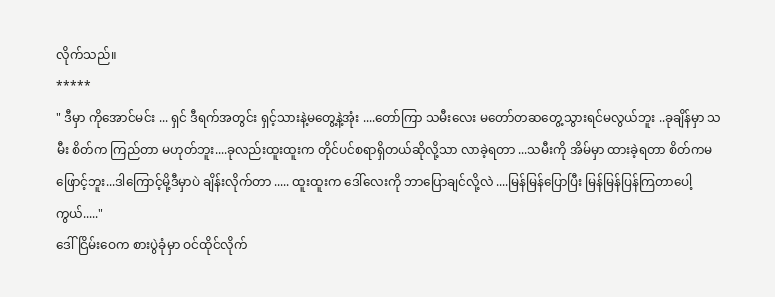လိုက်သည်။
*****
" ဒီမှာ ကိုအောင်မင်း ... ရှင် ဒီရက်အတွင်း ရှင့်သားနဲ့မတွေ့နဲ့အုံး ....တော်ကြာ သမီးလေး မတော်တဆတွေ့သွားရင်မလွယ်ဘူး ..ခုချိန်မှာ သမီး စိတ်က ကြည်တာ မဟုတ်ဘူး....ခုလည်းထူးထူးက တိုင်ပင်စရာရှိတယ်ဆိုလို့သာ လာခဲ့ရတာ ...သမီးကို အိမ်မှာ ထားခဲ့ရတာ စိတ်ကမဖြောင့်ဘူး...ဒါကြောင့်မို့ဒီမှာပဲ ချိန်းလိုက်တာ ..... ထူးထူးက ဒေါ်လေးကို ဘာပြောချင်လို့လဲ ....မြန်မြန်ပြောပြီး မြန်မြန်ပြန်ကြတာပေါ့ကွယ်....."
ဒေါ်ငြိမ်းဝေက စားပွဲခုံမှာ ဝင်ထိုင်လိုက်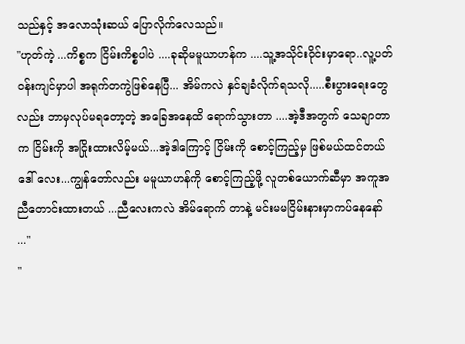သည်နှင့် အလောသုံးဆယ် ပြောလိုက်လေသည်။
"ဟုတ်ကဲ့ ...ကိစ္စက ငြိမ်းကိစ္စပါပဲ ....ခုဆိုမမူယာဟန်က ....သူ့အသိုင်းဝိုင်းမှာရော..လူ့ပတ်ဝန်းကျင်မှာပါ အရုက်တကွဲဖြစ်နေပြီ... အိမ်ကလဲ နှင်ချခံလိုက်ရသလို.....စီးပွားရေးတွေလည်း ဘာမှလုပ်မရတော့တဲ့ အခြေအနေထိ ရောက်သွားတာ ....အဲ့ဒီအတွက် သေချာတာက ငြိမ်းကို အငြိုးထားလိမ့်မယ်...အဲ့ဒါကြောင့် ငြိမ်းကို စောင့်ကြည့်မှ ဖြစ်မယ်ထင်တယ် ဒေါ် လေး...ကျွန်တော်လည်း မမူယာဟန်ကို စောင့်ကြည့်ဖို့ လူတစ်ယောက်ဆီမှာ အကူအညီတောင်းထားတယ် ...ညီလေးကလဲ အိမ်ရောက် တာနဲ့ မင်းမမငြိမ်းနားမှာကပ်နေနော် ..."
"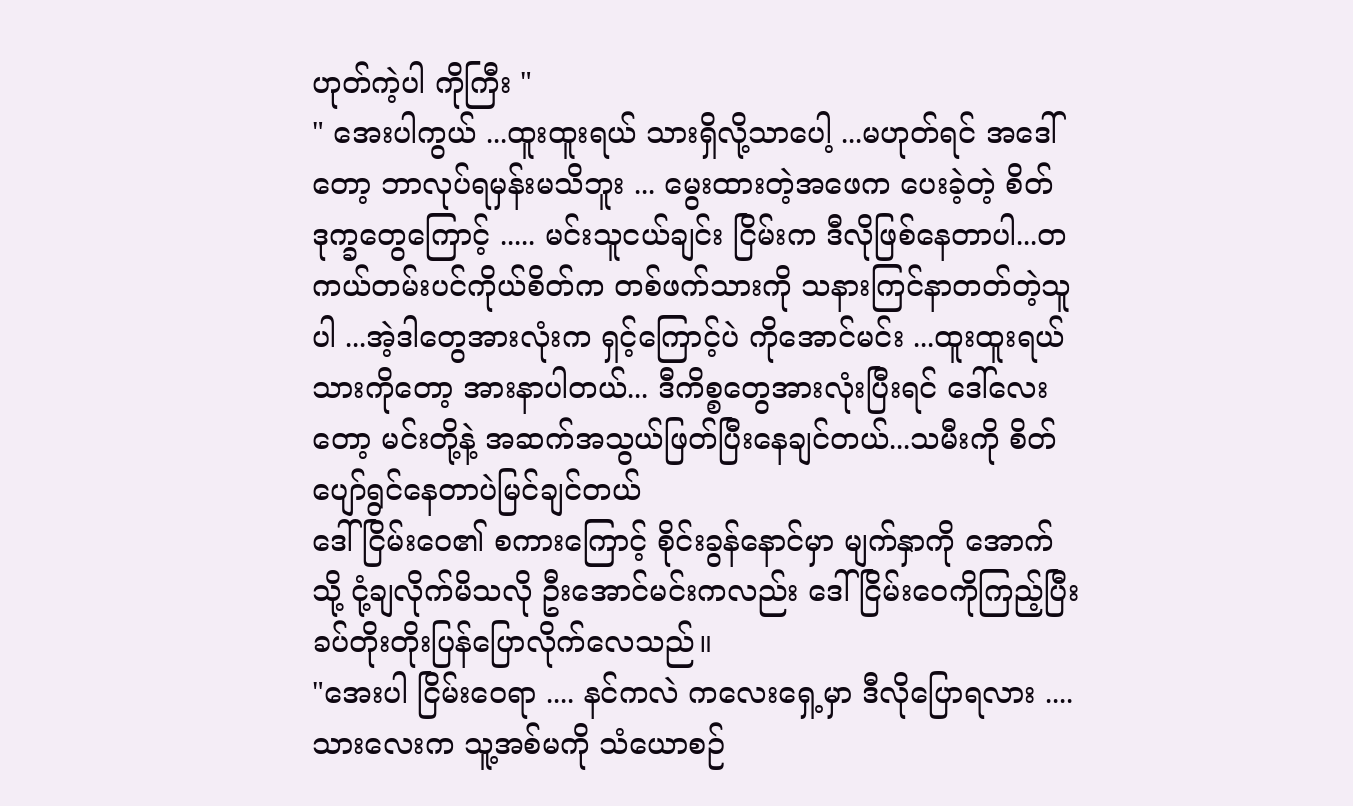ဟုတ်ကဲ့ပါ ကိုကြီး "
" အေးပါကွယ် ...ထူးထူးရယ် သားရှိလို့သာပေါ့ ...မဟုတ်ရင် အဒေါ်တော့ ဘာလုပ်ရမှန်းမသိဘူး ... မွေးထားတဲ့အဖေက ပေးခဲ့တဲ့ စိတ်ဒုက္ခတွေကြောင့် ..... မင်းသူငယ်ချင်း ငြိမ်းက ဒီလိုဖြစ်နေတာပါ...တကယ်တမ်းပင်ကိုယ်စိတ်က တစ်ဖက်သားကို သနားကြင်နာတတ်တဲ့သူပါ ...အဲ့ဒါတွေအားလုံးက ရှင့်ကြောင့်ပဲ ကိုအောင်မင်း ...ထူးထူးရယ် သားကိုတော့ အားနာပါတယ်... ဒီကိစ္စတွေအားလုံးပြီးရင် ဒေါ်လေးတော့ မင်းတို့နဲ့ အဆက်အသွယ်ဖြတ်ပြီးနေချင်တယ်...သမီးကို စိတ်ပျော်ရွင်နေတာပဲမြင်ချင်တယ်
ဒေါ်ငြိမ်းဝေ၏ စကားကြောင့် စိုင်းခွန်နောင်မှာ မျက်နှာကို အောက်သို့ ငုံ့ချလိုက်မိသလို ဦးအောင်မင်းကလည်း ဒေါ်ငြိမ်းဝေကိုကြည့်ပြီး ခပ်တိုးတိုးပြန်ပြောလိုက်လေသည်။
"အေးပါ ငြိမ်းဝေရာ .... နင်ကလဲ ကလေးရှေ့မှာ ဒီလိုပြောရလား ....သားလေးက သူ့အစ်မကို သံယောစဉ်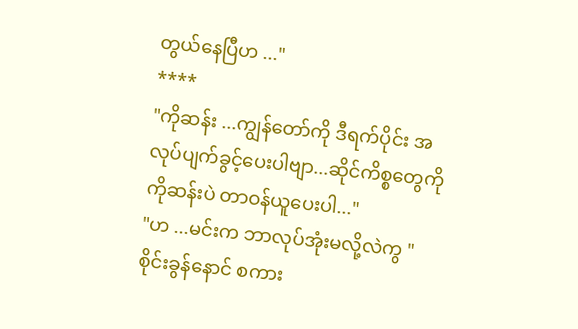တွယ်နေပြီဟ ..."
****
"ကိုဆန်း ...ကျွန်တော်ကို ဒီရက်ပိုင်း အလုပ်ပျက်ခွင့်ပေးပါဗျာ...ဆိုင်ကိစ္စတွေကို ကိုဆန်းပဲ တာဝန်ယူပေးပါ..."
"ဟ ...မင်းက ဘာလုပ်အုံးမလို့လဲကွ "
စိုင်းခွန်နောင် စကား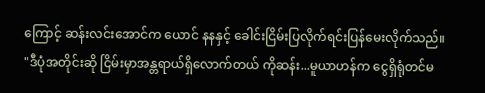ကြောင့် ဆန်းလင်းအောင်က ယောင် နနနှင့် ခေါင်းငြိမ်းပြလိုက်ရင်းပြန်မေးလိုက်သည်။
"ဒီပုံအတိုင်းဆို ငြိမ်းမှာအန္တရာယ်ရှိလောက်တယ် ကိုဆန်း...မူယာဟန်က ငွေရှိရုံတင်မ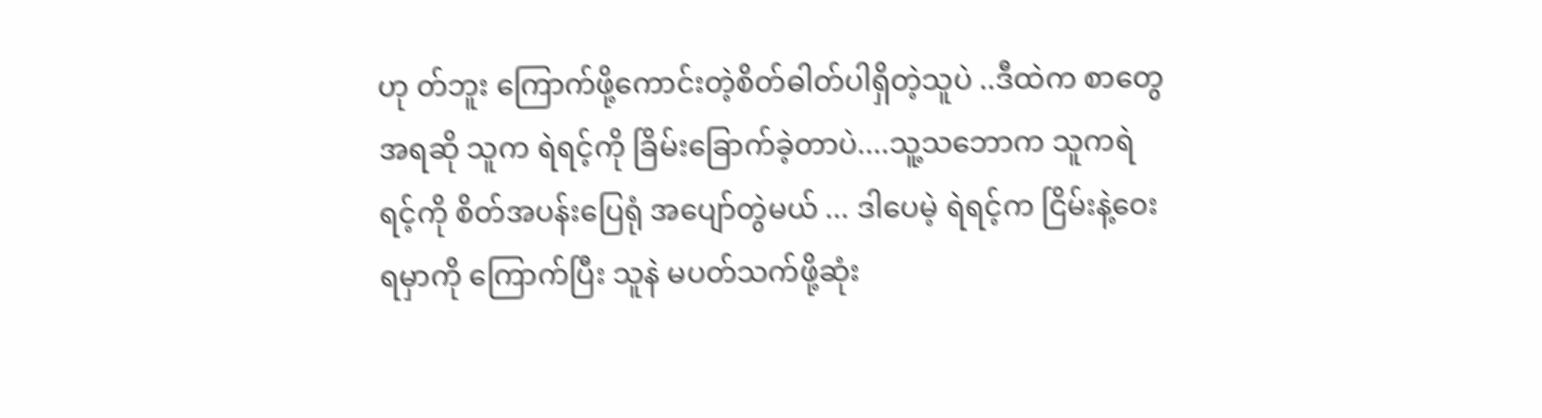ဟု တ်ဘူး ကြောက်ဖို့ကောင်းတဲ့စိတ်ဓါတ်ပါရှိတဲ့သူပဲ ..ဒီထဲက စာတွေအရဆို သူက ရဲရင့်ကို ခြိမ်းခြောက်ခဲ့တာပဲ....သူ့သဘောက သူကရဲရင့်ကို စိတ်အပန်းပြေရုံ အပျော်တွဲမယ် ... ဒါပေမဲ့ ရဲရင့်က ငြိမ်းနဲ့ဝေးရမှာကို ကြောက်ပြီး သူနဲ မပတ်သက်ဖို့ဆုံး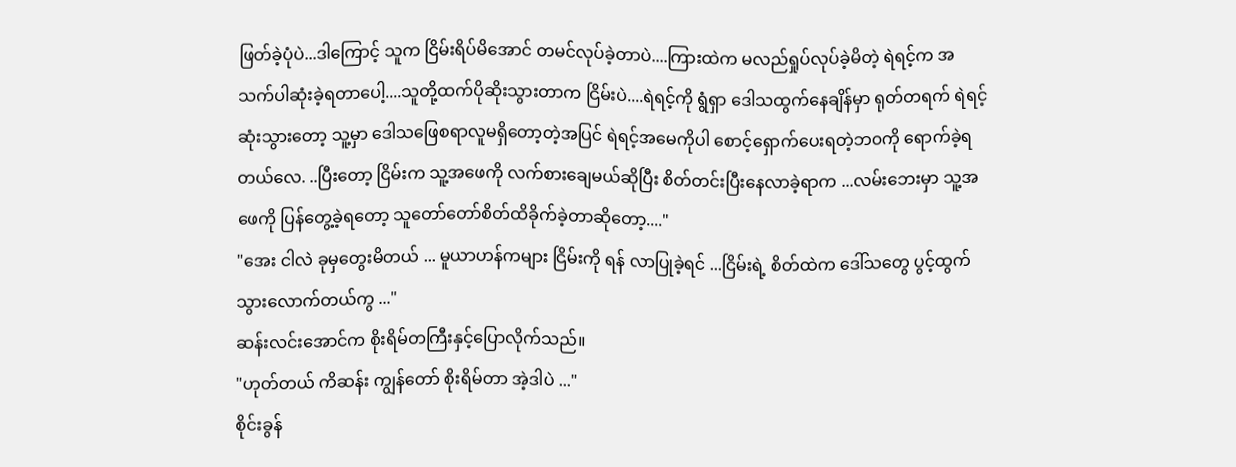ဖြတ်ခဲ့ပုံပဲ...ဒါကြောင့် သူက ငြိမ်းရိပ်မိအောင် တမင်လုပ်ခဲ့တာပဲ....ကြားထဲက မလည်ရှုပ်လုပ်ခဲ့မိတဲ့ ရဲရင့်က အသက်ပါဆုံးခဲ့ရတာပေါ့....သူတို့ထက်ပိုဆိုးသွားတာက ငြိမ်းပဲ....ရဲရင့်ကို ရွံရှာ ဒေါသထွက်နေချိန်မှာ ရုတ်တရက် ရဲရင့်ဆုံးသွားတော့ သူ့မှာ ဒေါသဖြေစရာလူမရှိတော့တဲ့အပြင် ရဲရင့်အမေကိုပါ စောင့်ရှောက်ပေးရတဲ့ဘ၀ကို ရောက်ခဲ့ရတယ်လေ. ..ပြီးတော့ ငြိမ်းက သူ့အဖေကို လက်စားချေမယ်ဆိုပြီး စိတ်တင်းပြီးနေလာခဲ့ရာက ...လမ်းဘေးမှာ သူ့အဖေကို ပြန်တွေ့ခဲ့ရတော့ သူတော်တော်စိတ်ထိခိုက်ခဲ့တာဆိုတော့...."
"အေး ငါလဲ ခုမှတွေးမိတယ် ... မူယာဟန်ကများ ငြိမ်းကို ရန် လာပြုခဲ့ရင် ...ငြိမ်းရဲ့ စိတ်ထဲက ဒေါ်သတွေ ပွင့်ထွက်သွားလောက်တယ်ကွ ..."
ဆန်းလင်းအောင်က စိုးရိမ်တကြီးနှင့်ပြောလိုက်သည်။
"ဟုတ်တယ် ကိဆန်း ကျွန်တော် စိုးရိမ်တာ အဲ့ဒါပဲ ..."
စိုင်းခွန်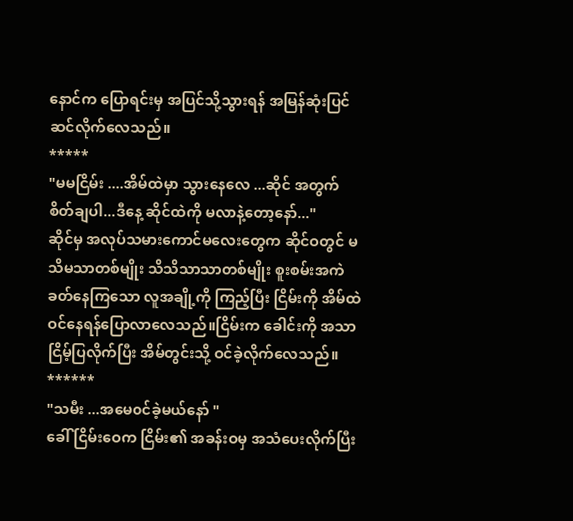နောင်က ပြောရင်းမှ အပြင်သို့သွားရန် အမြန်ဆုံးပြင်ဆင်လိုက်လေသည်။
*****
"မမငြိမ်း ....အိမ်ထဲမှာ သွားနေလေ ...ဆိုင် အတွက် စိတ်ချပါ...ဒီနေ့ ဆိုင်ထဲကို မလာနဲ့တော့နော်..."
ဆိုင်မှ အလုပ်သမားကောင်မလေးတွေက ဆိုင်ဝတွင် မသိမသာတစ်မျိုး သိသိသာသာတစ်မျိုး စူးစမ်းအကဲခတ်နေကြသော လူအချို့ကို ကြည့်ပြီး ငြိမ်းကို အိမ်ထဲဝင်နေရန်ပြောလာလေသည်။ငြိမ်းက ခေါင်းကို အသာငြိမ့်ပြလိုက်ပြီး အိမ်တွင်းသို့ ဝင်ခဲ့လိုက်လေသည်။
******
"သမီး ...အမေ၀င်ခဲ့မယ်နော် "
ခေါ် ငြိမ်းဝေက ငြိမ်း၏ အခန်းဝမှ အသံပေးလိုက်ပြီး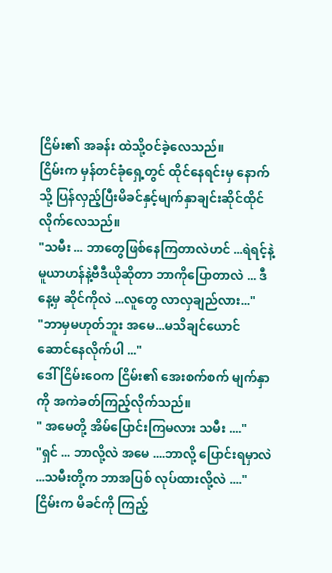ငြိမ်း၏ အခန်း ထဲသို့ဝင်ခဲ့လေသည်။
ငြိမ်းက မှန်တင်ခုံရှေ့တွင် ထိုင်နေရင်းမှ နောက်သို့ ပြန်လှည့်ပြီးမိခင်နှင့်မျက်နှာချင်းဆိုင်ထိုင်လိုက်လေသည်။
"သမီး ... ဘာတွေဖြစ်နေကြတာလဲဟင် ...ရဲရင့်နဲ့ မူယာဟန်နဲ့ဗီဒီယိုဆိုတာ ဘာကိုပြောတာလဲ ... ဒီနေ့မှ ဆိုင်ကိုလဲ ...လူတွေ လာလှချည်လား..."
"ဘာမှမဟုတ်ဘူး အမေ...မသိချင်ယောင်ဆောင်နေလိုက်ပါ ..."
ဒေါ်ငြိမ်းဝေက ငြိမ်း၏ အေးစက်စက် မျက်နှာကို အကဲခတ်ကြည့်လိုက်သည်။
" အမေတို့ အိမ်ပြောင်းကြမလား သမီး ...."
"ရှင် ... ဘာလို့လဲ အမေ ....ဘာလို့ ပြောင်းရမှာလဲ ...သမီးတို့က ဘာအပြစ် လုပ်ထားလို့လဲ ...."
ငြိမ်းက မိခင်ကို ကြည့်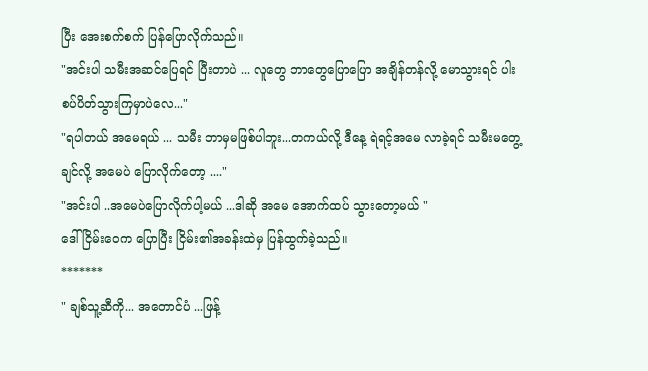ပြီး အေးစက်စက် ပြန်ပြောလိုက်သည်။
"အင်းပါ သမီးအဆင်ပြေရင် ပြီးတာပဲ ... လူတွေ ဘာတွေပြောပြော အချိန်တန်လို့ မောသွားရင် ပါးစပ်ပိတ်သွားကြမှာပဲလေ..."
"ရပါတယ် အမေရယ် ... သမီး ဘာမှမဖြစ်ပါဘူး...တကယ်လို့ ဒီနေ့ ရဲရင့်အမေ လာခဲ့ရင် သမီးမတွေ့ချင်လို့ အမေပဲ ပြောလိုက်တော့ ...."
"အင်းပါ ..အမေပဲပြောလိုက်ပါ့မယ် ...ဒါဆို အမေ အောက်ထပ် သွားတော့မယ် "
ဒေါ်ငြိမ်းဝေက ပြောပြီး ငြိမ်း၏အခန်းထဲမှ ပြန်ထွက်ခဲ့သည်။
*******
" ချစ်သူ့ဆီကို... အတောင်ပံ ...ဖြန့်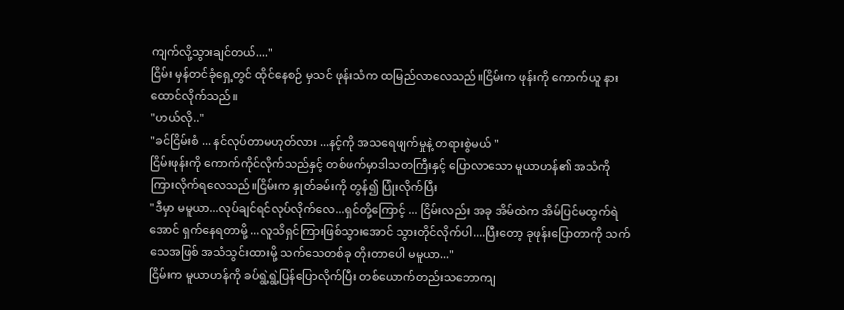ကျက်လို့သွားချင်တယ်...."
ငြိမ်း မှန်တင်ခုံရှေ့တွင် ထိုင်နေစဉ် မှသင် ဖုန်းသံက ထမြည်လာလေသည်။ငြိမ်းက ဖုန်းကို ကောက်ယူ နားထောင်လိုက်သည်။
"ဟယ်လို.."
"ခင်ငြိမ်းစံ ... နင်လုပ်တာမဟုတ်လား ...နင့်ကို အသရေဖျက်မှုနဲ့ တရားစွဲမယ် "
ငြိမ်းဖုန်းကို ကောက်ကိုင်လိုက်သည်နှင့် တစ်ဖက်မှာဒါသတကြီးနှင့် ပြောလာသော မူယာဟန်၏ အသံကို ကြားလိုက်ရလေသည်။ငြိမ်းက နှုတ်ခမ်းကို တွန်၍ ပြုံးလိုက်ပြီး
"ဒီမှာ မမူယာ...လုပ်ချင်ရင်လုပ်လိုက်လေ...ရှင်တို့ကြောင့် ... ငြိမ်းလည်း အခု အိမ်ထဲက အိမ်ပြင်မထွက်ရဲအောင် ရှက်နေရတာမို့ ...လူသိရှင်ကြားဖြစ်သွားအောင် သွားတိုင်လိုက်ပါ....ပြီးတော့ ခုဖုန်းပြောတာကို သက်သေအဖြစ် အသံသွင်းထားမို့ သက်သေတစ်ခု တိုးတာပေါ မမူယာ..."
ငြိမ်းက မူယာဟန်ကို ခပ်ရွဲ့ရွဲ့ပြန်ပြောလိုက်ပြီး တစ်ယောက်တည်းသဘောကျ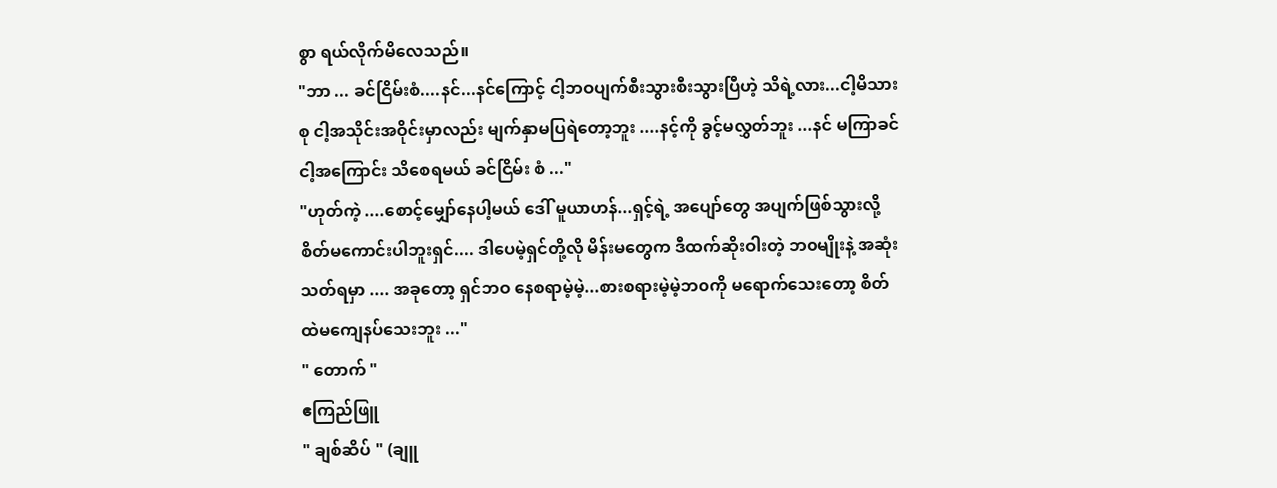စွာ ရယ်လိုက်မိလေသည်။
"ဘာ ... ခင်ငြိမ်းစံ....နင်...နင်ကြောင့် ငါ့ဘဝပျက်စီးသွားစီးသွားပြီဟဲ့ သိရဲ့လား...ငါ့မိသားစု ငါ့အသိုင်းအဝိုင်းမှာလည်း မျက်နှာမပြရဲတော့ဘူး ....နင့်ကို ခွင့်မလွှတ်ဘူး ...နင် မကြာခင် ငါ့အကြောင်း သိစေရမယ် ခင်ငြိမ်း စံ ..."
"ဟုတ်ကဲ့ ....စောင့်မျှော်နေပါ့မယ် ဒေါ် မူယာဟန်...ရှင့်ရဲ့ အပျော်တွေ အပျက်ဖြစ်သွားလို့ စိတ်မကောင်းပါဘူးရှင်.... ဒါပေမဲ့ရှင်တို့လို မိန်းမတွေက ဒီထက်ဆိုးဝါးတဲ့ ဘ၀မျိုးနဲ့ အဆုံးသတ်ရမှာ .... အခုတော့ ရှင်ဘဝ နေစရာမဲ့မဲ့...စားစရားမဲ့မဲ့ဘ၀ကို မရောက်သေးတော့ စိတ်ထဲမကျေနပ်သေးဘူး ..."
" တောက် "
ဧကြည်ဖြူ
" ချစ်ဆိပ် " (ချူ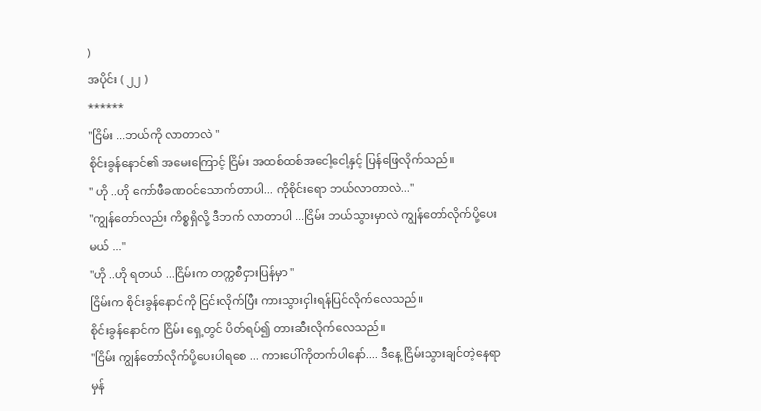)
အပိုင်း ( ၂၂ )
******
"ငြိမ်း ...ဘယ်ကို လာတာလဲ "
စိုင်းခွန်နောင်၏ အမေးကြောင့် ငြိမ်း အထစ်ထစ်အငေါ့ငေါ့နှင့် ပြန်ဖြေလိုက်သည်။
" ဟို ..ဟို ကော်ဖီခဏဝင်သောက်တာပါ... ကိုစိုင်းရော ဘယ်လာတာလဲ..."
"ကျွန်တော်လည်း ကိစ္စရှိလို့ ဒီဘက် လာတာပါ ...ငြိမ်း ဘယ်သွားမှာလဲ ကျွန်တော်လိုက်ပို့ပေးမယ် ..."
"ဟို ..ဟို ရတယ် ...ငြိမ်းက တက္ကစီငှားပြန်မှာ "
ငြိမ်းက စိုင်းခွန်နောင်ကို ငြင်းလိုက်ပြီး ကားသွားငှါးရန်ပြင်လိုက်လေသည်။
စိုင်းခွန်နောင်က ငြိမ်း ရှေ့တွင် ပိတ်ရပ်၍ တားဆီးလိုက်လေသည်။
"ငြိမ်း ကျွန်တော်လိုက်ပို့ပေးပါရစေ ... ကားပေါ်ကိုတက်ပါနော်.... ဒီနေ့ ငြိမ်းသွားချင်တဲ့နေရာမှန်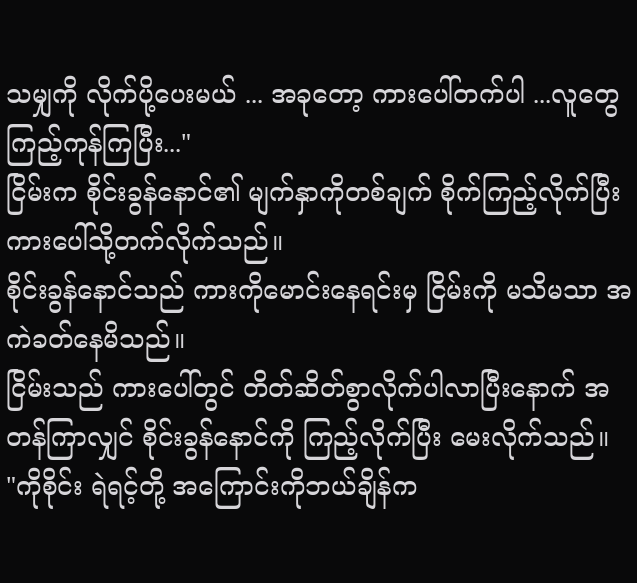သမျှကို လိုက်ပို့ပေးမယ် ... အခုတော့ ကားပေါ်တက်ပါ ...လူတွေ ကြည့်ကုန်ကြပြီး..."
ငြိမ်းက စိုင်းခွန်နောင်၏ မျက်နှာကိုတစ်ချက် စိုက်ကြည့်လိုက်ပြီးကားပေါ်သို့တက်လိုက်သည်။
စိုင်းခွန်နောင်သည် ကားကိုမောင်းနေရင်းမှ ငြိမ်းကို မသိမသာ အကဲခတ်နေမိသည်။
ငြိမ်းသည် ကားပေါ်တွင် တိတ်ဆိတ်စွာလိုက်ပါလာပြီးနောက် အတန်ကြာလျှင် စိုင်းခွန်နောင်ကို ကြည့်လိုက်ပြီး မေးလိုက်သည်။
"ကိုစိုင်း ရဲရင့်တို့ အကြောင်းကိုဘယ်ချိန်က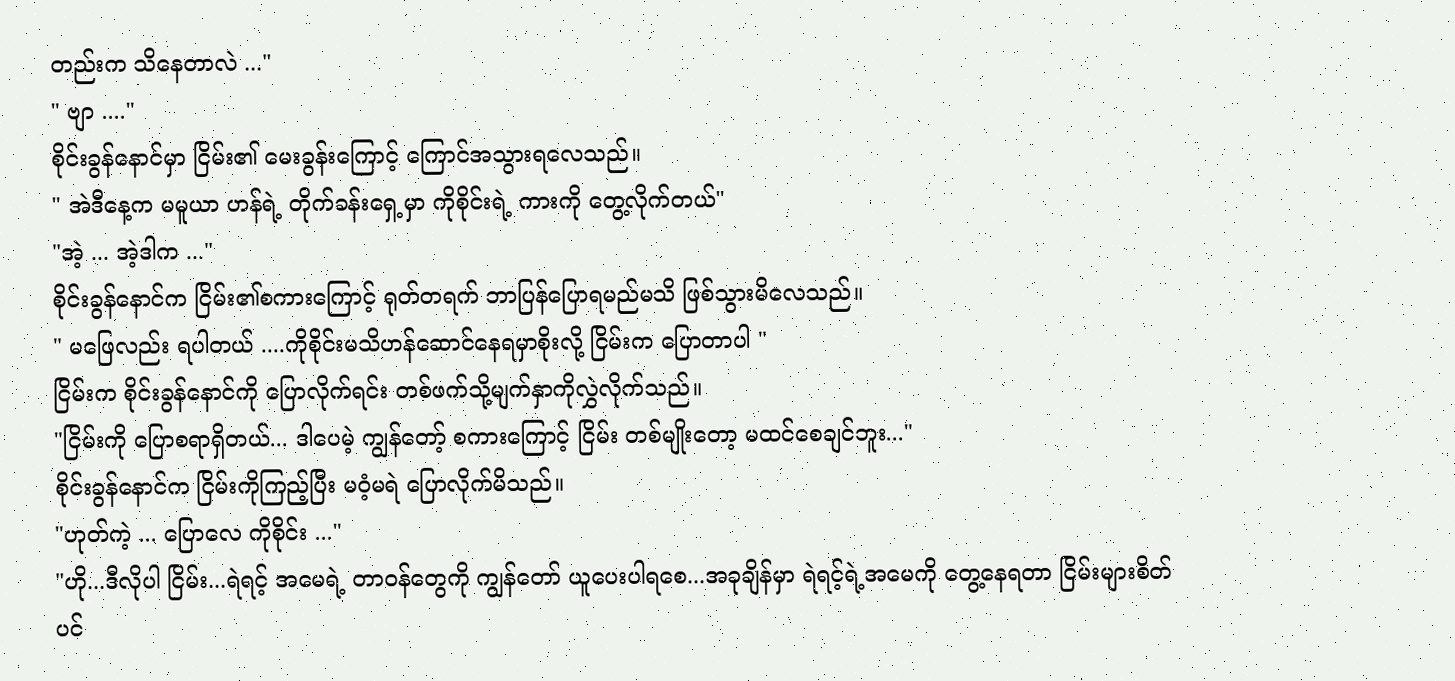တည်းက သိနေတာလဲ ..."
" ဗျာ ...."
စိုင်းခွန်နောင်မှာ ငြိမ်း၏ မေးခွန်းကြောင့် ကြောင်အသွားရလေသည်။
" အဲဒီနေ့က မမူယာ ဟန်ရဲ့ တိုက်ခန်းရှေ့မှာ ကိုစိုင်းရဲ့ ကားကို တွေ့လိုက်တယ်"
"အဲ့ ... အဲ့ဒါက ..."
စိုင်းခွန်နောင်က ငြိမ်း၏စကားကြောင့် ရုတ်တရက် ဘာပြန်ပြောရမည်မသိ ဖြစ်သွားမိလေသည်။
" မဖြေလည်း ရပါတယ် ....ကိုစိုင်းမသိဟန်ဆောင်နေရမှာစိုးလို့ ငြိမ်းက ပြောတာပါ "
ငြိမ်းက စိုင်းခွန်နောင်ကို ပြောလိုက်ရင်း တစ်ဖက်သို့မျက်နှာကိုလွှဲလိုက်သည်။
"ငြိမ်းကို ပြောစရာရှိတယ်... ဒါပေမဲ့ ကျွန်တော့် စကားကြောင့် ငြိမ်း တစ်မျိုးတော့ မထင်စေချင်ဘူး..."
စိုင်းခွန်နောင်က ငြိမ်းကိုကြည့်ပြီး မဝံ့မရဲ ပြောလိုက်မိသည်။
"ဟုတ်ကဲ့ ... ပြောလေ ကိုစိုင်း ..."
"ဟို...ဒီလိုပါ ငြိမ်း...ရဲရင့် အမေရဲ့ တာဝန်တွေကို ကျွန်တော် ယူပေးပါရစေ...အခုချိန်မှာ ရဲရင့်ရဲ့အမေကို တွေ့နေရတာ ငြိမ်းများစိတ်ပင်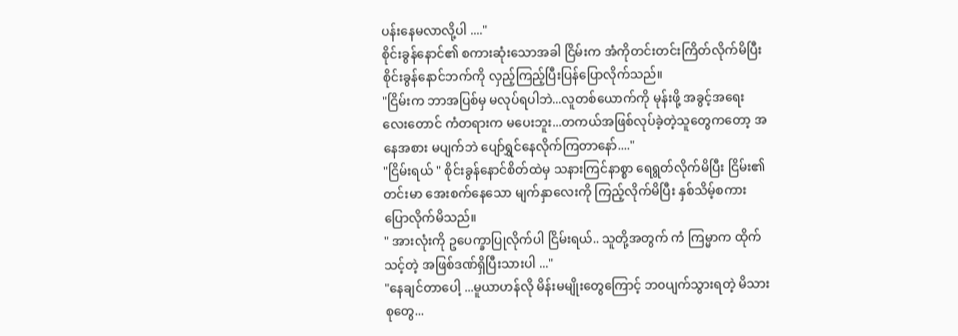ပန်းနေမလာလို့ပါ ...."
စိုင်းခွန်နောင်၏ စကားဆုံးသောအခါ ငြိမ်းက အံကိုတင်းတင်းကြိတ်လိုက်မိပြီး စိုင်းခွန်နောင်ဘက်ကို လှည့်ကြည့်ပြီးပြန်ပြောလိုက်သည်။
"ငြိမ်းက ဘာအပြစ်မှ မလုပ်ရပါဘဲ...လူတစ်ယောက်ကို မုန်းဖို့ အခွင့်အရေးလေးတောင် ကံတရားက မပေးဘူး...တကယ်အဖြစ်လုပ်ခဲ့တဲ့သူတွေကတော့ အနေအစား မပျက်ဘဲ ပျော်ရွှင်နေလိုက်ကြတာနော်...."
"ငြိမ်းရယ် " စိုင်းခွန်နောင်စိတ်ထဲမှ သနားကြင်နာစ္စာ ရေရွတ်လိုက်မိပြီး ငြိမ်း၏ တင်းမာ အေးစက်နေသော မျက်နှာလေးကို ကြည့်လိုက်မိပြီး နှစ်သိမ့်စကားပြောလိုက်မိသည်။
" အားလုံးကို ဥပေက္ခာပြုလိုက်ပါ ငြိမ်းရယ်.. သူတို့အတွက် ကံ ကြမ္မာက ထိုက်သင့်တဲ့ အဖြစ်ဒဏ်ရှိပြီးသားပါ ..."
"နေချင်တာပေါ့ ...မူယာဟန်လို မိန်းမမျိုးတွေကြောင့် ဘ၀ပျက်သွားရတဲ့ မိသားစုတွေ...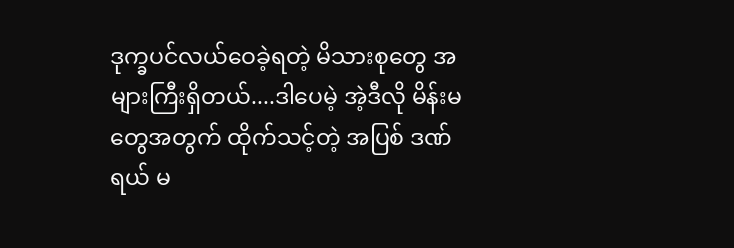ဒုက္ခပင်လယ်ဝေခဲ့ရတဲ့ မိသားစုတွေ အများကြီးရှိတယ်....ဒါပေမဲ့ အဲ့ဒီလို မိန်းမတွေအတွက် ထိုက်သင့်တဲ့ အပြစ် ဒဏ်ရယ် မ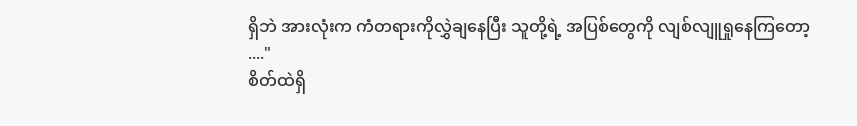ရှိဘဲ အားလုံးက ကံတရားကိုလွှဲချနေပြီး သူတို့ရဲ့ အပြစ်တွေကို လျစ်လျူရှုနေကြတော့ ...."
စိတ်ထဲရှိ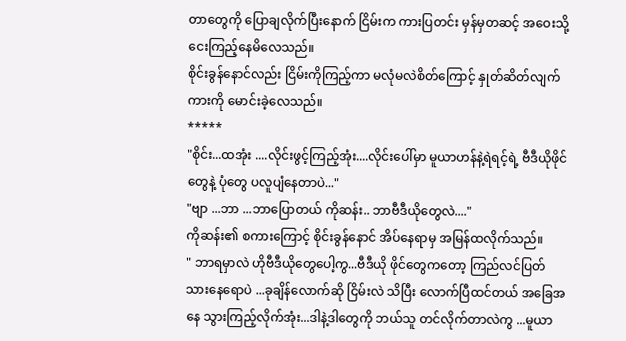တာတွေကို ပြောချလိုက်ပြီးနောက် ငြိမ်းက ကားပြတင်း မှန်မှတဆင့် အဝေးသို့ငေးကြည့်နေမိလေသည်။
စိုင်းခွန်နောင်လည်း ငြိမ်းကိုကြည့်ကာ မလုံမလဲစိတ်ကြောင့် နှုတ်ဆိတ်လျက် ကားကို မောင်းခဲ့လေသည်။
*****
"စိုင်း...ထအုံး ....လိုင်းဖွင့်ကြည့်အုံး....လိုင်းပေါ်မှာ မူယာဟန်နဲ့ရဲရင့်ရဲ့ ဗီဒီယိုဖိုင်တွေနဲ့ ပုံတွေ ပလူပျံနေတာပဲ..."
"ဗျာ ...ဘာ ...ဘာပြောတယ် ကိုဆန်း.. ဘာဗီဒီယိုတွေလဲ...."
ကိုဆန်း၏ စကားကြောင့် စိုင်းခွန်နောင် အိပ်နေရာမှ အမြန်ထလိုက်သည်။
" ဘာရမှာလဲ ဟိုဗီဒီယိုတွေပေါ့ကွ...ဗီဒီယို ဖိုင်တွေကတော့ ကြည်လင်ပြတ်သားနေရောပဲ ...ခုချိန်လောက်ဆို ငြိမ်းလဲ သိပြီး လောက်ပြီထင်တယ် အခြေအနေ သွားကြည့်လိုက်အုံး...ဒါနဲ့ဒါတွေကို ဘယ်သူ တင်လိုက်တာလဲကွ ...မူယာ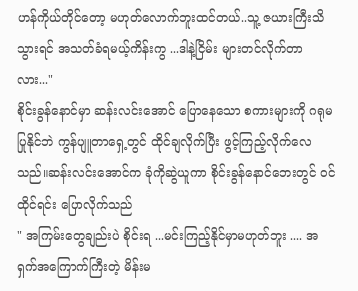ဟန်ကိုယ်တိုင်တော့ မဟုတ်လောက်ဘူးထင်တယ်..သူ့ ဇယားကြီးသိသွားရင် အသတ်ခံရမယ့်ကိန်းကွ ...ဒါနဲ့ငြိမ်း များတင်လိုက်တာလား..."
စိုင်းခွန်နောင်မှာ ဆန်းလင်းအောင် ပြောနေသော စကားများကို ဂရုမပြုနိုင်ဘဲ ကွန်ပျူတာရှေ့တွင် ထိုင်ချလိုက်ပြီး ဖွင့်ကြည့်လိုက်လေသည်။ဆန်းလင်းအောင်က ခုံကိုဆွဲယူကာ စိုင်းခွန်နောင်ဘေးတွင် ဝင်ထိုင်ရင်း ပြောလိုက်သည်
" အကြမ်းတွေချည်းပဲ စိုင်းရ ...မင်းကြည့်နိုင်မှာမဟုတ်ဘူး .... အရှက်အကြောက်ကြီးတဲ့ မိန်းမ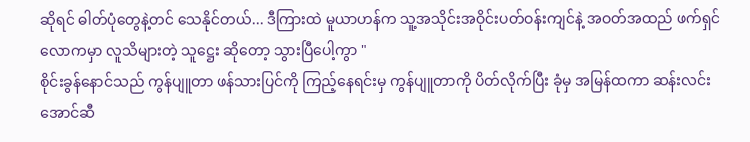ဆိုရင် ဓါတ်ပုံတွေနဲ့တင် သေနိုင်တယ်... ဒီကြားထဲ မူယာဟန်က သူ့အသိုင်းအဝိုင်းပတ်ဝန်းကျင်နဲ့ အဝတ်အထည် ဖက်ရှင်လောကမှာ လူသိများတဲ့ သူဋ္ဌေး ဆိုတော့ သွားပြီပေါ့ကွာ "
စိုင်းခွန်နောင်သည် ကွန်ပျူတာ ဖန်သားပြင်ကို ကြည့်နေရင်းမှ ကွန်ပျူတာကို ပိတ်လိုက်ပြီး ခုံမှ အမြန်ထကာ ဆန်းလင်းအောင်ဆီ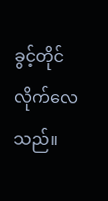ခွင့်တိုင် လိုက်လေသည်။